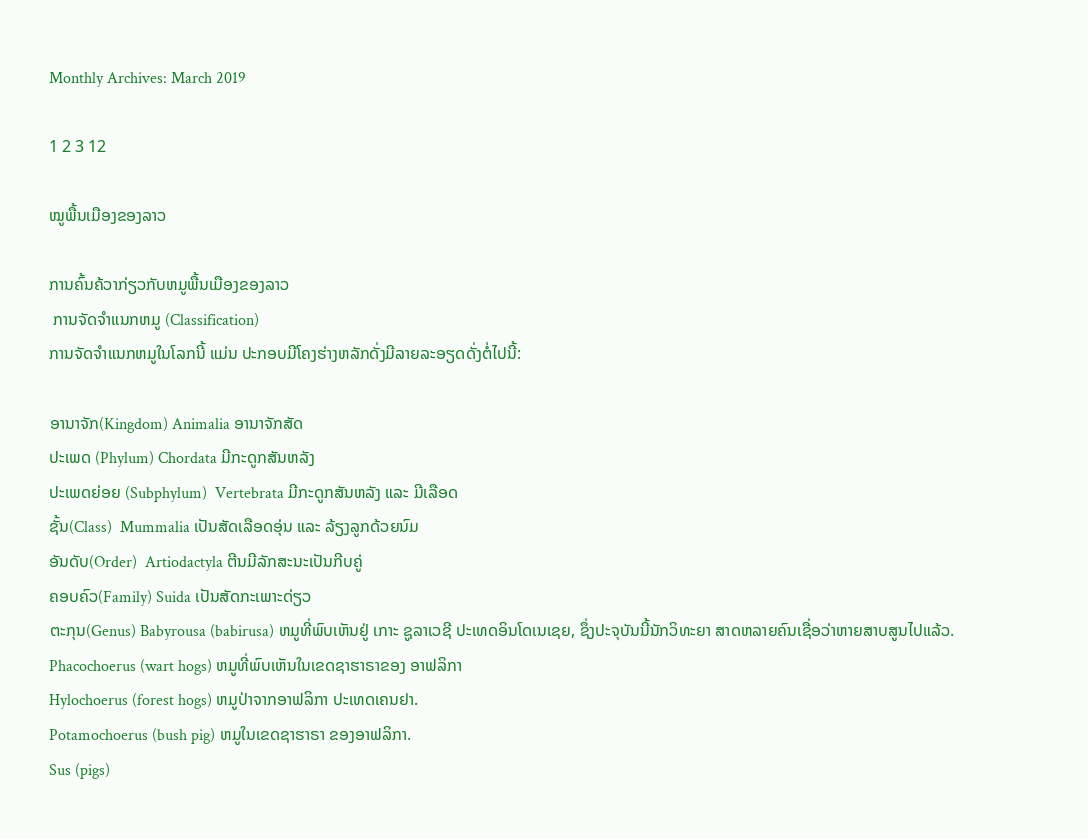Monthly Archives: March 2019

1 2 3 12

ໝູພື້ນເມືອງຂອງລາວ

ການຄົ້ນຄ້ວາກ່ຽວກັບຫມູພື້ນເມືອງຂອງລາວ
 ການຈັດຈຳແນກຫມູ (Classification)
ການຈັດຈຳແນກຫມູໃນໂລກນີ້ ແມ່ນ ປະກອບມີໂຄງຮ່າງຫລັກດັ່ງມີລາຍລະອຽດດັ່ງຕໍ່ໄປນີ້:

ອານາຈັກ(Kingdom) Animalia ອານາຈັກສັດ
ປະເພດ (Phylum) Chordata ມີກະດູກສັນຫລັງ
ປະເພດຍ່ອຍ (Subphylum)  Vertebrata ມີກະດູກສັນຫລັງ ແລະ ມີເລືອດ
ຊັ້ນ(Class)  Mummalia ເປັນສັດເລືອດອຸ່ນ ແລະ ລ້ຽງລູກດ້ວຍນົມ
ອັນດັບ(Order)  Artiodactyla ຕີນມີລັກສະນະເປັນກີບຄູ່
ຄອບຄົວ(Family) Suida ເປັນສັດກະເພາະດ່ຽວ
ຕະກຸນ(Genus) Babyrousa (babirusa) ຫມູທີ່ພົບເຫັນຢູ່ ເກາະ ຊູລາເວຊີ ປະເທດອິນໂດເນເຊຍ, ຊຶ່ງປະຈຸບັນນີ້ນັກວິທະຍາ ສາດຫລາຍຄົນເຊື່ອວ່າຫາຍສາບສູນໄປແລ້ວ.
Phacochoerus (wart hogs) ຫມູທີ່ພົບເຫັນໃນເຂດຊາຮາຣາຂອງ ອາຟລິກາ
Hylochoerus (forest hogs) ຫມູປ່າຈາກອາຟລິກາ ປະເທດເຄນຢາ.
Potamochoerus (bush pig) ຫມູໃນເຂດຊາຮາຣາ ຂອງອາຟລິກາ.
Sus (pigs)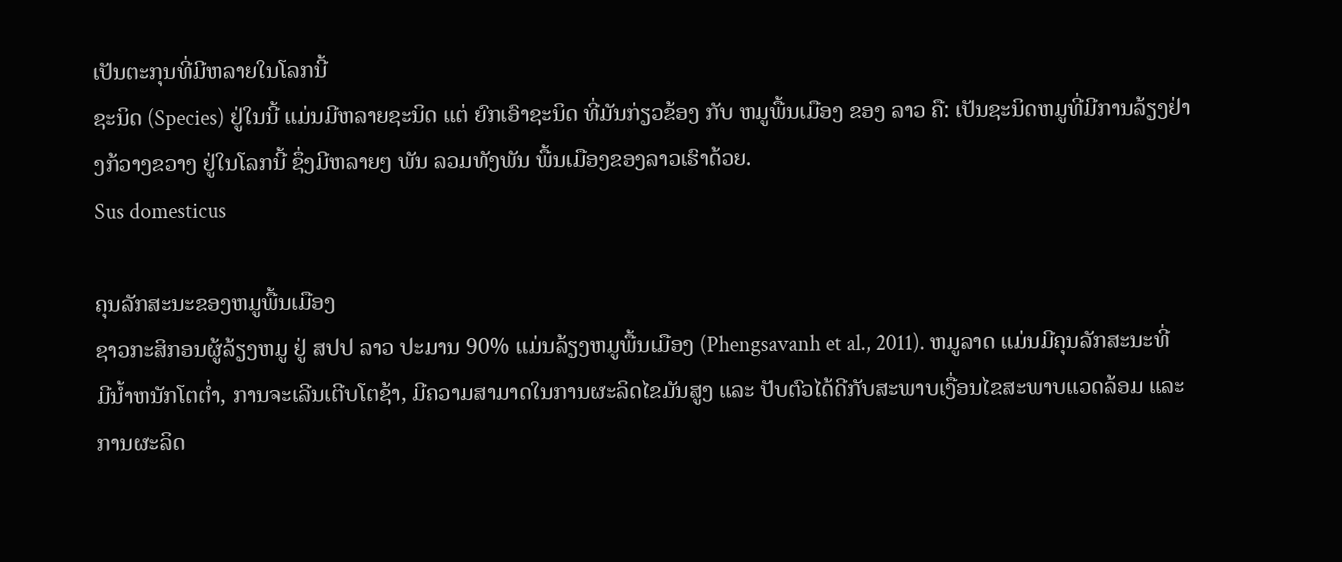ເປັນຕະກຸນທີ່ມີຫລາຍໃນໂລກນີ້
ຊະນິດ (Species) ຢູ່ໃນນີ້ ແມ່ນມີຫລາຍຊະນິດ ແຕ່ ຍົກເອົາຊະນິດ ທີ່ມັນກ່ຽວຂ້ອງ ກັບ ຫມູພື້ນເມືອງ ຂອງ ລາວ ຄື: ເປັນຊະນິດຫມູທີ່ມີການລ້ຽງຢ່າງກ້ວາງຂວາງ ຢູ່ໃນໂລກນີ້ ຊຶ່ງມີຫລາຍໆ ພັນ ລວມທັງພັນ ພື້ນເມືອງຂອງລາວເຮົາດ້ວຍ.
Sus domesticus

ຄຸນລັກສະນະຂອງຫມູພື້ນເມືອງ
ຊາວກະສິກອນຜູ້ລ້ຽງຫມູ ຢູ່ ສປປ ລາວ ປະມານ 90% ແມ່ນລ້ຽງຫມູພື້ນເມືອງ (Phengsavanh et al., 2011). ຫມູລາດ ແມ່ນມີຄຸນລັກສະນະທີ່ມີນ້ຳຫນັກໂຕຕ່ຳ, ການຈະເລີນເຕີບໂຕຊ້າ, ມີຄວາມສາມາດໃນການຜະລິດໄຂມັນສູງ ແລະ ປັບຕົວໄດ້ດີກັບສະພາບເງື່ອນໄຂສະພາບແວດລ້ອມ ແລະ ການຜະລິດ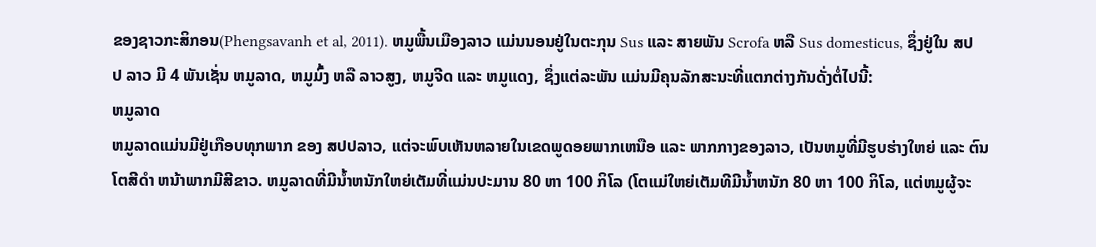ຂອງຊາວກະສິກອນ(Phengsavanh et al, 2011). ຫມູພື້ນເມືອງລາວ ແມ່ນນອນຢູ່ໃນຕະກຸນ Sus ແລະ ສາຍພັນ Scrofa ຫລື Sus domesticus, ຊຶ່ງຢູ່ໃນ ສປປ ລາວ ມີ 4 ພັນເຊັ່ນ ຫມູລາດ, ຫມູມົ້ງ ຫລື ລາວສູງ, ຫມູຈີດ ແລະ ຫມູແດງ, ຊຶ່ງແຕ່ລະພັນ ແມ່ນມີຄຸນລັກສະນະທີ່ແຕກຕ່າງກັນດັ່ງຕໍ່ໄປນີ້:
ຫມູລາດ
ຫມູລາດແມ່ນມີຢູ່ເກືອບທຸກພາກ ຂອງ ສປປລາວ, ແຕ່ຈະພົບເຫັນຫລາຍໃນເຂດພູດອຍພາກເຫນືອ ແລະ ພາກກາງຂອງລາວ, ເປັນຫມູທີ່ມີຮູບຮ່າງໃຫຍ່ ແລະ ຕົນໂຕສີດໍາ ຫນ້າພາກມີສີຂາວ. ຫມູລາດທີ່ມີນໍ້າຫນັກໃຫຍ່ເຕັມທີ່ແມ່ນປະມານ 80 ຫາ 100 ກິໂລ (ໂຕແມ່ໃຫຍ່ເຕັມທີມີນໍ້າຫນັກ 80 ຫາ 100 ກິໂລ, ແຕ່ຫມູຜູ້ຈະ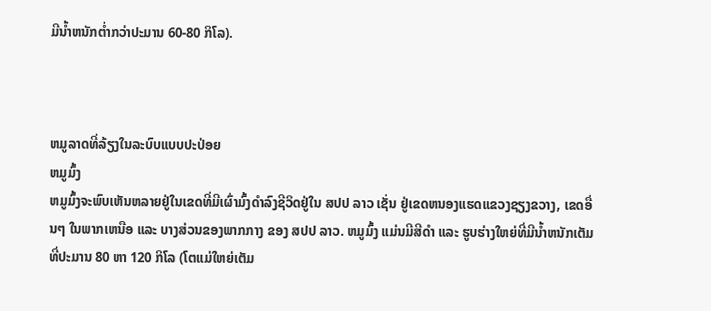ມີນໍ້າຫນັກຕໍ່າກວ່າປະມານ 60-80 ກິໂລ).



ຫມູລາດທີ່ລ້ຽງໃນລະບົບແບບປະປ່ອຍ
ຫມູມົ້ງ
ຫມູມົ້ງຈະພົບເຫັນຫລາຍຢູ່ໃນເຂດທີ່ມີເຜົ່າມົ້ງດຳລົງຊີວິດຢູ່ໃນ ສປປ ລາວ ເຊັ່ນ ຢູ່ເຂດຫນອງແຮດແຂວງຊຽງຂວາງ, ເຂດອື່ນໆ ໃນພາກເຫນືອ ແລະ ບາງສ່ວນຂອງພາກກາງ ຂອງ ສປປ ລາວ. ຫມູມົ້ງ ແມ່ນມີສີດໍາ ແລະ ຮູບຮ່າງໃຫຍ່ທີ່ມີນ້ຳຫນັກເຕັມທີ່ປະມານ 80 ຫາ 120 ກິໂລ (ໂຕແມ່ໃຫຍ່ເຕັມ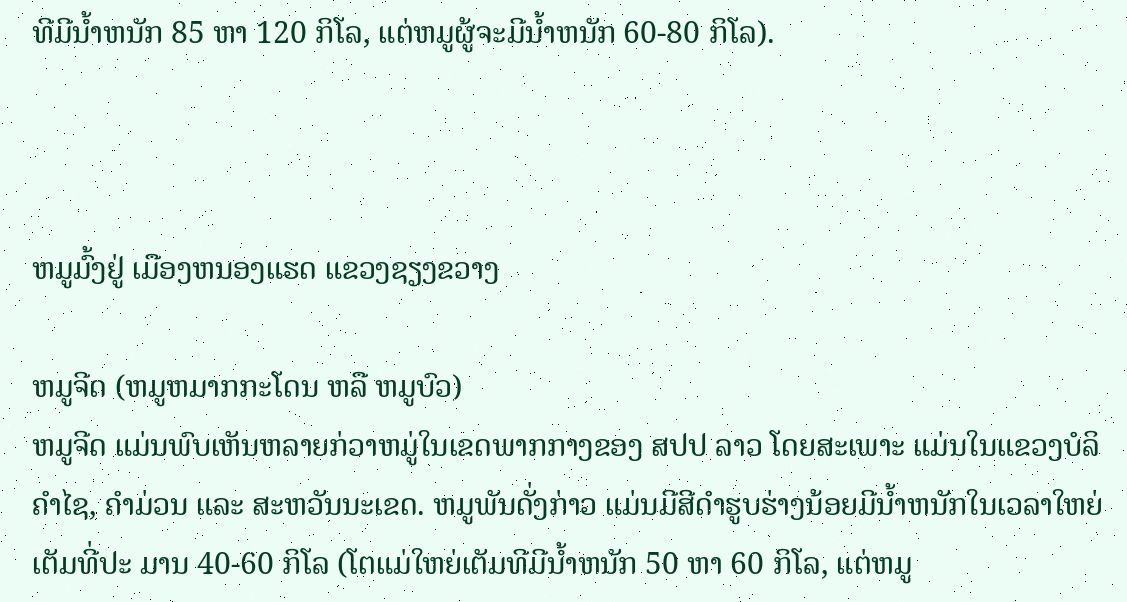ທີມີນໍ້າຫນັກ 85 ຫາ 120 ກິໂລ, ແຕ່ຫມູຜູ້ຈະມີນໍ້າຫນັກ 60-80 ກິໂລ).



ຫມູມົ້ງຢູ່ ເມືອງຫນອງແຮດ ແຂວງຊຽງຂວາງ

ຫມູຈີດ (ຫມູຫມາກກະໂດນ ຫລື ຫມູບົວ)
ຫມູຈີດ ແມ່ນພົບເຫັນຫລາຍກ່ວາຫມູ່ໃນເຂດພາກກາງຂອງ ສປປ ລາວ ໂດຍສະເພາະ ແມ່ນໃນແຂວງບໍລິຄຳໄຊ, ຄຳມ່ວນ ແລະ ສະຫວັນນະເຂດ. ຫມູພັນດັ່ງກ່າວ ແມ່ນມີສີດໍາຮູບຮ່າງນ້ອຍມີນໍ້າຫນັກໃນເວລາໃຫຍ່ເຕັມທີ່ປະ ມານ 40-60 ກິໂລ (ໂຕແມ່ໃຫຍ່ເຕັມທີມີນໍ້າຫນັກ 50 ຫາ 60 ກິໂລ, ແຕ່ຫມູ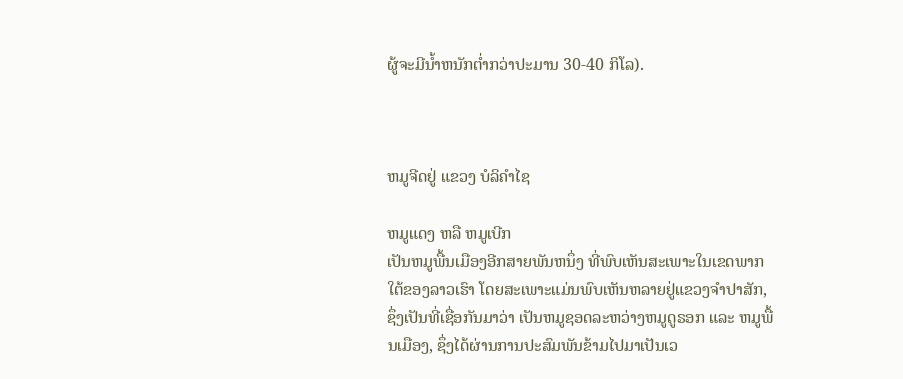ຜູ້ຈະມີນໍ້າຫນັກຕໍ່າກວ່າປະມານ 30-40 ກິໂລ).



ຫມູຈີດຢູ່ ແຂວງ ບໍລິຄໍາໄຊ

ຫມູແດງ ຫລື ຫມູເບີກ
ເປັນຫມູພື້ນເມືອງອີກສາຍພັນຫນຶ່ງ ທີ່ພົບເຫັນສະເພາະໃນເຂດພາກໃຕ້ຂອງລາວເຮົາ ໂດຍສະເພາະແມ່ນພົບເຫັນຫລາຍຢູ່ແຂວງຈໍາປາສັກ, ຊຶ່ງເປັນທີ່ເຊື່ອກັນມາວ່າ ເປັນຫມູຊອດລະຫວ່າງຫມູດູຣອກ ແລະ ຫມູພື້ນເມືອງ, ຊຶ່ງໄດ້ຜ່ານການປະສົມພັນຂ້າມໄປມາເປັນເວ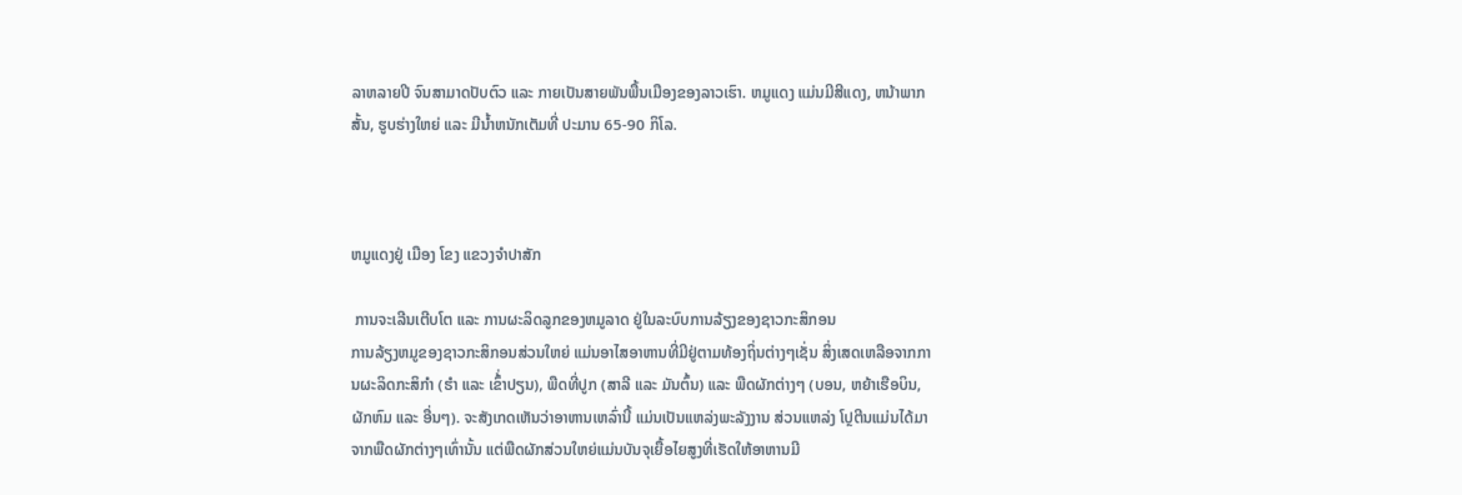ລາຫລາຍປີ ຈົນສາມາດປັບຕົວ ແລະ ກາຍເປັນສາຍພັນພື້ນເມືອງຂອງລາວເຮົາ. ຫມູແດງ ແມ່ນມີສີແດງ, ຫນ້າພາກສັ້ນ, ຮູບຮ່າງໃຫຍ່ ແລະ ມີນ້ຳຫນັກເຕັມທີ່ ປະມານ 65-90 ກິໂລ.



ຫມູແດງຢູ່ ເມືອງ ໂຂງ ແຂວງຈໍາປາສັກ

 ການຈະເລີນເຕີບໂຕ ແລະ ການຜະລິດລູກຂອງຫມູລາດ ຢູ່ໃນລະບົບການລ້ຽງຂອງຊາວກະສິກອນ
ການລ້ຽງຫມູຂອງຊາວກະສິກອນສ່ວນໃຫຍ່ ແມ່ນອາໄສອາຫານທີ່ມີຢູ່ຕາມທ້ອງຖິ່ນຕ່າງໆເຊັ່ນ ສິ່ງເສດເຫລືອຈາກການຜະລິດກະສິກຳ (ຮຳ ແລະ ເຂົ້່າປຽນ), ພືດທີ່ປູກ (ສາລີ ແລະ ມັນຕົ້ນ) ແລະ ພືດຜັກຕ່າງໆ (ບອນ, ຫຍ້າເຮືອບິນ, ຜັກຫົມ ແລະ ອື່ນໆ). ຈະສັງເກດເຫັນວ່າອາຫານເຫລົ່ານີ້ ແມ່ນເປັນແຫລ່ງພະລັງງານ ສ່ວນແຫລ່ງ ໂປຼຕີນແມ່ນໄດ້ມາຈາກພືດຜັກຕ່າງໆເທົ່ານັ້ນ ແຕ່ພືດຜັກສ່ວນໃຫຍ່ແມ່ນບັນຈຸເຍື້ອໄຍສູງທີ່ເຮັດໃຫ້ອາຫານມີ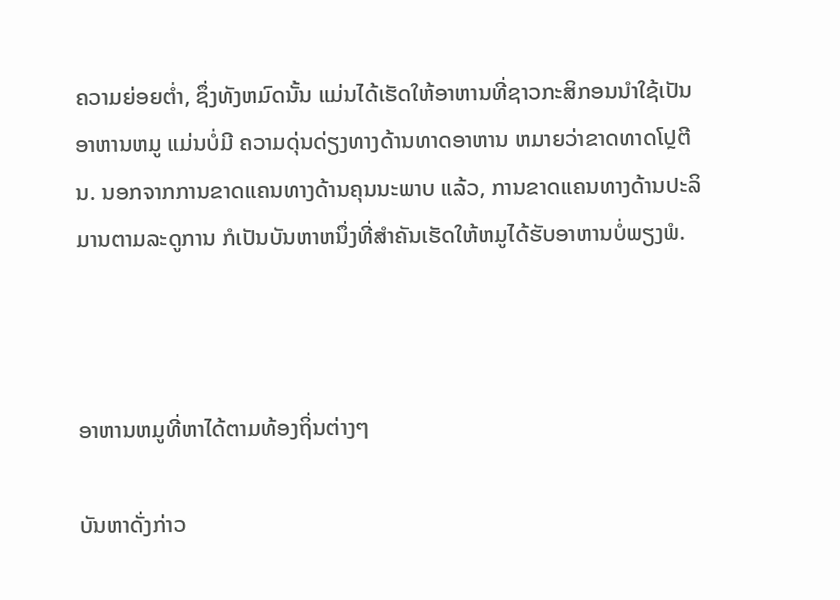ຄວາມຍ່ອຍຕ່ຳ, ຊຶ່ງທັງຫມົດນັ້ນ ແມ່ນໄດ້ເຮັດໃຫ້ອາຫານທີ່ຊາວກະສິກອນນຳໃຊ້ເປັນອາຫານຫມູ ແມ່ນບໍ່ມີ ຄວາມດຸ່ນດ່ຽງທາງດ້ານທາດອາຫານ ຫມາຍວ່າຂາດທາດໂປຼຕີນ. ນອກຈາກການຂາດແຄນທາງດ້ານຄຸນນະພາບ ແລ້ວ, ການຂາດແຄນທາງດ້ານປະລິມານຕາມລະດູການ ກໍເປັນບັນຫາຫນຶ່ງທີ່ສຳຄັນເຮັດໃຫ້ຫມູໄດ້ຮັບອາຫານບໍ່ພຽງພໍ.



ອາຫານຫມູທີ່ຫາໄດ້ຕາມທ້ອງຖິ່ນຕ່າງໆ

ບັນຫາດັ່ງກ່າວ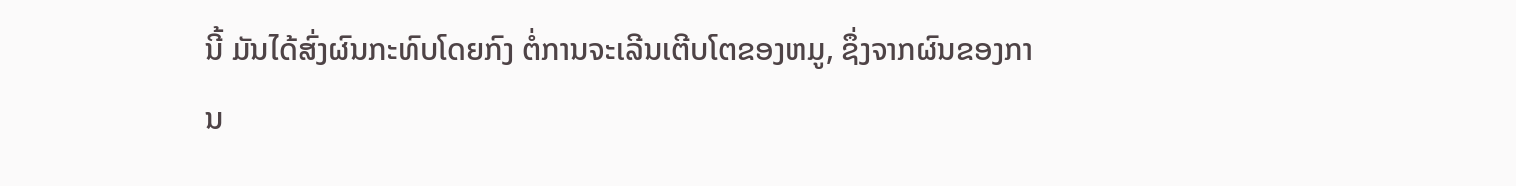ນີ້ ມັນໄດ້ສົ່ງຜົນກະທົບໂດຍກົງ ຕໍ່ການຈະເລີນເຕີບໂຕຂອງຫມູ, ຊຶ່ງຈາກຜົນຂອງການ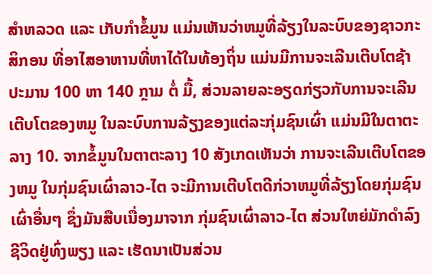ສຳຫລວດ ແລະ ເກັບກຳຂໍ້ມູນ ແມ່ນເຫັນວ່າຫມູທີ່ລ້ຽງໃນລະບົບຂອງຊາວກະສິກອນ ທີ່ອາໄສອາຫານທີ່ຫາໄດ້ໃນທ້ອງຖິ່ນ ແມ່ນມີການຈະເລີນເຕີບໂຕຊ້າ ປະມານ 100 ຫາ 140 ກຼາມ ຕໍ່ ມື້, ສ່ວນລາຍລະອຽດກ່ຽວກັບການຈະເລີນເຕີບໂຕຂອງຫມູ ໃນລະບົບການລ້ຽງຂອງແຕ່ລະກຸ່ມຊົນເຜົ່າ ແມ່ນມີໃນຕາຕະລາງ 10. ຈາກຂໍ້ມູນໃນຕາຕະລາງ 10 ສັງເກດເຫັນວ່າ ການຈະເລີນເຕີບໂຕຂອງຫມູ ໃນກຸ່ມຊົນເຜົ່າລາວ-ໄຕ ຈະມີການເຕີບໂຕດີກ່ວາຫມູທີ່ລ້ຽງໂດຍກຸ່ມຊົນເຜົ່າອື່ນໆ ຊຶ່ງມັນສືບເນື່ອງມາຈາກ ກຸ່ມຊົນເຜົ່າລາວ-ໄຕ ສ່ວນໃຫຍ່ມັກດຳລົງຊີວິດຢູ່ທົ່ງພຽງ ແລະ ເຮັດນາເປັນສ່ວນ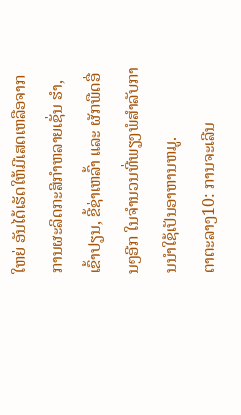ໃຫຍ່ ອັນໄດ້ເຮັດໃຫ້ມີເສດເຫລືອຈາກການຜະລິດກະສິກຳຫລາຍເຊັ່ນ ຮຳ, ເຂົ້າປຽນ, ຂີ້ຊ່າເຫລົ້າ ແລະ ຜັກພືດອື່ນໆອີກ ໃນຈຳນວນທີ່ພຽງພໍສຳລັບການນຳໃຊ້ເປັນອາຫານຫມູ.
ຕາຕະລາງ10: ການຈະເລີນ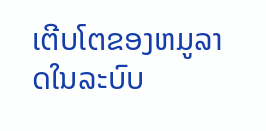ເຕີບໂຕຂອງຫມູລາດໃນລະບົບ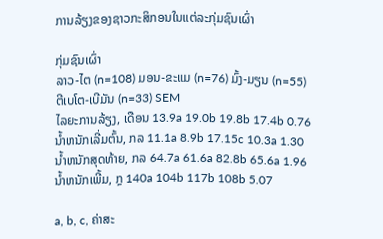ການລ້ຽງຂອງຊາວກະສິກອນໃນແຕ່ລະກຸ່ມຊົນເຜົ່າ

ກຸ່ມຊົນເຜົ່າ
ລາວ-ໄຕ (n=108) ມອນ-ຂະແມ (n=76) ມົ້ງ-ມຽນ (n=55) ຕີເບໂຕ-ເບີມັນ (n=33) SEM
ໄລຍະການລ້ຽງ, ເດືອນ 13.9a 19.0b 19.8b 17.4b 0.76
ນ້ຳຫນັກເລີ່ມຕົ້ນ, ກລ 11.1a 8.9b 17.15c 10.3a 1.30
ນ້ຳຫນັກສຸດທ້າຍ, ກລ 64.7a 61.6a 82.8b 65.6a 1.96
ນ້ຳຫນັກເພີ້ມ, ກຼ 140a 104b 117b 108b 5.07

a, b, c, ຄ່າສະ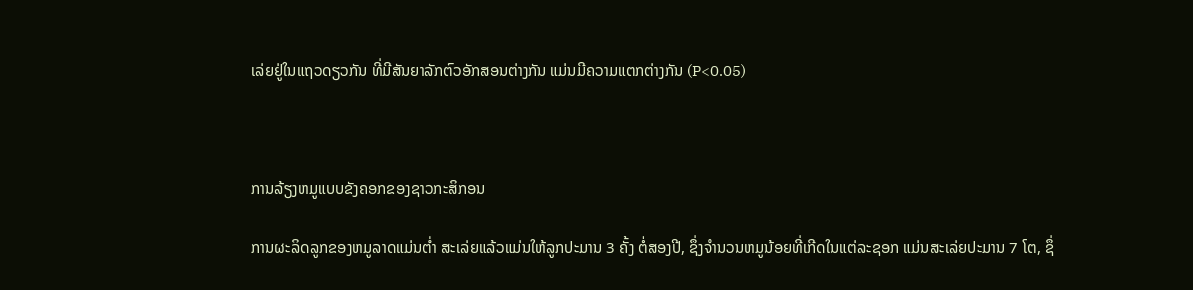ເລ່ຍຢູ່ໃນແຖວດຽວກັນ ທີ່ມີສັນຍາລັກຕົວອັກສອນຕ່າງກັນ ແມ່ນມີຄວາມແຕກຕ່າງກັນ (P<0.05)



ການລ້ຽງຫມູແບບຂັງຄອກຂອງຊາວກະສິກອນ

ການຜະລິດລູກຂອງຫມູລາດແມ່ນຕ່ຳ ສະເລ່ຍແລ້ວແມ່ນໃຫ້ລູກປະມານ 3 ຄັ້ງ ຕໍ່ສອງປີ, ຊຶ່ງຈໍານວນຫມູນ້ອຍທີ່ເກີດໃນແຕ່ລະຊອກ ແມ່ນສະເລ່ຍປະມານ 7 ໂຕ, ຊຶ່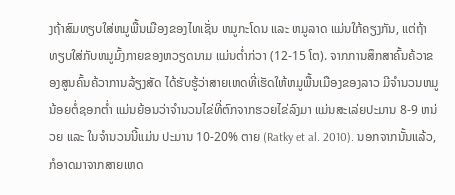ງຖ້າສົມທຽບໃສ່ຫມູພື້ນເມືອງຂອງໄທເຊັ່ນ ຫມູກະໂດນ ແລະ ຫມູລາດ ແມ່ນໃກ້ຄຽງກັນ, ແຕ່ຖ້າທຽບໃສ່ກັບຫມູມົ້ງກາຍຂອງຫວຽດນາມ ແມ່ນຕ່ຳກ່ວາ (12-15 ໂຕ). ຈາກການສຶກສາຄົ້ນຄ້ວາຂອງສູນຄົ້ນຄ້ວາການລ້ຽງສັດ ໄດ້ຮັບຮູ້ວ່າສາຍເຫດທີ່ເຮັດໃຫ້ຫມູພື້ນເມືອງຂອງລາວ ມີຈຳນວນຫມູນ້ອຍຕໍ່ຊອກຕ່ຳ ແມ່ນຍ້ອນວ່າຈຳນວນໄຂ່ທີ່ຕົກຈາກຮວຍໄຂ່ລົງມາ ແມ່ນສະເລ່ຍປະມານ 8-9 ຫນ່ວຍ ແລະ ໃນຈຳນວນນີ້ແມ່ນ ປະມານ 10-20% ຕາຍ (Ratky et al. 2010). ນອກຈາກນັ້ນແລ້ວ, ກໍອາດມາຈາກສາຍເຫດ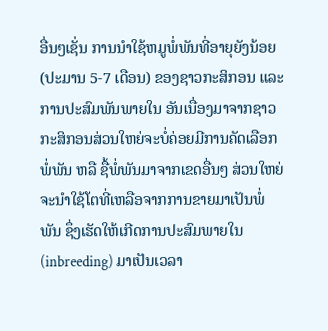ອື່ນໆເຊັ່ນ ການນຳໃຊ້ຫມູພໍ່ພັນທີ່ອາຍຸຍັງນ້ອຍ (ປະມານ 5-7 ເດືອນ) ຂອງຊາວກະສິກອນ ແລະ ການປະສົມພັນພາຍໃນ ອັນເນື່ອງມາຈາກຊາວກະສິກອນສ່ວນໃຫຍ່ຈະບໍ່ຄ່ອຍມີການຄັດເລືອກພໍ່ພັນ ຫລື ຊື້ພໍ່ພັນມາຈາກເຂດອື່ນໆ ສ່ວນໃຫຍ່ຈະນຳໃຊ້ໂຕທີ່ເຫລືອຈາກການຂາຍມາເປັນພໍ່ພັນ ຊຶ່ງເຮັດໃຫ້ເກີດການປະສົມພາຍໃນ (inbreeding) ມາເປັນເວລາ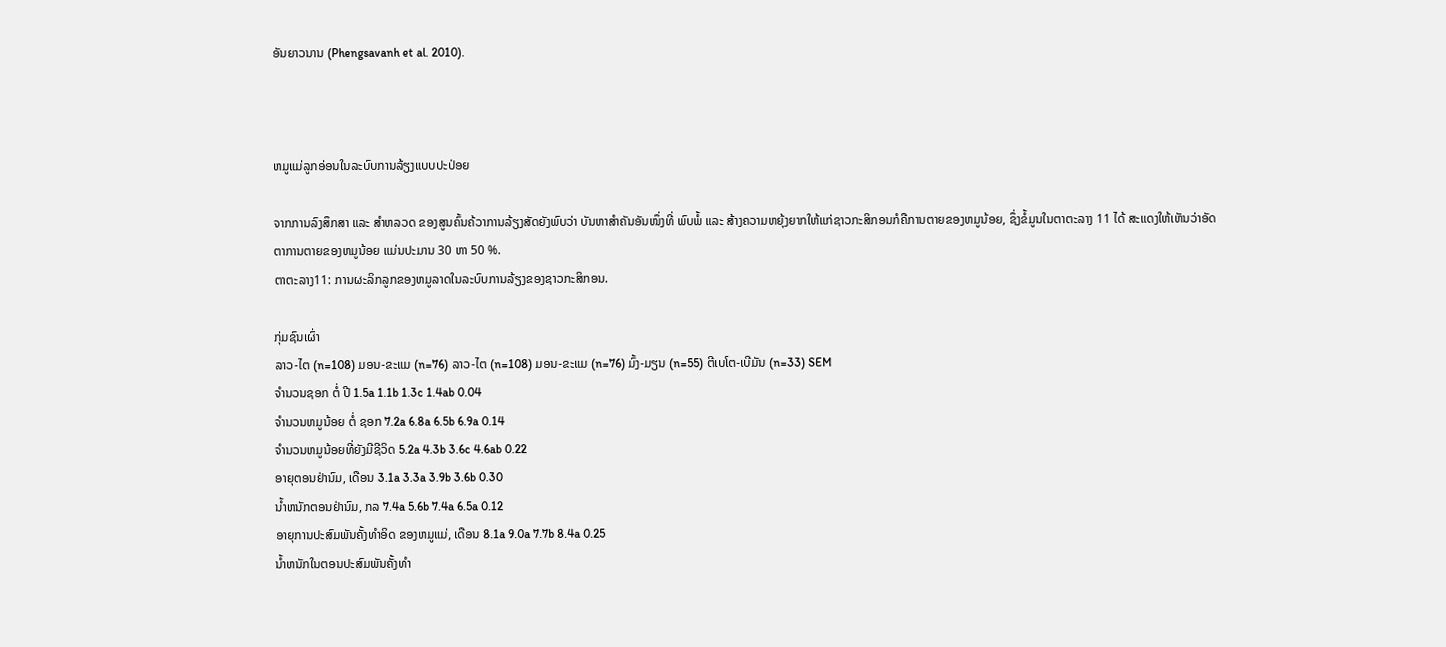ອັນຍາວນານ (Phengsavanh et al. 2010).



ຫມູແມ່ລູກອ່ອນໃນລະບົບການລ້ຽງແບບປະປ່ອຍ

ຈາກການລົງສຶກສາ ແລະ ສຳຫລວດ ຂອງສູນຄົ້ນຄ້ວາການລ້ຽງສັດຍັງພົບວ່າ ບັນຫາສຳຄັນອັນໜຶ່ງທີ່ ພົບພໍ້ ແລະ ສ້າງຄວາມຫຍຸ້ງຍາກໃຫ້ແກ່ຊາວກະສິກອນກໍຄືການຕາຍຂອງຫມູນ້ອຍ, ຊຶ່ງຂໍ້ມູນໃນຕາຕະລາງ 11 ໄດ້ ສະແດງໃຫ້ເຫັນວ່າອັດຕາການຕາຍຂອງຫມູນ້ອຍ ແມ່ນປະມານ 30 ຫາ 50 %.
ຕາຕະລາງ11: ການຜະລິກລູກຂອງຫມູລາດໃນລະບົບການລ້ຽງຂອງຊາວກະສິກອນ.

ກຸ່ມຊົນເຜົ່າ
ລາວ-ໄຕ (n=108) ມອນ-ຂະແມ (n=76) ລາວ-ໄຕ (n=108) ມອນ-ຂະແມ (n=76) ມົ້ງ-ມຽນ (n=55) ຕີເບໂຕ-ເບີມັນ (n=33) SEM
ຈຳນວນຊອກ ຕໍ່ ປີ 1.5a 1.1b 1.3c 1.4ab 0.04
ຈຳນວນຫມູນ້ອຍ ຕໍ່ ຊອກ 7.2a 6.8a 6.5b 6.9a 0.14
ຈຳນວນຫມູນ້ອຍທີ່ຍັງມີຊີວິດ 5.2a 4.3b 3.6c 4.6ab 0.22
ອາຍຸຕອນຢ່ານົມ, ເດືອນ 3.1a 3.3a 3.9b 3.6b 0.30
ນ້ຳຫນັກຕອນຢ່ານົມ, ກລ 7.4a 5.6b 7.4a 6.5a 0.12
ອາຍຸການປະສົມພັນຄັ້ງທຳອິດ ຂອງຫມູແມ່, ເດືອນ 8.1a 9.0a 7.7b 8.4a 0.25
ນ້ຳຫນັກໃນຕອນປະສົມພັນຄັ້ງທຳ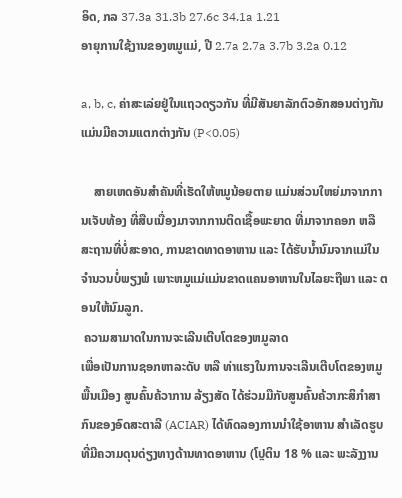ອິດ, ກລ 37.3a 31.3b 27.6c 34.1a 1.21
ອາຍຸການໃຊ້ງານຂອງຫມູແມ່, ປີ 2.7a 2.7a 3.7b 3.2a 0.12

a, b, c, ຄ່າສະເລ່ຍຢູ່ໃນແຖວດຽວກັນ ທີ່ມີສັນຍາລັກຕົວອັກສອນຕ່າງກັນ ແມ່ນມີຄວາມແຕກຕ່າງກັນ (P<0.05)

    ສາຍເຫດອັນສຳຄັນທີ່ເຮັດໃຫ້ຫມູນ້ອຍຕາຍ ແມ່ນສ່ວນໃຫຍ່ມາຈາກການເຈັບທ້ອງ ທີ່ສືບເນື່ອງມາຈາກການຕິດເຊື້ອພະຍາດ ທີ່ມາຈາກຄອກ ຫລື ສະຖານທີ່ບໍ່ສະອາດ, ການຂາດທາດອາຫານ ແລະ ໄດ້ຮັບນໍ້ານົມຈາກແມ່ໃນຈຳນວນບໍ່ພຽງພໍ ເພາະຫມູແມ່ແມ່ນຂາດແຄນອາຫານໃນໄລຍະຖືພາ ແລະ ຕອນໃຫ້ນົມລູກ.
 ຄວາມສາມາດໃນການຈະເລີນເຕີບໂຕຂອງຫມູລາດ
ເພື່ອເປັນການຊອກຫາລະດັບ ຫລື ທ່າແຮງໃນການຈະເລີນເຕີບໂຕຂອງຫມູພື້ນເມືອງ ສູນຄົ້ນຄ້ວາການ ລ້ຽງສັດ ໄດ້ຮ່ວມມືກັບສູນຄົ້ນຄ້ວາກະສິກຳສາກົນຂອງອົດສະຕາລີ (ACIAR) ໄດ້ທົດລອງການນຳໃຊ້ອາຫານ ສຳເລັດຮູບທີ່ມີຄວາມດຸນດ່ຽງທາງດ້ານທາດອາຫານ (ໂປຼຕິນ 18 % ແລະ ພະລັງງານ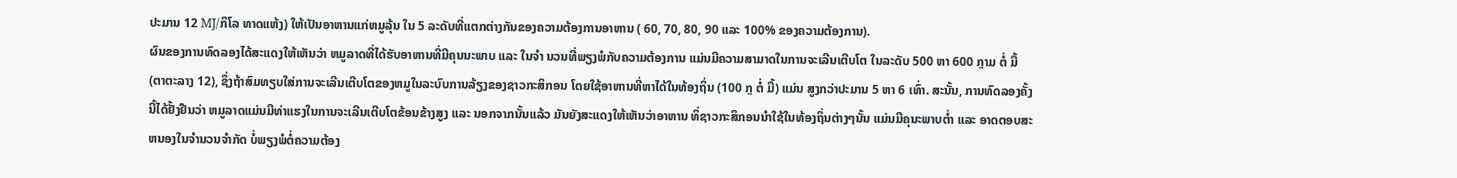ປະມານ 12 MJ/ກິໂລ ທາດແຫ້ງ) ໃຫ້ເປັນອາຫານແກ່ຫມູລຸ້ນ ໃນ 5 ລະດັບທີ່ແຕກຕ່າງກັນຂອງຄວາມຕ້ອງການອາຫານ ( 60, 70, 80, 90 ແລະ 100% ຂອງຄວາມຕ້ອງການ).
ຜົນຂອງການທົດລອງໄດ້ສະແດງໃຫ້ເຫັນວ່າ ຫມູລາດທີ່ໄດ້ຮັບອາຫານທີ່ມີຄຸນນະພາບ ແລະ ໃນຈຳ ນວນທີ່ພຽງພໍກັບຄວາມຕ້ອງການ ແມ່ນມີຄວາມສາມາດໃນການຈະເລີນເຕີບໂຕ ໃນລະດັບ 500 ຫາ 600 ກຼາມ ຕໍ່ ມື້ (ຕາຕະລາງ 12), ຊຶ່ງຖ້າສົມທຽບໃສ່ການຈະເລີນເຕີບໂຕຂອງຫມູໃນລະບົບການລ້ຽງຂອງຊາວກະສິກອນ ໂດຍໃຊ້ອາຫານທີ່ຫາໄດ້ໃນທ້ອງຖິ່ນ (100 ກຼ ຕໍ່ ມື້) ແມ່ນ ສູງກວ່າປະມານ 5 ຫາ 6 ເທົ່າ. ສະນັ້ນ, ການທົດລອງຄັ້ງນີ້ໄດ້ຢັ້ງຢືນວ່າ ຫມູລາດແມ່ນມີທ່າແຮງໃນການຈະເລີນເຕີບໂຕຂ້ອນຂ້າງສູງ ແລະ ນອກຈາກນັ້ນແລ້ວ ມັນຍັງສະແດງໃຫ້ເຫັນວ່າອາຫານ ທິ່ຊາວກະສິກອນນຳໃຊ້ໃນທ້ອງຖິ່ນຕ່າງໆນັ້ນ ແມ່ນມີຄຸນະພາບຕ່ຳ ແລະ ອາດຕອບສະຫນອງໃນຈຳນວນຈຳກັດ ບໍ່ພຽງພໍຕໍ່ຄວາມຕ້ອງ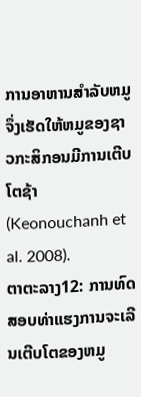ການອາຫານສຳລັບຫມູ ຈຶ່ງເຮັດໃຫ້ຫມູຂອງຊາວກະສິກອນມີການເຕີບໂຕຊ້າ (Keonouchanh et al. 2008).
ຕາຕະລາງ12: ການທົດສອບທ່າແຮງການຈະເລີນເຕີບໂຕຂອງຫມູ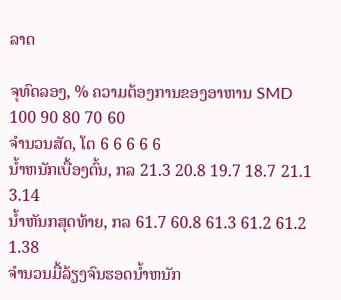ລາດ

ຈຸທົດລອງ, % ຄວາມຕ້ອງການຂອງອາຫານ SMD
100 90 80 70 60
ຈຳນວນສັດ, ໂຕ 6 6 6 6 6
ນ້ຳຫນັກເບື້ອງຕົ້ນ, ກລ 21.3 20.8 19.7 18.7 21.1 3.14
ນ້ຳຫັນກສຸດທ້າຍ, ກລ 61.7 60.8 61.3 61.2 61.2 1.38
ຈຳນວນມື້ລ້ຽງຈົນຮອດນ້ຳຫນັກ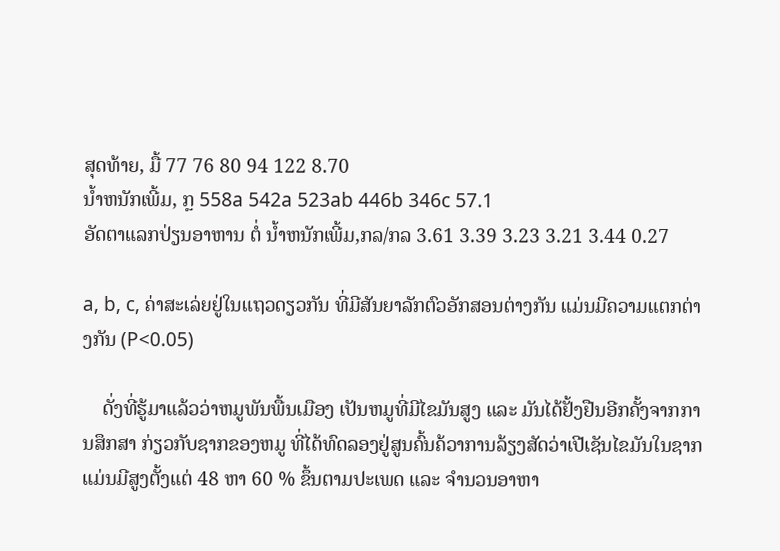ສຸດທ້າຍ, ມື້ 77 76 80 94 122 8.70
ນ້ຳຫນັກເພີ້ມ, ກຼ 558a 542a 523ab 446b 346c 57.1
ອັດຕາແລກປ່ຽນອາຫານ ຕໍ່ ນ້ຳຫນັກເພີ້ມ,ກລ/ກລ 3.61 3.39 3.23 3.21 3.44 0.27

a, b, c, ຄ່າສະເລ່ຍຢູ່ໃນແຖວດຽວກັນ ທີ່ມີສັນຍາລັກຕົວອັກສອນຕ່າງກັນ ແມ່ນມີຄວາມແຕກຕ່າງກັນ (P<0.05)

    ດັ່ງທີ່ຮູ້ມາແລ້ວວ່າຫມູພັນພື້ນເມືອງ ເປັນຫມູທີ່ມີໄຂມັນສູງ ແລະ ມັນໄດ້ຢັ້ງຢືນອີກຄັ້ງຈາກການສຶກສາ ກ່ຽວກັບຊາກຂອງຫມູ ທີ່ໄດ້ທົດລອງຢູ່ສູນຄົ້ນຄ້ວາການລ້ຽງສັດວ່າເປີເຊັນໄຂມັນໃນຊາກ ແມ່ນມີສູງຕັ້ງແຕ່ 48 ຫາ 60 % ຂຶ້ນຕາມປະເພດ ແລະ ຈຳນວນອາຫາ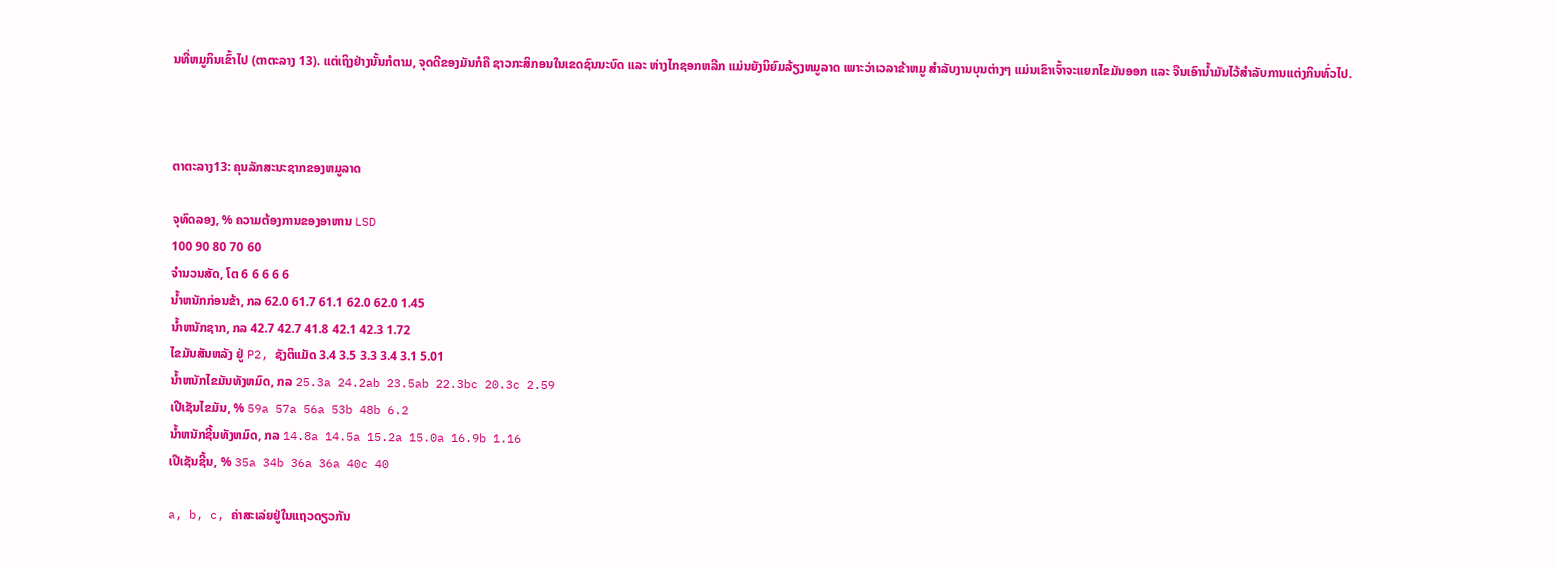ນທີ່ຫມູກິນເຂົ້າໄປ (ຕາຕະລາງ 13). ແຕ່ເຖິງຢ່າງນັ້ນກໍຕາມ, ຈຸດດີຂອງມັນກໍຄື ຊາວກະສິກອນໃນເຂດຊົນນະບົດ ແລະ ຫ່າງໄກຊອກຫລີກ ແມ່ນຍັງນິຍົມລ້ຽງຫມູລາດ ເພາະວ່າເວລາຂ້າຫມູ ສຳລັບງານບຸນຕ່າງໆ ແມ່ນເຂົາເຈົ້າຈະແຍກໄຂມັນອອກ ແລະ ຈືນເອົານ້ຳມັນໄວ້ສຳລັບການແຕ່ງກິນທົ່ວໄປ.



ຕາຕະລາງ13: ຄຸນລັກສະນະຊາກຂອງຫມູລາດ

ຈຸທົດລອງ, % ຄວາມຕ້ອງການຂອງອາຫານ LSD
100 90 80 70 60
ຈຳນວນສັດ, ໂຕ 6 6 6 6 6
ນ້ຳຫນັກກ່ອນຂ້າ, ກລ 62.0 61.7 61.1 62.0 62.0 1.45
ນ້ຳຫນັກຊາກ, ກລ 42.7 42.7 41.8 42.1 42.3 1.72
ໄຂມັນສັນຫລັງ ຢູ່ P2, ຊັງຕິແມັດ 3.4 3.5 3.3 3.4 3.1 5.01
ນ້ຳຫນັກໄຂມັນທັງຫມົດ, ກລ 25.3a 24.2ab 23.5ab 22.3bc 20.3c 2.59
ເປີເຊັນໄຂມັນ, % 59a 57a 56a 53b 48b 6.2
ນ້ຳຫນັກຊີ້ນທັງຫມົດ, ກລ 14.8a 14.5a 15.2a 15.0a 16.9b 1.16
ເປີເຊັນຊີ້ນ, % 35a 34b 36a 36a 40c 40

a, b, c, ຄ່າສະເລ່ຍຢູ່ໃນແຖວດຽວກັນ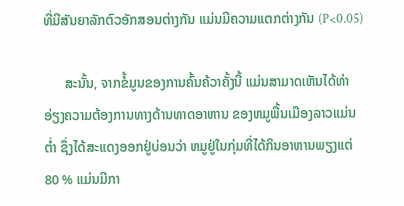ທີ່ມີສັນຍາລັກຕົວອັກສອນຕ່າງກັນ ແມ່ນມີຄວາມແຕກຕ່າງກັນ (P<0.05)

      ສະນັ້ນ, ຈາກຂໍ້ມູນຂອງການຄົ້ນຄ້ວາຄັ້ງນີ້ ແມ່ນສາມາດເຫັນໄດ້ທ່າອ່ຽງຄວາມຕ້ອງການທາງດ້ານທາດອາຫານ ຂອງຫມູພື້ນເມືອງລາວແມ່ນຕ່ຳ ຊຶ່ງໄດ້ສະແດງອອກຢູ່ບ່ອນວ່າ ຫມູຢູ່ໃນກຸ່ມທີ່ໄດ້ກິນອາຫານພຽງແຕ່ 80 % ແມ່ນມີກາ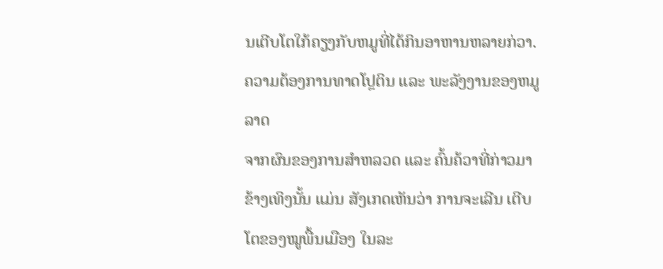ນເຕີບໂຕໃກ້ຄຽງກັບຫມູທີ່ໄດ້ກິນອາຫານຫລາຍກ່ວາ.
ຄວາມຕ້ອງການທາດໂປຼຕິນ ແລະ ພະລັງງານຂອງຫມູລາດ
ຈາກຜົນຂອງການສຳຫລວດ ແລະ ຄົ້ນຄ້ວາທີ່ກ່າວມາຂ້າງເທິງນັ້ນ ແມ່ນ ສັງເກດເຫັນວ່າ ການຈະເລີນ ເຕີບໂຕຂອງໝູພື້ນເມືອງ ໃນລະ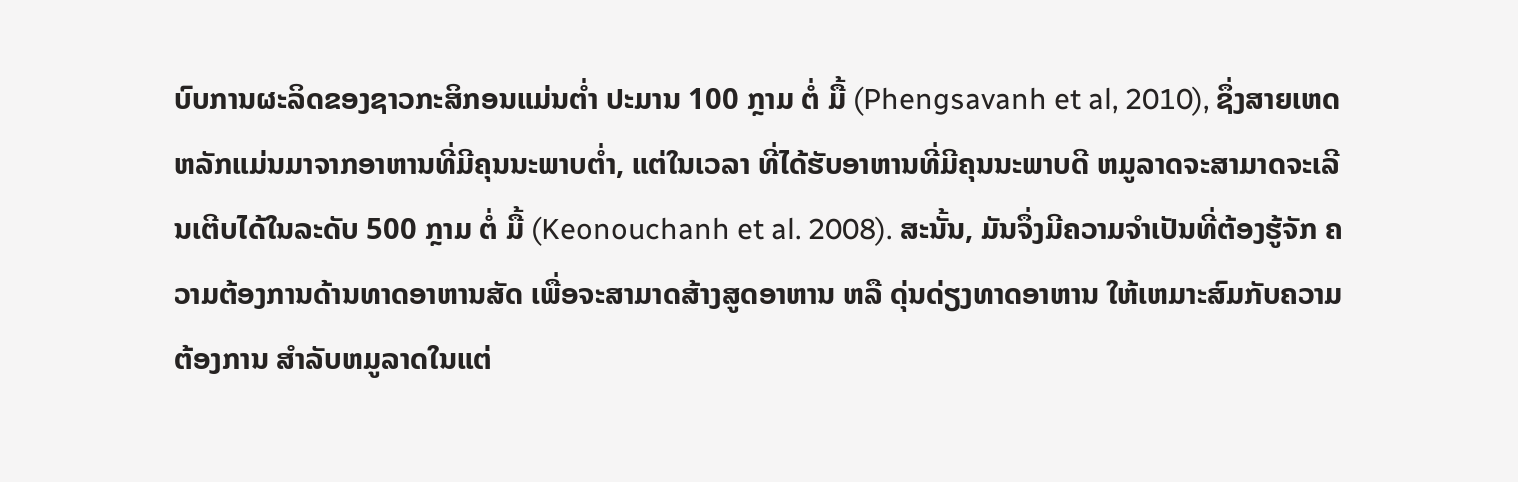ບົບການຜະລິດຂອງຊາວກະສິກອນແມ່ນຕ່ຳ ປະມານ 100 ກຼາມ ຕໍ່ ມື້ (Phengsavanh et al, 2010), ຊຶ່ງສາຍເຫດຫລັກແມ່ນມາຈາກອາຫານທີ່ມີຄຸນນະພາບຕ່ຳ, ແຕ່ໃນເວລາ ທີ່ໄດ້ຮັບອາຫານທີ່ມີຄຸນນະພາບດີ ຫມູລາດຈະສາມາດຈະເລີນເຕີບໄດ້ໃນລະດັບ 500 ກຼາມ ຕໍ່ ມື້ (Keonouchanh et al. 2008). ສະນັ້ນ, ມັນຈຶ່ງມີຄວາມຈຳເປັນທີ່ຕ້ອງຮູ້ຈັກ ຄວາມຕ້ອງການດ້ານທາດອາຫານສັດ ເພື່ອຈະສາມາດສ້າງສູດອາຫານ ຫລື ດຸ່ນດ່ຽງທາດອາຫານ ໃຫ້ເຫມາະສົມກັບຄວາມຕ້ອງການ ສຳລັບຫມູລາດໃນແຕ່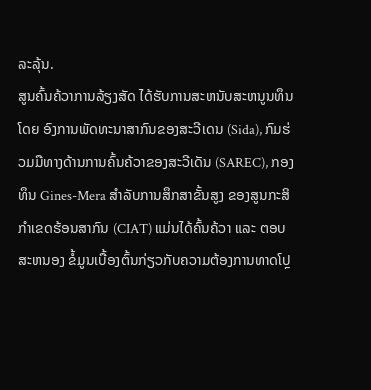ລະລຸ້ນ.
ສູນຄົ້ນຄ້ວາການລ້ຽງສັດ ໄດ້ຮັບການສະຫນັບສະຫນູນທຶນໂດຍ ອົງການພັດທະນາສາກົນຂອງສະວີເດນ (Sida), ກົມຮ່ວມມືທາງດ້ານການຄົ້ນຄ້ວາຂອງສະວີເດັນ (SAREC), ກອງທຶນ Gines-Mera ສຳລັບການສຶກສາຂັ້ນສູງ ຂອງສູນກະສິກຳເຂດຮ້ອນສາກົນ (CIAT) ແມ່ນໄດ້ຄົ້ນຄ້ວາ ແລະ ຕອບສະຫນອງ ຂໍ້ມູນເບື້ອງຕົ້ນກ່ຽວກັບຄວາມຕ້ອງການທາດໂປຼ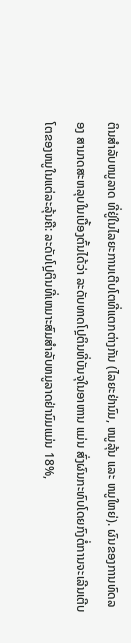ຕິນສຳລັບຫມູລາດ ທີ່ຢູ່ໃນໄລຍະການເຕີບໂຕທີ່ແຕກຕ່າງກັນ (ໄລຍະຢ່ານົມ, ຫມູລຸ້ນ ແລະ ຫມູໃຫຍ່). ຜົນຂອງການທົດລອງ ສາມາດສະຫລຸບໃນເບື້ອງຕົ້ນໄດ້ວ່າ ລະດັບທາດໂປຼຕິນທີ່ບັນຈຸໃນອາຫານ ແມ່ນ ສົ່ງຜົນກະທົບໂດຍກົງຕໍ່ການຈະເລີນເຕີບໂຕຂອງຫມູໃນແຕ່ລະລຸ້ນຄື: ລະດັບໂປຼຕິນທີ່ເຫມາະສົມສຳລັບຫມູລາດຢ່ານົມແມ່ນ 18%,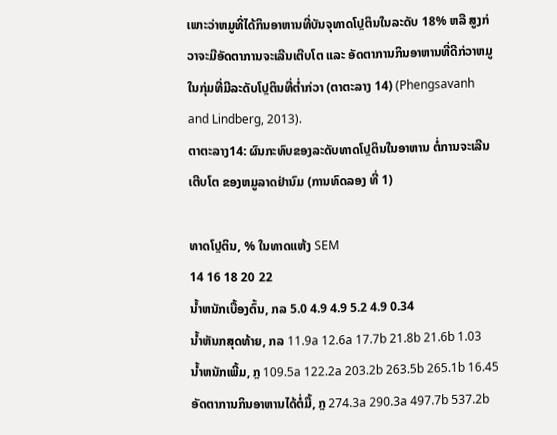ເພາະວ່າຫມູທີ່ໄດ້ກິນອາຫານທີ່ບັນຈຸທາດໂປຼຕິນໃນລະດັບ 18% ຫລື ສູງກ່ວາຈະມີອັດຕາການຈະເລີນເຕີບໂຕ ແລະ ອັດຕາການກິນອາຫານທີ່ດີກ່ວາຫມູໃນກຸ່ມທີ່ມີລະດັບໂປຼຕິນທີ່ຕ່ຳກ່ວາ (ຕາຕະລາງ 14) (Phengsavanh and Lindberg, 2013).
ຕາຕະລາງ14: ຜົນກະທົບຂອງລະດັບທາດໂປຼຕິນໃນອາຫານ ຕໍ່ການຈະເລີນເຕີບໂຕ ຂອງຫມູລາດຢ່ານົມ (ການທົດລອງ ທີ່ 1)

ທາດໂປຼຕິນ, % ໃນທາດແຫ້ງ SEM
14 16 18 20 22
ນ້ຳຫນັກເບື້ອງຕົ້ນ, ກລ 5.0 4.9 4.9 5.2 4.9 0.34
ນ້ຳຫັນກສຸດທ້າຍ, ກລ 11.9a 12.6a 17.7b 21.8b 21.6b 1.03
ນ້ຳຫນັກເພີ້ມ, ກຼ 109.5a 122.2a 203.2b 263.5b 265.1b 16.45
ອັດຕາການກິນອາຫານໄດ້ຕໍ່ມື້, ກຼ 274.3a 290.3a 497.7b 537.2b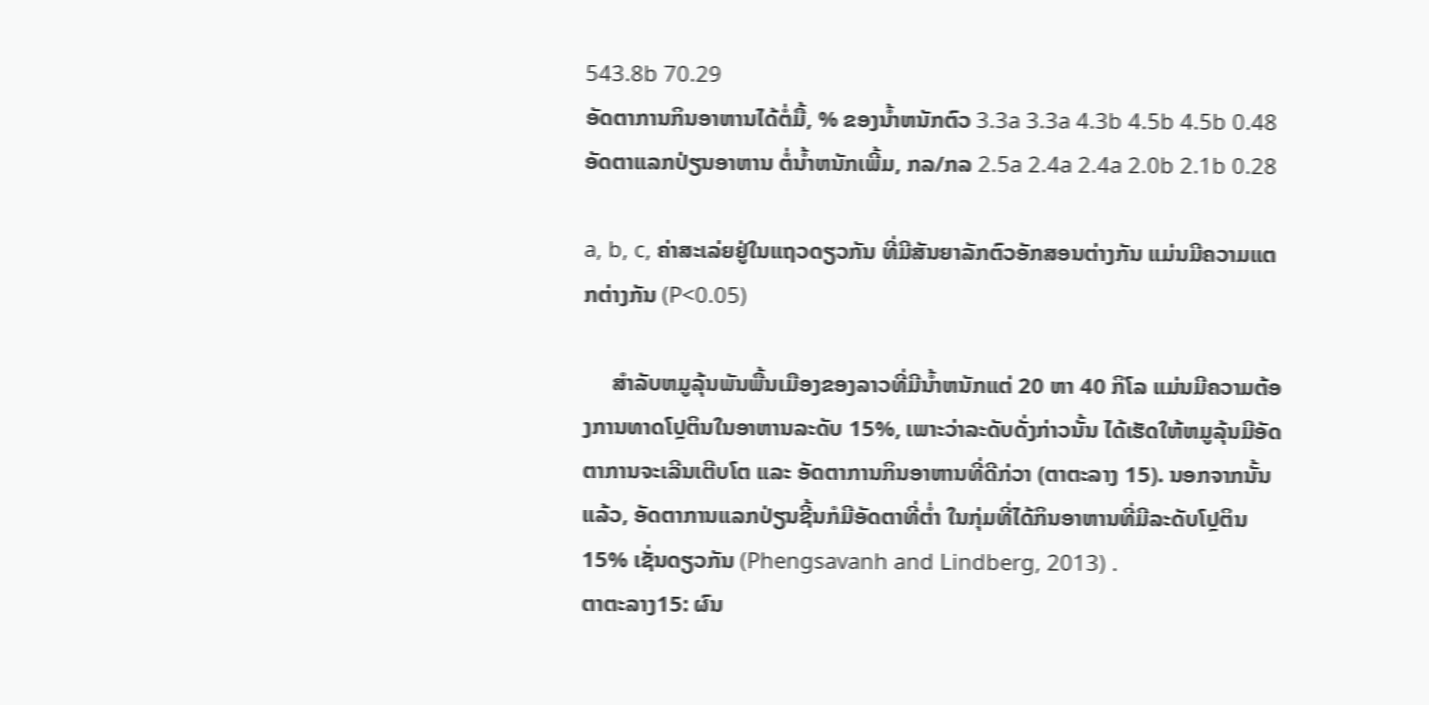543.8b 70.29
ອັດຕາການກິນອາຫານໄດ້ຕໍ່ມື້, % ຂອງນ້ຳຫນັກຕົວ 3.3a 3.3a 4.3b 4.5b 4.5b 0.48
ອັດຕາແລກປ່ຽນອາຫານ ຕໍ່ນ້ຳຫນັກເພີ້ມ, ກລ/ກລ 2.5a 2.4a 2.4a 2.0b 2.1b 0.28

a, b, c, ຄ່າສະເລ່ຍຢູ່ໃນແຖວດຽວກັນ ທີ່ມີສັນຍາລັກຕົວອັກສອນຕ່າງກັນ ແມ່ນມີຄວາມແຕກຕ່າງກັນ (P<0.05)

     ສຳລັບຫມູລຸ້ນພັນພື້ນເມືອງຂອງລາວທີ່ມີນ້ຳຫນັກແຕ່ 20 ຫາ 40 ກິໂລ ແມ່ນມີຄວາມຕ້ອງການທາດໂປຼຕິນໃນອາຫານລະດັບ 15%, ເພາະວ່າລະດັບດັ່ງກ່າວນັ້ນ ໄດ້ເຮັດໃຫ້ຫມູລຸ້ນມີອັດຕາການຈະເລີນເຕີບໂຕ ແລະ ອັດຕາການກິນອາຫານທີ່ດີກ່ວາ (ຕາຕະລາງ 15). ນອກຈາກນັ້ນແລ້ວ, ອັດຕາການແລກປ່ຽນຊີ້ນກໍມີອັດຕາທີ່ຕ່ຳ ໃນກຸ່ມທີ່ໄດ້ກິນອາຫານທີ່ມີລະດັບໂປຼຕິນ 15% ເຊັ່ນດຽວກັນ (Phengsavanh and Lindberg, 2013) .
ຕາຕະລາງ15: ຜົນ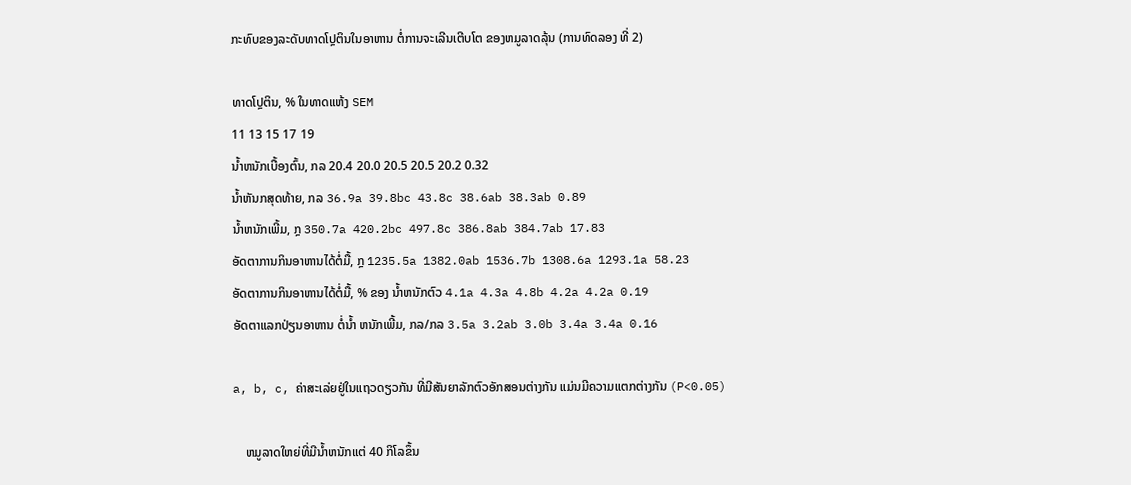ກະທົບຂອງລະດັບທາດໂປຼຕິນໃນອາຫານ ຕໍ່ການຈະເລີນເຕີບໂຕ ຂອງຫມູລາດລຸ້ນ (ການທົດລອງ ທີ່ 2)

ທາດໂປຼຕິນ, % ໃນທາດແຫ້ງ SEM
11 13 15 17 19
ນ້ຳຫນັກເບື້ອງຕົ້ນ, ກລ 20.4 20.0 20.5 20.5 20.2 0.32
ນ້ຳຫັນກສຸດທ້າຍ, ກລ 36.9a 39.8bc 43.8c 38.6ab 38.3ab 0.89
ນ້ຳຫນັກເພີ້ມ, ກຼ 350.7a 420.2bc 497.8c 386.8ab 384.7ab 17.83
ອັດຕາການກິນອາຫານໄດ້ຕໍ່ມື້, ກຼ 1235.5a 1382.0ab 1536.7b 1308.6a 1293.1a 58.23
ອັດຕາການກິນອາຫານໄດ້ຕໍ່ມື້, % ຂອງ ນ້ຳຫນັກຕົວ 4.1a 4.3a 4.8b 4.2a 4.2a 0.19
ອັດຕາແລກປ່ຽນອາຫານ ຕໍ່ນ້ຳ ຫນັກເພີ້ມ, ກລ/ກລ 3.5a 3.2ab 3.0b 3.4a 3.4a 0.16

a, b, c, ຄ່າສະເລ່ຍຢູ່ໃນແຖວດຽວກັນ ທີ່ມີສັນຍາລັກຕົວອັກສອນຕ່າງກັນ ແມ່ນມີຄວາມແຕກຕ່າງກັນ (P<0.05)

    ຫມູລາດໃຫຍ່ທີ່ມີນ້ຳຫນັກແຕ່ 40 ກິໂລຂຶ້ນ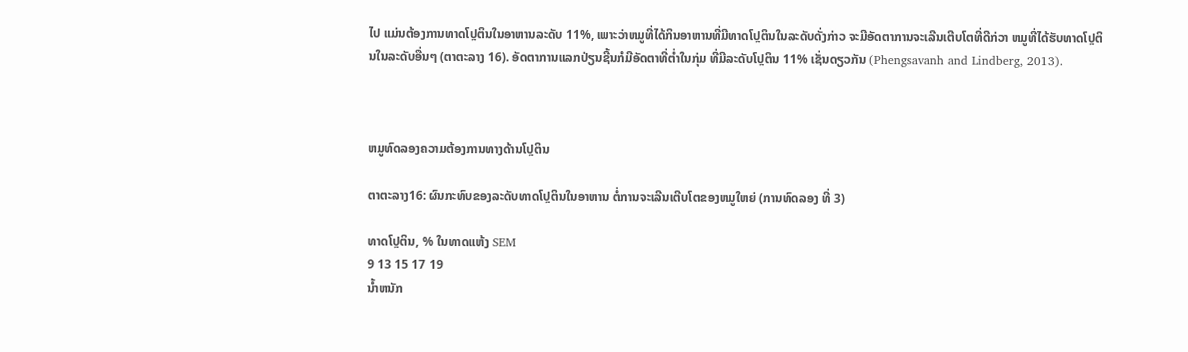ໄປ ແມ່ນຕ້ອງການທາດໂປຼຕິນໃນອາຫານລະດັບ 11%, ເພາະວ່າຫມູທີ່ໄດ້ກິນອາຫານທີ່ມີທາດໂປຼຕິນໃນລະດັບດັ່ງກ່າວ ຈະມີອັດຕາການຈະເລີນເຕີບໂຕທີ່ດີກ່ວາ ຫມູທີ່ໄດ້ຮັບທາດໂປຼຕິນໃນລະດັບອື່ນໆ (ຕາຕະລາງ 16). ອັດຕາການແລກປ່ຽນຊີ້ນກໍມີອັດຕາທີ່ຕ່ຳໃນກຸ່ມ ທີ່ມີລະດັບໂປຼຕິນ 11% ເຊັ່ນດຽວກັນ (Phengsavanh and Lindberg, 2013).



ຫມູທົດລອງຄວາມຕ້ອງການທາງດ້ານໂປຼຕິນ

ຕາຕະລາງ16: ຜົນກະທົບຂອງລະດັບທາດໂປຼຕິນໃນອາຫານ ຕໍ່ການຈະເລີນເຕີບໂຕຂອງຫມູໃຫຍ່ (ການທົດລອງ ທີ່ 3)

ທາດໂປຼຕິນ, % ໃນທາດແຫ້ງ SEM
9 13 15 17 19
ນ້ຳຫນັກ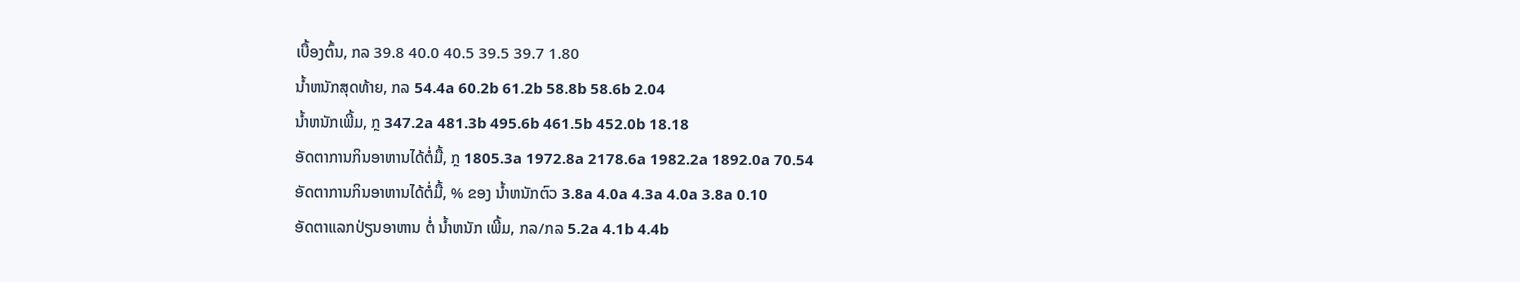ເບື້ອງຕົ້ນ, ກລ 39.8 40.0 40.5 39.5 39.7 1.80
ນ້ຳຫນັກສຸດທ້າຍ, ກລ 54.4a 60.2b 61.2b 58.8b 58.6b 2.04
ນ້ຳຫນັກເພີ້ມ, ກຼ 347.2a 481.3b 495.6b 461.5b 452.0b 18.18
ອັດຕາການກິນອາຫານໄດ້ຕໍ່ມື້, ກຼ 1805.3a 1972.8a 2178.6a 1982.2a 1892.0a 70.54
ອັດຕາການກິນອາຫານໄດ້ຕໍ່ມື້, % ຂອງ ນ້ຳຫນັກຕົວ 3.8a 4.0a 4.3a 4.0a 3.8a 0.10
ອັດຕາແລກປ່ຽນອາຫານ ຕໍ່ ນ້ຳຫນັກ ເພີ້ມ, ກລ/ກລ 5.2a 4.1b 4.4b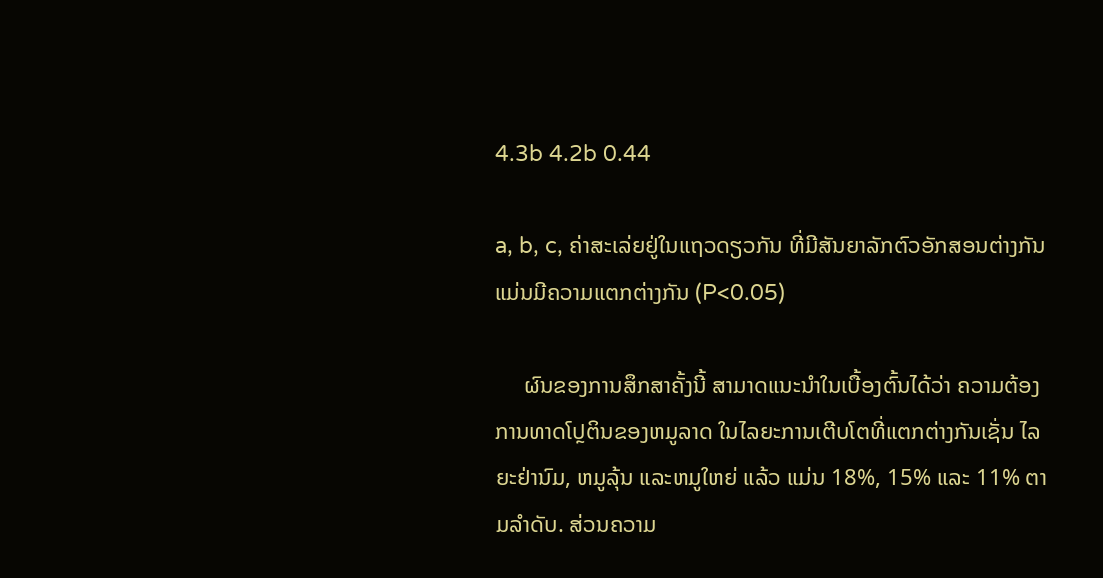4.3b 4.2b 0.44

a, b, c, ຄ່າສະເລ່ຍຢູ່ໃນແຖວດຽວກັນ ທີ່ມີສັນຍາລັກຕົວອັກສອນຕ່າງກັນ ແມ່ນມີຄວາມແຕກຕ່າງກັນ (P<0.05)

     ຜົນຂອງການສຶກສາຄັ້ງນີ້ ສາມາດແນະນຳໃນເບື້ອງຕົ້ນໄດ້ວ່າ ຄວາມຕ້ອງການທາດໂປຼຕິນຂອງຫມູລາດ ໃນໄລຍະການເຕີບໂຕທີ່ແຕກຕ່າງກັນເຊັ່ນ ໄລຍະຢ່ານົມ, ຫມູລຸ້ນ ແລະຫມູໃຫຍ່ ແລ້ວ ແມ່ນ 18%, 15% ແລະ 11% ຕາມລຳດັບ. ສ່ວນຄວາມ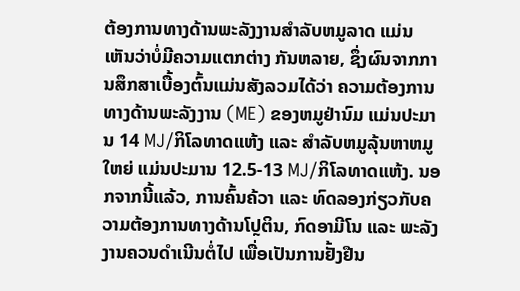ຕ້ອງການທາງດ້ານພະລັງງານສຳລັບຫມູລາດ ແມ່ນ ເຫັນວ່າບໍ່ມີຄວາມແຕກຕ່າງ ກັນຫລາຍ, ຊຶ່ງຜົນຈາກການສຶກສາເບື້ອງຕົ້ນແມ່ນສັງລວມໄດ້ວ່າ ຄວາມຕ້ອງການທາງດ້ານພະລັງງານ (ME) ຂອງຫມູຢ່ານົມ ແມ່ນປະມານ 14 MJ/ກິໂລທາດແຫ້ງ ແລະ ສຳລັບຫມູລຸ້ນຫາຫມູໃຫຍ່ ແມ່ນປະມານ 12.5-13 MJ/ກິໂລທາດແຫ້ງ. ນອກຈາກນີ້ແລ້ວ, ການຄົ້ນຄ້ວາ ແລະ ທົດລອງກ່ຽວກັບຄວາມຕ້ອງການທາງດ້ານໂປຼຕິນ, ກົດອາມີໂນ ແລະ ພະລັງງານຄວນດຳເນີນຕໍ່ໄປ ເພື່ອເປັນການຢັ້ງຢືນ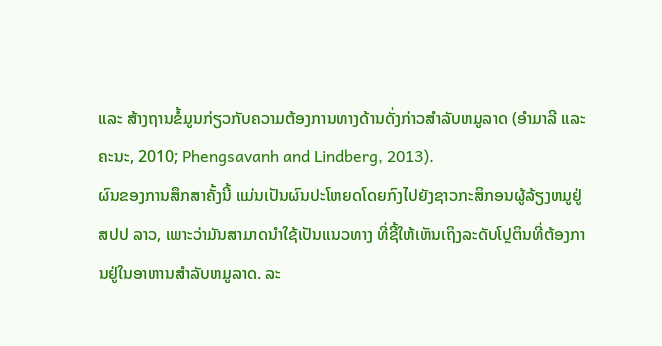ແລະ ສ້າງຖານຂໍ້ມູນກ່ຽວກັບຄວາມຕ້ອງການທາງດ້ານດັ່ງກ່າວສຳລັບຫມູລາດ (ອຳມາລີ ແລະ ຄະນະ, 2010; Phengsavanh and Lindberg, 2013).
ຜົນຂອງການສຶກສາຄັ້ງນີ້ ແມ່ນເປັນຜົນປະໂຫຍດໂດຍກົງໄປຍັງຊາວກະສິກອນຜູ້ລ້ຽງຫມູຢູ່ ສປປ ລາວ, ເພາະວ່າມັນສາມາດນຳໃຊ້ເປັນແນວທາງ ທີ່ຊີ້ໃຫ້ເຫັນເຖິງລະດັບໂປຼຕິນທີ່ຕ້ອງການຢູ່ໃນອາຫານສຳລັບຫມູລາດ. ລະ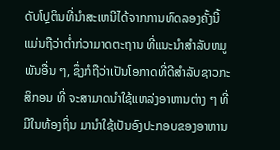ດັບໂປຼຕິນທີ່ນຳສະເຫນີໄດ້ຈາກການທົດລອງຄັ້ງນີ້ ແມ່ນຖືວ່າຕ່ຳກ່ວາມາດຕະຖານ ທີ່ແນະນຳສຳລັບຫມູພັນອື່ນ ໆ, ຊຶ່ງກໍຖືວ່າເປັນໂອກາດທີ່ດີສຳລັບຊາວກະສິກອນ ທີ່ ຈະສາມາດນຳໃຊ້ແຫລ່ງອາຫານຕ່າງ ໆ ທີ່ມີໃນທ້ອງຖິ່ນ ມານຳໃຊ້ເປັນອົງປະກອບຂອງອາຫານ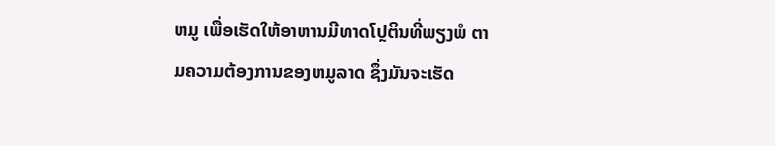ຫມູ ເພື່ອເຮັດໃຫ້ອາຫານມີທາດໂປຼຕິນທີ່ພຽງພໍ ຕາມຄວາມຕ້ອງການຂອງຫມູລາດ ຊຶ່ງມັນຈະເຮັດ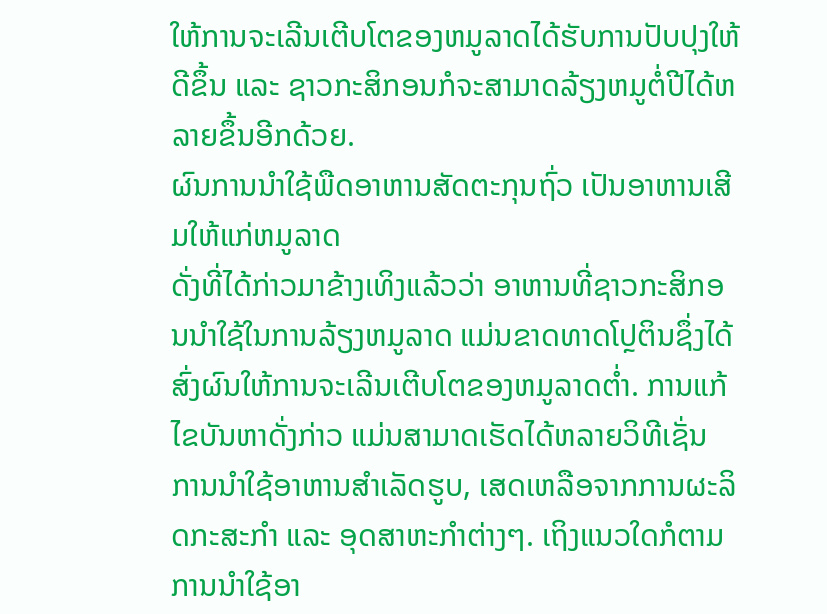ໃຫ້ການຈະເລີນເຕີບໂຕຂອງຫມູລາດໄດ້ຮັບການປັບປຸງໃຫ້ດີຂຶ້ນ ແລະ ຊາວກະສິກອນກໍຈະສາມາດລ້ຽງຫມູຕໍ່ປີໄດ້ຫລາຍຂຶ້ນອີກດ້ວຍ.
ຜົນການນຳໃຊ້ພືດອາຫານສັດຕະກຸນຖົ່ວ ເປັນອາຫານເສີມໃຫ້ແກ່ຫມູລາດ
ດັ່ງທີ່ໄດ້ກ່າວມາຂ້າງເທິງແລ້ວວ່າ ອາຫານທີ່ຊາວກະສິກອນນຳໃຊ້ໃນການລ້ຽງຫມູລາດ ແມ່ນຂາດທາດໂປຼຕິນຊຶ່ງໄດ້ສົ່ງຜົນໃຫ້ການຈະເລີນເຕີບໂຕຂອງຫມູລາດຕ່ຳ. ການແກ້ໄຂບັນຫາດັ່ງກ່າວ ແມ່ນສາມາດເຮັດໄດ້ຫລາຍວິທີເຊັ່ນ ການນຳໃຊ້ອາຫານສຳເລັດຮູບ, ເສດເຫລືອຈາກການຜະລິດກະສະກຳ ແລະ ອຸດສາຫະກຳຕ່າງໆ. ເຖິງແນວໃດກໍຕາມ ການນຳໃຊ້ອາ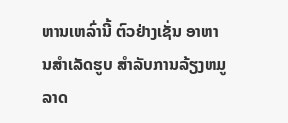ຫານເຫລົ່ານີ້ ຕົວຢ່າງເຊັ່ນ ອາຫານສຳເລັດຮູບ ສໍາລັບການລ້ຽງຫມູລາດ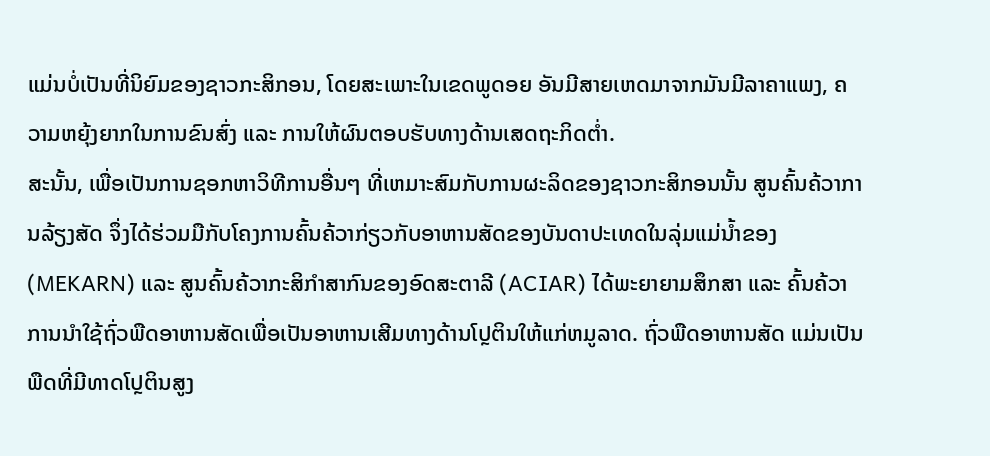ແມ່ນບໍ່ເປັນທີ່ນິຍົມຂອງຊາວກະສິກອນ, ໂດຍສະເພາະໃນເຂດພູດອຍ ອັນມີສາຍເຫດມາຈາກມັນມີລາຄາແພງ, ຄວາມຫຍຸ້ງຍາກໃນການຂົນສົ່ງ ແລະ ການໃຫ້ຜົນຕອບຮັບທາງດ້ານເສດຖະກິດຕ່ຳ.
ສະນັ້ນ, ເພື່ອເປັນການຊອກຫາວິທີການອື່ນໆ ທີ່ເຫມາະສົມກັບການຜະລິດຂອງຊາວກະສິກອນນັ້ນ ສູນຄົ້ນຄ້ວາການລ້ຽງສັດ ຈຶ່ງໄດ້ຮ່ວມມືກັບໂຄງການຄົ້ນຄ້ວາກ່ຽວກັບອາຫານສັດຂອງບັນດາປະເທດໃນລຸ່ມແມ່ນ້ຳຂອງ (MEKARN) ແລະ ສູນຄົ້ນຄ້ວາກະສິກຳສາກົນຂອງອົດສະຕາລີ (ACIAR) ໄດ້ພະຍາຍາມສຶກສາ ແລະ ຄົ້ນຄ້ວາການນຳໃຊ້ຖົ່ວພືດອາຫານສັດເພື່ອເປັນອາຫານເສີມທາງດ້ານໂປຼຕິນໃຫ້ແກ່ຫມູລາດ. ຖົ່ວພືດອາຫານສັດ ແມ່ນເປັນພືດທີ່ມີທາດໂປຼຕິນສູງ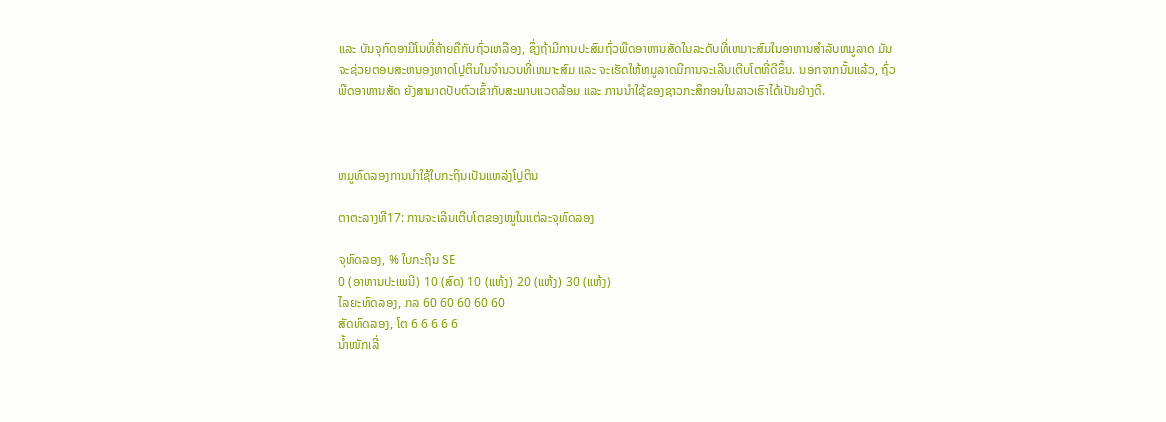ແລະ ບັນຈຸກົດອາມີໂນທີ່ຄ້າຍຄືກັບຖົ່ວເຫລືອງ, ຊຶ່ງຖ້າມີການປະສົມຖົ່ວພືດອາຫານສັດໃນລະດັບທີ່ເຫມາະສົມໃນອາຫານສຳລັບຫມູລາດ ມັນຈະຊ່ວຍຕອບສະຫນອງທາດໂປຼຕິນໃນຈຳນວນທີ່ເຫມາະສົມ ແລະ ຈະເຮັດໃຫ້ຫມູລາດມີການຈະເລີນເຕີບໂຕທີ່ດີຂຶ້ນ. ນອກຈາກນັ້ນແລ້ວ, ຖົ່ວພືດອາຫານສັດ ຍັງສາມາດປັບຕົວເຂົ້າກັບສະພາບແວດລ້ອມ ແລະ ການນຳໃຊ້ຂອງຊາວກະສິກອນໃນລາວເຮົາໄດ້ເປັນຢ່າງດີ.



ຫມູທົດລອງການນໍາໃຊ້ໃບກະຖິນເປັນແຫລ່ງໂປຼຕິນ

ຕາຕະລາງທີ17: ການຈະເລີນເຕີບໂຕຂອງໝູໃນແຕ່ລະຈຸທົດລອງ

ຈຸທົດລອງ, % ໃບກະຖິນ SE
0 (ອາຫານປະເພນີ) 10 (ສົດ) 10 (ແຫ້ງ) 20 (ແຫ້ງ) 30 (ແຫ້ງ)
ໄລຍະທົດລອງ, ກລ 60 60 60 60 60
ສັດທົດລອງ, ໂຕ 6 6 6 6 6
ນໍ້າໜັກເລີ່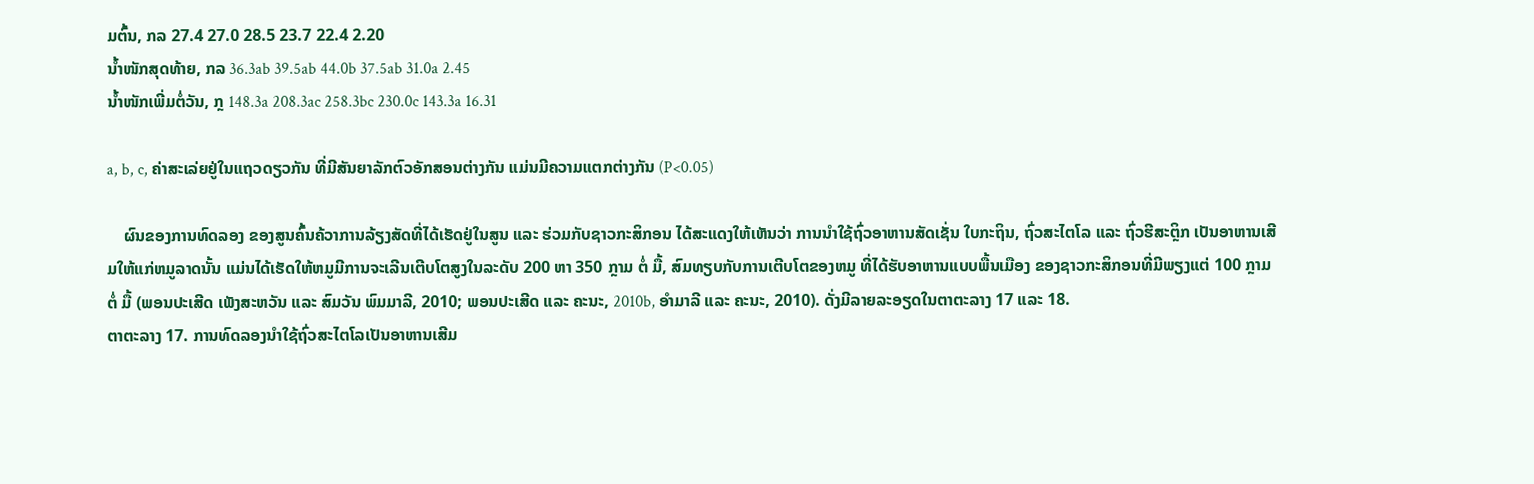ມຕົ້ນ, ກລ 27.4 27.0 28.5 23.7 22.4 2.20
ນໍ້າໜັກສຸດທ້າຍ, ກລ 36.3ab 39.5ab 44.0b 37.5ab 31.0a 2.45
ນໍ້າໜັກເພີ່ມຕໍ່ວັນ, ກຼ 148.3a 208.3ac 258.3bc 230.0c 143.3a 16.31

a, b, c, ຄ່າສະເລ່ຍຢູ່ໃນແຖວດຽວກັນ ທີ່ມີສັນຍາລັກຕົວອັກສອນຕ່າງກັນ ແມ່ນມີຄວາມແຕກຕ່າງກັນ (P<0.05)

    ຜົນຂອງການທົດລອງ ຂອງສູນຄົ້ນຄ້ວາການລ້ຽງສັດທີ່ໄດ້ເຮັດຢູ່ໃນສູນ ແລະ ຮ່ວມກັບຊາວກະສິກອນ ໄດ້ສະແດງໃຫ້ເຫັນວ່າ ການນຳໃຊ້ຖົ່ວອາຫານສັດເຊັ່ນ ໃບກະຖິນ, ຖົ່ວສະໄຕໂລ ແລະ ຖົ່ວຮີສະຕຼິກ ເປັນອາຫານເສີມໃຫ້ແກ່ຫມູລາດນັ້ນ ແມ່ນໄດ້ເຮັດໃຫ້ຫມູມີການຈະເລີນເຕີບໂຕສູງໃນລະດັບ 200 ຫາ 350 ກຼາມ ຕໍ່ ມື້, ສົມທຽບກັບການເຕີບໂຕຂອງຫມູ ທີ່ໄດ້ຮັບອາຫານແບບພື້ນເມືອງ ຂອງຊາວກະສິກອນທີ່ມີພຽງແຕ່ 100 ກຼາມ ຕໍ່ ມື້ (ພອນປະເສີດ ເພັງສະຫວັນ ແລະ ສົມວັນ ພົມມາລີ, 2010; ພອນປະເສີດ ແລະ ຄະນະ, 2010b, ອໍາມາລີ ແລະ ຄະນະ, 2010). ດັ່ງມີລາຍລະອຽດໃນຕາຕະລາງ 17 ແລະ 18.
ຕາຕະລາງ 17. ການທົດລອງນຳໃຊ້ຖົ່ວສະໄຕໂລເປັນອາຫານເສີມ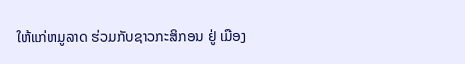ໃຫ້ແກ່ຫມູລາດ ຮ່ວມກັບຊາວກະສິກອນ ຢູ່ ເມືອງ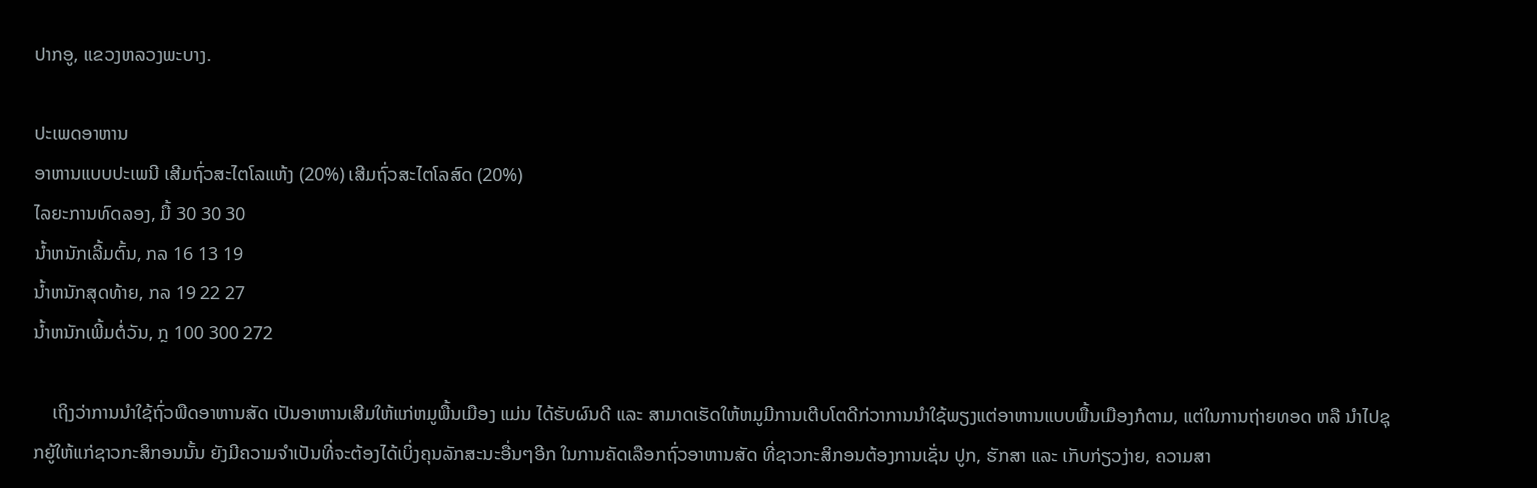ປາກອູ, ແຂວງຫລວງພະບາງ.

ປະເພດອາຫານ
ອາຫານແບບປະເພນີ ເສີມຖົ່ວສະໄຕໂລແຫ້ງ (20%) ເສີມຖົ່ວສະໄຕໂລສົດ (20%)
ໄລຍະການທົດລອງ, ມື້ 30 30 30
ນ້ຳຫນັກເລີ້ມຕົ້ນ, ກລ 16 13 19
ນ້ຳຫນັກສຸດທ້າຍ, ກລ 19 22 27
ນ້ຳຫນັກເພີ້ມຕໍ່ວັນ, ກຼ 100 300 272

    ເຖິງວ່າການນຳໃຊ້ຖົ່ວພືດອາຫານສັດ ເປັນອາຫານເສີມໃຫ້ແກ່ຫມູພື້ນເມືອງ ແມ່ນ ໄດ້ຮັບຜົນດີ ແລະ ສາມາດເຮັດໃຫ້ຫມູມີການເຕີບໂຕດີກ່ວາການນຳໃຊ້ພຽງແຕ່ອາຫານແບບພື້ນເມືອງກໍຕາມ, ແຕ່ໃນການຖ່າຍທອດ ຫລື ນຳໄປຊຸກຍູ້ໃຫ້ແກ່ຊາວກະສິກອນນັ້ນ ຍັງມີຄວາມຈຳເປັນທີ່ຈະຕ້ອງໄດ້ເບິ່ງຄຸນລັກສະນະອື່ນໆອີກ ໃນການຄັດເລືອກຖົ່ວອາຫານສັດ ທີ່ຊາວກະສິກອນຕ້ອງການເຊັ່ນ ປູກ, ຮັກສາ ແລະ ເກັບກ່ຽວງ່າຍ, ຄວາມສາ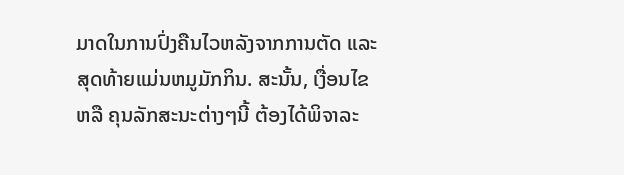ມາດໃນການປົ່ງຄືນໄວຫລັງຈາກການຕັດ ແລະ ສຸດທ້າຍແມ່ນຫມູມັກກິນ. ສະນັ້ນ, ເງື່ອນໄຂ ຫລື ຄຸນລັກສະນະຕ່າງໆນີ້ ຕ້ອງໄດ້ພິຈາລະ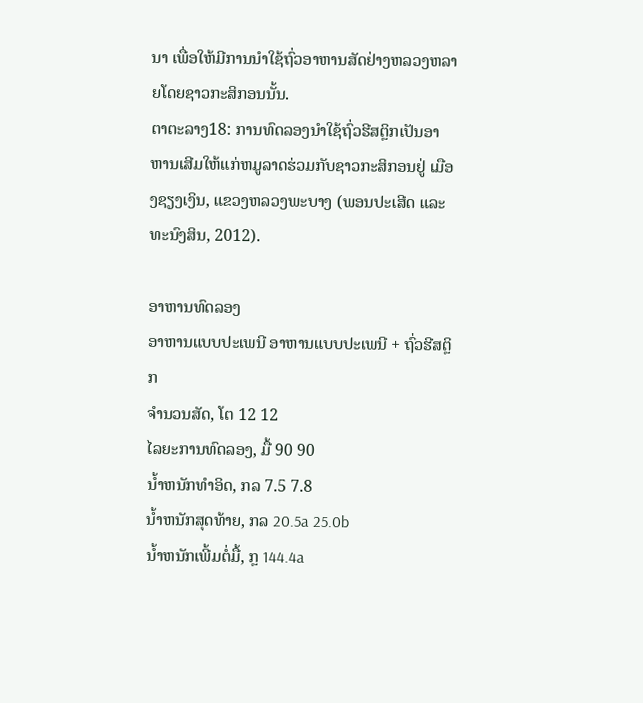ນາ ເພື່ອໃຫ້ມີການນຳໃຊ້ຖົ່ວອາຫານສັດຢ່າງຫລວງຫລາຍໂດຍຊາວກະສິກອນນັ້ນ.
ຕາຕະລາງ18: ການທົດລອງນຳໃຊ້ຖົ່ວຮີສຕຼິກເປັນອາຫານເສີມໃຫ້ແກ່ຫມູລາດຮ່ວມກັບຊາວກະສິກອນຢູ່ ເມືອງຊຽງເງິນ, ແຂວງຫລວງພະບາງ (ພອນປະເສີດ ແລະ ທະນົງສິນ, 2012).

ອາຫານທົດລອງ
ອາຫານແບບປະເພນີ ອາຫານແບບປະເພນີ + ຖົ່ວຮີສຕຼິກ
ຈຳນວນສັດ, ໂຕ 12 12
ໄລຍະການທົດລອງ, ມື້ 90 90
ນ້ຳຫນັກທຳອິດ, ກລ 7.5 7.8
ນ້ຳຫນັກສຸດທ້າຍ, ກລ 20.5a 25.0b
ນ້ຳຫນັກເພີ້ມຕໍ່ມື້, ກຼ 144.4a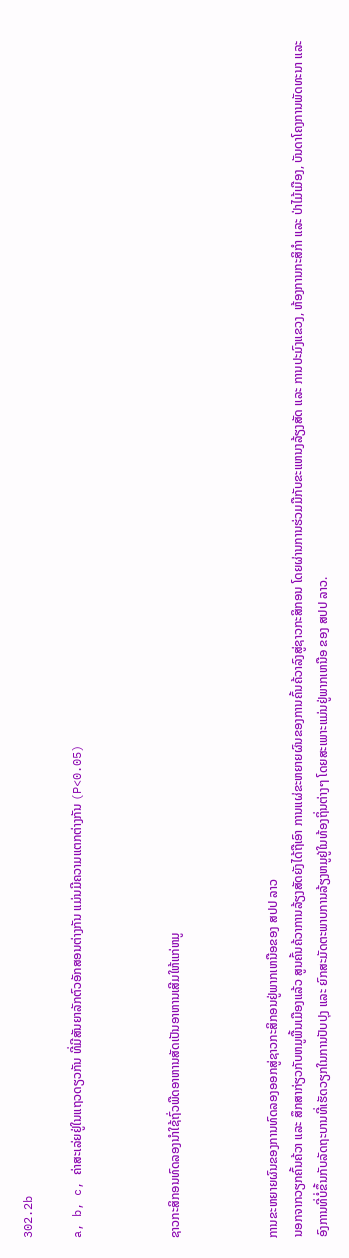302.2b

a, b, c, ຄ່າສະເລ່ຍຢູ່ໃນແຖວດຽວກັນ ທີ່ມີສັນຍາລັກຕົວອັກສອນຕ່າງກັນ ແມ່ນມີຄວາມແຕກຕ່າງກັນ (P<0.05)



ຊາວກະສິກອນທົດລອງນໍາໃຊ້ຖົ່ວພືດອາຫານສັດເປັນອາຫານເສີມໃຫ້ແກ່ຫມູ



ການຂະຫຍາຍຜົນຂອງການທົດລອງອອກສູ່ຊາວກະສິກອນຢູ່ພາກເຫນືອຂອງ ສປປ ລາວ
ນອກຈາກວຽກຄົ້ນຄ້ວາ ແລະ ສຶກສາກ່ຽວກັບຫມູພື້ນເມືອງແລ້ວ ສູນຄົ້ນຄ້ວາການລ້ຽງສັດຍັງໄດ້ຖືເອົາ ການແຜ່ຂະຫຍາຍຜົນຂອງການຄົ້ນຄ້ວາລົງສູ່ຊາວກະສິກອນ ໂດຍຜ່ານການຮ່ວມມືກັບຂະແຫນງລ້ຽງສັດ ແລະ ການປະມົງແຂວງ, ຫ້ອງການກະສິກຳ ແລະ ປ່າໄມ້ເມືອງ, ບັນດາໂຄງການພັດທະນາ ແລະ ອົງການທີ່ບໍ່ຂຶ້ນກັບລັດຖະບານທີ່ເຮັດວຽກໃນການປັບປຸງ ແລະ ຍົກສະມັດຕະພາບການລ້ຽງຫມູຢູ່ໃນທ້ອງຖິ່ນຕ່າງໆ ໂດຍສະເພາະແມ່ນຢູ່ພາກເຫນືອ ຂອງ ສປປ ລາວ.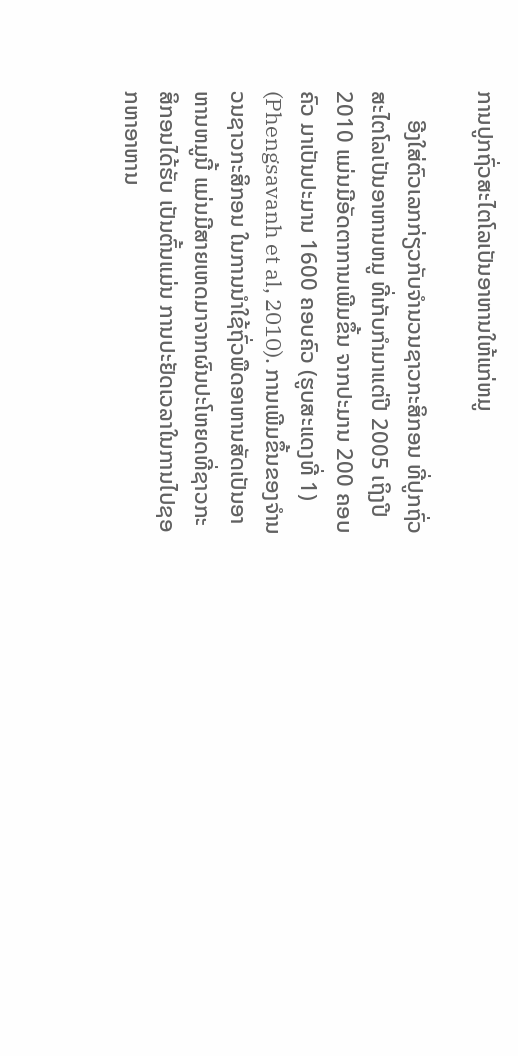ການປູກຖົ່ວສະໄຕໂລເປັນອາຫານໃຫ້ແກ່ຫມູ

     ອີງໃສ່ຕົວເລກກ່ຽວກັບຈຳນວນຊາວກະສິກອນ ທີ່ປູກຖົ່ວສະໄຕໂລເປັນອາຫານຫມູ ທີ່ເກັບກຳມາແຕ່ປີ 2005 ເຖິງປີ 2010 ແມ່ນມີອັດຕາການເພີມຂຶ້ນ ຈາກປະມານ 200 ຄອບຄົວ ມາເປັນປະມານ 1600 ຄອບຄົວ (ຮູບສະແດງທີ່ 1) (Phengsavanh et al, 2010). ການເພີມຂຶ້ນຂອງຈຳນວນຊາວກະສິກອນ ໃນການນໍາໃຊ້ຖົ່ວພືດອາຫານສັດເປັນອາຫານຫມູນີ້ ແມ່ນມີສາຍເຫດມາຈາກຜົນປະໂຫຍດທີ່ຊາວກະສິກອນໄດ້ຮັບ ເປັນຕົ້ນແມ່ນ ການປະຢັດເວລາໃນການໄປຊອກຫາອາຫານ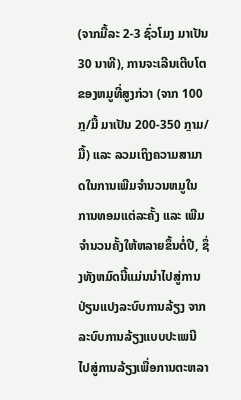(ຈາກມື້ລະ 2-3 ຊົ່ວໂມງ ມາເປັນ 30 ນາທີ), ການຈະເລີນເຕີບໂຕຂອງຫມູທີ່ສູງກ່ວາ (ຈາກ 100 ກຼ/ມື້ ມາເປັນ 200-350 ກຼາມ/ມື້) ແລະ ລວມເຖິງຄວາມສາມາດໃນການເພີມຈຳນວນຫມູໃນ ການທອມແຕ່ລະຄັ້ງ ແລະ ເພີມຈຳນວນຄັ້ງໃຫ້ຫລາຍຂຶ້ນຕໍ່ປີ, ຊຶ່ງທັງຫມົດນີ້ແມ່ນນໍາໄປສູ່ການປ່ຽນແປງລະບົບການລ້ຽງ ຈາກລະບົບການລ້ຽງແບບປະເພນີ ໄປສູ່ການລ້ຽງເພື່ອການຕະຫລາ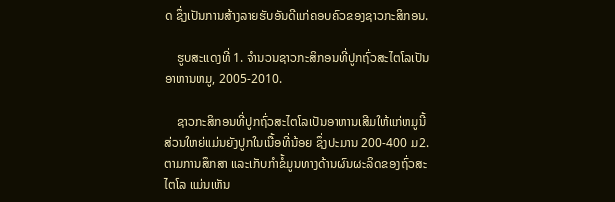ດ ຊຶ່ງເປັນການສ້າງລາຍຮັບອັນດີແກ່ຄອບຄົວຂອງຊາວກະສິກອນ.

    ຮູບສະແດງທີ່ 1. ຈຳນວນຊາວກະສິກອນທີ່ປູກຖົ່ວສະໄຕໂລເປັນອາຫານຫມູ, 2005-2010.

    ຊາວກະສິກອນທີ່ປູກຖົ່ວສະໄຕໂລເປັນອາຫານເສີມໃຫ້ແກ່ຫມູນີ້ ສ່ວນໃຫຍ່ແມ່ນຍັງປູກໃນເນື້ອທີ່ນ້ອຍ ຊຶ່ງປະມານ 200-400 ມ2. ຕາມການສຶກສາ ແລະເກັບກໍາຂໍ້ມູນທາງດ້ານຜົນຜະລິດຂອງຖົ່ວສະໄຕໂລ ແມ່ນເຫັນ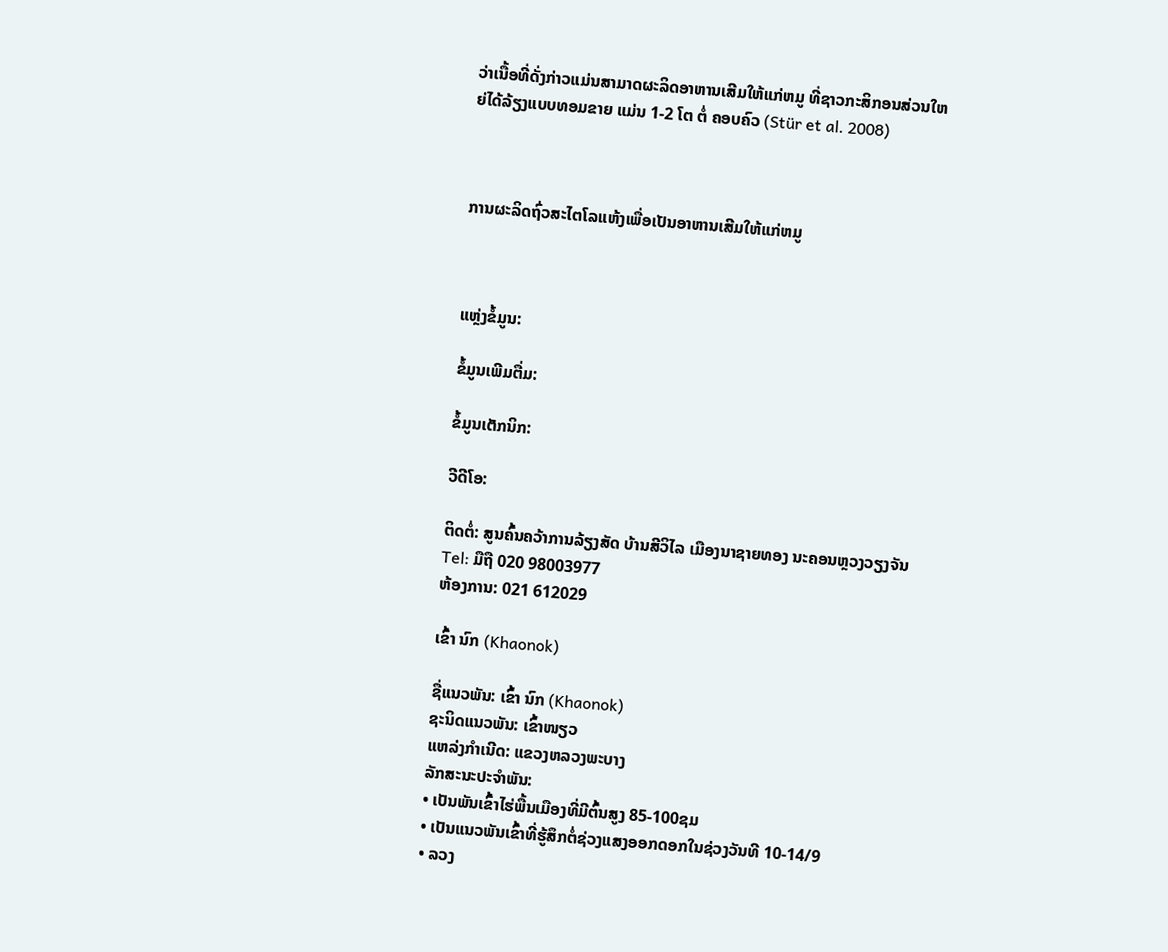ວ່າເນື້ອທີ່ດັ່ງກ່າວແມ່ນສາມາດຜະລິດອາຫານເສີມໃຫ້ແກ່ຫມູ ທີ່ຊາວກະສິກອນສ່ວນໃຫຍ່ໄດ້ລ້ຽງແບບທອມຂາຍ ແມ່ນ 1-2 ໂຕ ຕໍ່ ຄອບຄົວ (Stür et al. 2008)



ການຜະລິດຖົ່ວສະໄຕໂລແຫ້ງເພື່ອເປັນອາຫານເສີມໃຫ້ແກ່ຫມູ



ແຫຼ່ງຂໍ້ມູນ:

ຂໍ້ມູນເພີມຕື່ມ:

ຂໍ້ມູນເຕັກນິກ:

ວີດີໂອ:

ຕິດຕໍ່: ສູນຄົ້ນຄວ້າການລ້ຽງສັດ ບ້ານສີວິໄລ ເມືອງນາຊາຍທອງ ນະຄອນຫຼວງວຽງຈັນ
Tel: ມືຖື 020 98003977
ຫ້ອງການ: 021 612029

ເຂົ້າ ນົກ (Khaonok)

ຊື່ແນວພັນ: ເຂົ້າ ນົກ (Khaonok)
ຊະນິດແນວພັນ: ເຂົ້າໜຽວ
ແຫລ່ງກໍາເນີດ: ແຂວງຫລວງພະບາງ
ລັກສະນະປະຈໍາພັນ:
• ເປັນພັນເຂົ້າໄຮ່ພື້ນເມືອງທີ່ມີຕົ້ນສູງ 85-100ຊມ
• ເປັນແນວພັນເຂົ້າທີ່ຮູ້ສຶກຕໍ່ຊ່ວງແສງອອກດອກໃນຊ່ວງວັນທີ 10-14/9
• ລວງ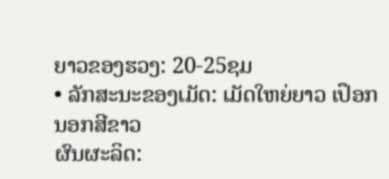ຍາວຂອງຮວງ: 20-25ຊມ
• ລັກສະນະຂອງເມັດ: ເມັດໃຫຍ່ຍາວ ເປຶອກນອກສີຂາວ
ຜົນຜະລິດ: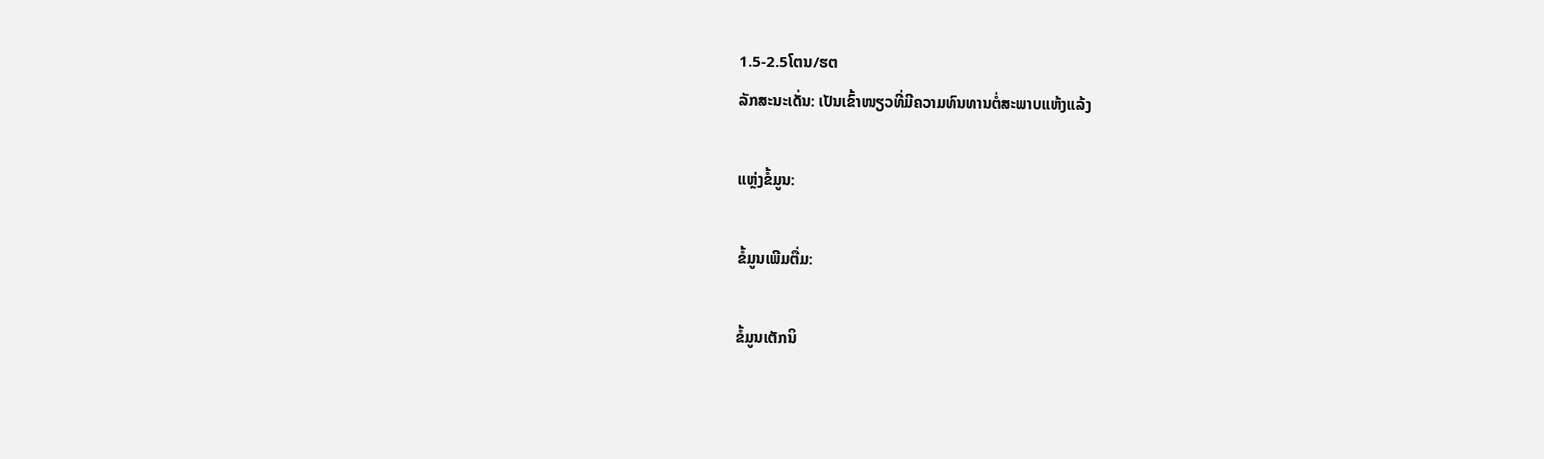1.5-2.5ໂຕນ/ຮຕ
ລັກສະນະເດັ່ນ: ເປັນເຂົ້າໜຽວທີ່ມີຄວາມທົນທານຕໍ່ສະພາບແຫ້ງແລ້ງ

ແຫຼ່ງຂໍ້ມູນ:

ຂໍ້ມູນເພີມຕື່ມ:

ຂໍ້ມູນເຕັກນິ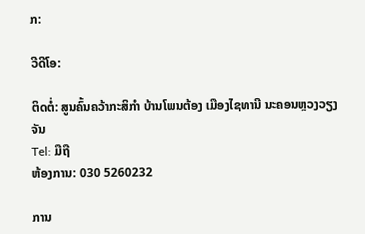ກ:

ວີດີໂອ:

ຕິດຕໍ່: ສູນຄົ້ນຄວ້າກະສິກຳ ບ້ານໂພນຕ້ອງ ເມືອງໄຊທານີ ນະຄອນຫຼວງວຽງຈັນ
Tel: ມືຖື
ຫ້ອງການ: 030 5260232

ການ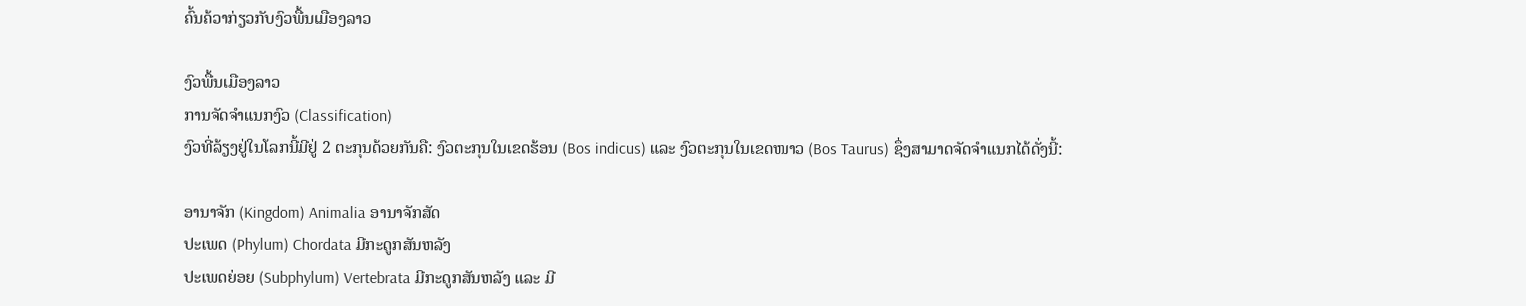ຄົ້ນຄ້ວາກ່ຽວກັບງົວພື້ນເມືອງລາວ

ງົວພື້ນເມືອງລາວ
ການຈັດຈຳແນກງົວ (Classification)
ງົວທີ່ລ້ຽງຢູ່ໃນໂລກນີ້ມີຢູ່ 2 ຕະກຸນດ້ວຍກັນຄື: ງົວຕະກຸນໃນເຂດຮ້ອນ (Bos indicus) ແລະ ງົວຕະກຸນໃນເຂດໜາວ (Bos Taurus) ຊຶ່ງສາມາດຈັດຈໍາແນກໄດ້ດັ່ງນີ້:

ອານາຈັກ (Kingdom) Animalia ອານາຈັກສັດ
ປະເພດ (Phylum) Chordata ມີກະດູກສັນຫລັງ
ປະເພດຍ່ອຍ (Subphylum) Vertebrata ມີກະດູກສັນຫລັງ ແລະ ມີ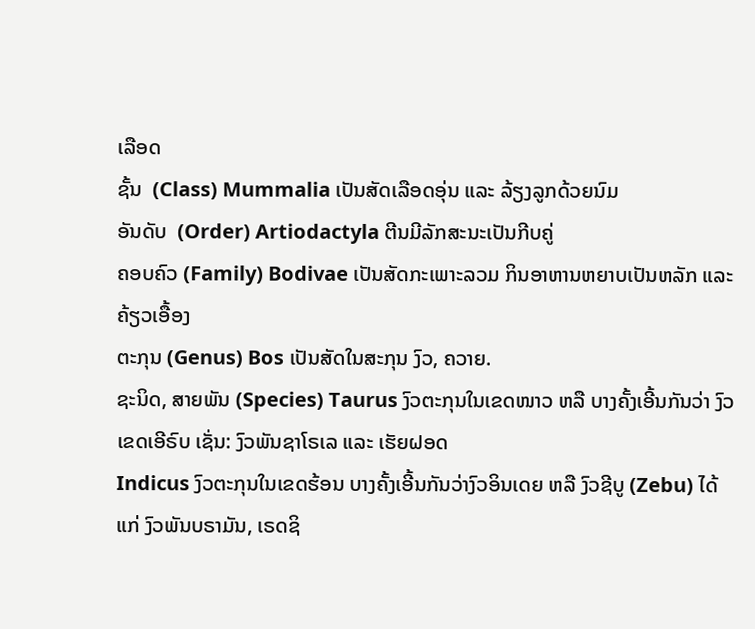ເລືອດ
ຊັ້ນ  (Class) Mummalia ເປັນສັດເລືອດອຸ່ນ ແລະ ລ້ຽງລູກດ້ວຍນົມ
ອັນດັບ  (Order) Artiodactyla ຕີນມີລັກສະນະເປັນກີບຄູ່
ຄອບຄົວ (Family) Bodivae ເປັນສັດກະເພາະລວມ ກິນອາຫານຫຍາບເປັນຫລັກ ແລະ ຄ້ຽວເອື້ອງ
ຕະກຸນ (Genus) Bos ເປັນສັດໃນສະກຸນ ງົວ, ຄວາຍ.
ຊະນິດ, ສາຍພັນ (Species) Taurus ງົວຕະກຸນໃນເຂດໜາວ ຫລື ບາງຄັ້ງເອີ້ນກັນວ່າ ງົວເຂດເອີຣົບ ເຊັ່ນ: ງົວພັນຊາໂຣເລ ແລະ ເຮັຍຝອດ
Indicus ງົວຕະກຸນໃນເຂດຮ້ອນ ບາງຄັ້ງເອີ້ນກັນວ່າງົວອິນເດຍ ຫລື ງົວຊີບູ (Zebu) ໄດ້ແກ່ ງົວພັນບຣາມັນ, ເຣດຊິ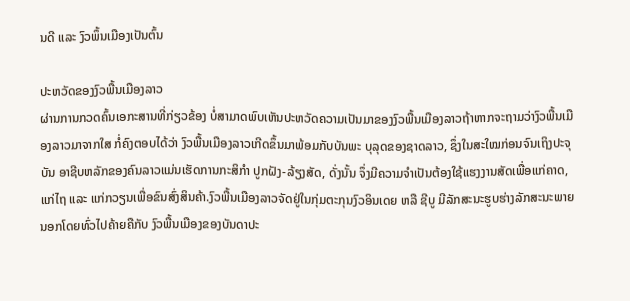ນດີ ແລະ ງົວພຶ້ນເມືອງເປັນຕົ້ນ

ປະຫວັດຂອງງົວພື້ນເມືອງລາວ
ຜ່ານການກວດຄົ້ນເອກະສານທີ່ກ່ຽວຂ້ອງ ບໍ່ສາມາດພົບເຫັນປະຫວັດຄວາມເປັນມາຂອງງົວພື້ນເມືອງລາວຖ້າຫາກຈະຖາມວ່າງົວພື້ນເມືອງລາວມາຈາກໃສ ກໍ່ຄົງຕອບໄດ້ວ່າ ງົວພື້ນເມືອງລາວເກີດຂຶ້ນມາພ້ອມກັບບັນພະ ບຸລຸດຂອງຊາດລາວ, ຊຶ່ງໃນສະໃໝກ່ອນຈົນເຖິງປະຈຸບັນ ອາຊີບຫລັກຂອງຄົນລາວແມ່ນເຮັດການກະສິກໍາ ປູກຝັງ-ລ້ຽງສັດ, ດັ່ງນັ້ນ ຈຶ່ງມີຄວາມຈຳເປັນຕ້ອງໃຊ້ແຮງງານສັດເພື່ອແກ່ຄາດ, ແກ່ໄຖ ແລະ ແກ່ກວຽນເພື່ອຂົນສົ່ງສິນຄ້າ.ງົວພື້ນເມືອງລາວຈັດຢູ່ໃນກຸ່ມຕະກຸນງົວອິນເດຍ ຫລື ຊີບູ ມີລັກສະນະຮູບຮ່າງລັກສະນະພາຍນອກໂດຍທົ່ວໄປຄ້າຍຄືກັບ ງົວພື້ນເມືອງຂອງບັນດາປະ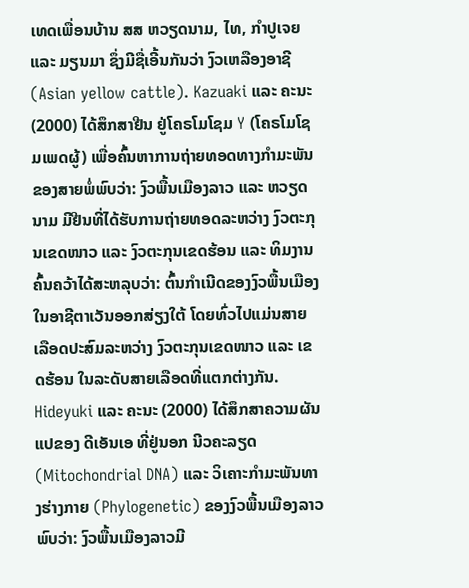ເທດເພື່ອນບ້ານ ສສ ຫວຽດນາມ, ໄທ, ກຳປູເຈຍ ແລະ ມຽນມາ ຊຶ່ງມີຊື່ເອີ້ນກັນວ່າ ງົວເຫລືອງອາຊີ (Asian yellow cattle). Kazuaki ແລະ ຄະນະ (2000) ໄດ້ສຶກສາຢີນ ຢູ່ໂຄຣໂມໂຊມ Y (ໂຄຣໂມໂຊມເພດຜູ້) ເພື່ອຄົ້ນຫາການຖ່າຍທອດທາງກໍາມະພັນຂອງສາຍພໍ່ພົບວ່າ: ງົວພື້ນເມືອງລາວ ແລະ ຫວຽດນາມ ມີຢີນທີ່ໄດ້ຮັບການຖ່າຍທອດລະຫວ່າງ ງົວຕະກຸນເຂດໜາວ ແລະ ງົວຕະກຸນເຂດຮ້ອນ ແລະ ທິມງານຄົ້ນຄວ້າໄດ້ສະຫລຸບວ່າ: ຕົ້ນກຳເນີດຂອງງົວພື້ນເມືອງໃນອາຊີຕາເວັນອອກສ່ຽງໃຕ້ ໂດຍທົ່ວໄປແມ່ນສາຍເລືອດປະສົມລະຫວ່າງ ງົວຕະກຸນເຂດໜາວ ແລະ ເຂດຮ້ອນ ໃນລະດັບສາຍເລືອດທີ່ແຕກຕ່າງກັນ.
Hideyuki ແລະ ຄະນະ (2000) ໄດ້ສຶກສາຄວາມຜັນແປຂອງ ດີເອັນເອ ທີ່ຢູ່ນອກ ນີວຄະລຽດ (Mitochondrial DNA) ແລະ ວິເຄາະກໍາມະພັນທາງຮ່າງກາຍ (Phylogenetic) ຂອງງົວພື້ນເມືອງລາວພົບວ່າ: ງົວພື້ນເມືອງລາວມີ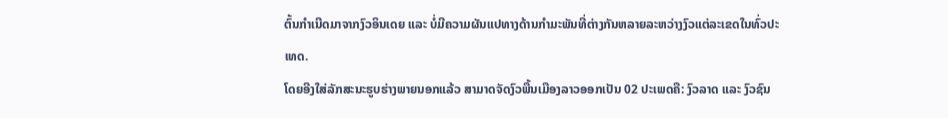ຕົ້ນກຳເນີດມາຈາກງົວອິນເດຍ ແລະ ບໍ່ມີຄວາມຜັນແປທາງດ້ານກໍາມະພັນທີ່ຕ່າງກັນຫລາຍລະຫວ່າງງົວແຕ່ລະເຂດໃນທົ່ວປະເທດ.
ໂດຍອີງໃສ່ລັກສະນະຮູບຮ່າງພາຍນອກແລ້ວ ສາມາດຈັດງົວພື້ນເມືອງລາວອອກເປັນ 02 ປະເພດຄື: ງົວລາດ ແລະ ງົວຊົນ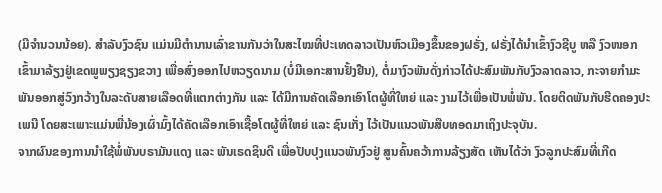(ມີຈຳນວນນ້ອຍ). ສຳລັບງົວຊົນ ແມ່ນມີຕຳນານເລົ່າຂານກັນວ່າໃນສະໄໝທີ່ປະເທດລາວເປັນຫົວເມືອງຂຶ້ນຂອງຝຣັ່ງ, ຝຣັ່ງໄດ້ນໍາເຂົ້າງົວຊີບູ ຫລື ງົວໜອກ ເຂົ້າມາລ້ຽງຢູ່ເຂດພູພຽງຊຽງຂວາງ ເພື່ອສົ່ງອອກໄປຫວຽດນາມ (ບໍ່ມີເອກະສານຢັ້ງຢືນ), ຕໍ່ມາງົວພັນດັ່ງກ່າວໄດ້ປະສົມພັນກັບງົວລາດລາວ, ກະຈາຍກໍາມະພັນອອກສູ່ວົງກວ້າງໃນລະດັບສາຍເລືອດທີ່ແຕກຕ່າງກັນ ແລະ ໄດ້ມີການຄັດເລືອກເອົາໂຕຜູ້ທີ່ໃຫຍ່ ແລະ ງາມໄວ້ເພື່ອເປັນພໍ່ພັນ. ໂດຍຕິດພັນກັບຮີດຄອງປະເພນີ ໂດຍສະເພາະແມ່ນພີ່ນ້ອງເຜົ່າມົ້ງໄດ້ຄັດເລືອກເອົາເຊື້ອໂຕຜູ້ທີ່ໃຫຍ່ ແລະ ຊົນເກັ່ງ ໄວ້ເປັນແນວພັນສືບທອດມາເຖິງປະຈຸບັນ.
ຈາກຜົນຂອງການນຳໃຊ້ພໍ່ພັນບຣາມັນແດງ ແລະ ພັນເຣດຊິນດີ ເພື່ອປັບປຸງແນວພັນງົວຢູ່ ສູນຄົ້ນຄວ້າການລ້ຽງສັດ ເຫັນໄດ້ວ່າ ງົວລູກປະສົມທີ່ເກີດ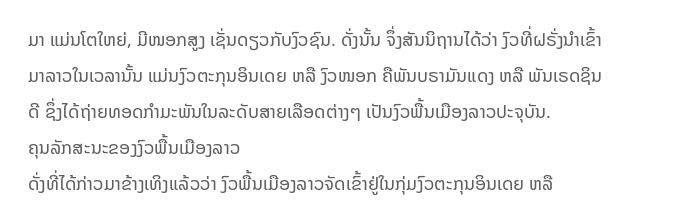ມາ ແມ່ນໂຕໃຫຍ່, ມີໜອກສູງ ເຊັ່ນດຽວກັບງົວຊົນ. ດັ່ງນັ້ນ ຈຶ່ງສັນນິຖານໄດ້ວ່າ ງົວທີ່ຝຣັ່ງນຳເຂົ້າມາລາວໃນເວລານັ້ນ ແມ່ນງົວຕະກຸນອິນເດຍ ຫລື ງົວໜອກ ຄືພັນບຣາມັນແດງ ຫລື ພັນເຣດຊິນດີ ຊຶ່ງໄດ້ຖ່າຍທອດກຳມະພັນໃນລະດັບສາຍເລືອດຕ່າງໆ ເປັນງົວພື້ນເມືອງລາວປະຈຸບັນ.
ຄຸນລັກສະນະຂອງງົວພື້ນເມືອງລາວ
ດັ່ງທີ່ໄດ້ກ່າວມາຂ້າງເທິງແລ້ວວ່າ ງົວພື້ນເມືອງລາວຈັດເຂົ້າຢູ່ໃນກຸ່ມງົວຕະກຸນອິນເດຍ ຫລື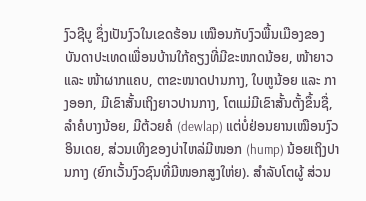ງົວຊີບູ ຊຶ່ງເປັນງົວໃນເຂດຮ້ອນ ເໝືອນກັບງົວພື້ນເມືອງຂອງບັນດາປະເທດເພື່ອນບ້ານໃກ້ຄຽງທີ່ມີຂະໜາດນ້ອຍ, ໜ້າຍາວ ແລະ ໜ້າຜາກແຄບ, ຕາຂະໜາດປານກາງ, ໃບຫູນ້ອຍ ແລະ ກາງອອກ, ມີເຂົາສັ້ນເຖິງຍາວປານກາງ, ໂຕແມ່ມີເຂົາສັ້ນຕັ້ງຂຶ້ນຊື່, ລຳຄໍບາງນ້ອຍ, ມີຕ້ວຍຄໍ (dewlap) ແຕ່ບໍ່ຢ່ອນຍານເໝືອນງົວອິນເດຍ, ສ່ວນເທິງຂອງບ່າໄຫລ່ມີໜອກ (hump) ນ້ອຍເຖິງປານກາງ (ຍົກເວັ້ນງົວຊົນທີ່ມີໜອກສູງໃຫ່ຍ). ສໍາລັບໂຕຜູ້ ສ່ວນ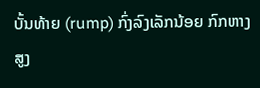ບັ້ນທ້າຍ (rump) ກົ່ງລົງເລັກນ້ອຍ ກົກຫາງສູງ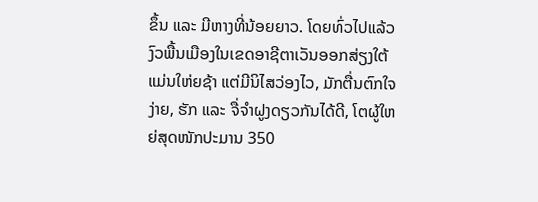ຂຶ້ນ ແລະ ມີຫາງທີ່ນ້ອຍຍາວ. ໂດຍທົ່ວໄປແລ້ວງົວພື້ນເມືອງໃນເຂດອາຊີຕາເວັນອອກສ່ຽງໃຕ້ ແມ່ນໃຫ່ຍຊ້າ ແຕ່ມີນິໄສວ່ອງໄວ, ມັກຕື່ນຕົກໃຈງ່າຍ, ຮັກ ແລະ ຈື່ຈຳຝູງດຽວກັນໄດ້ດີ, ໂຕຜູ້ໃຫຍ່ສຸດໜັກປະມານ 350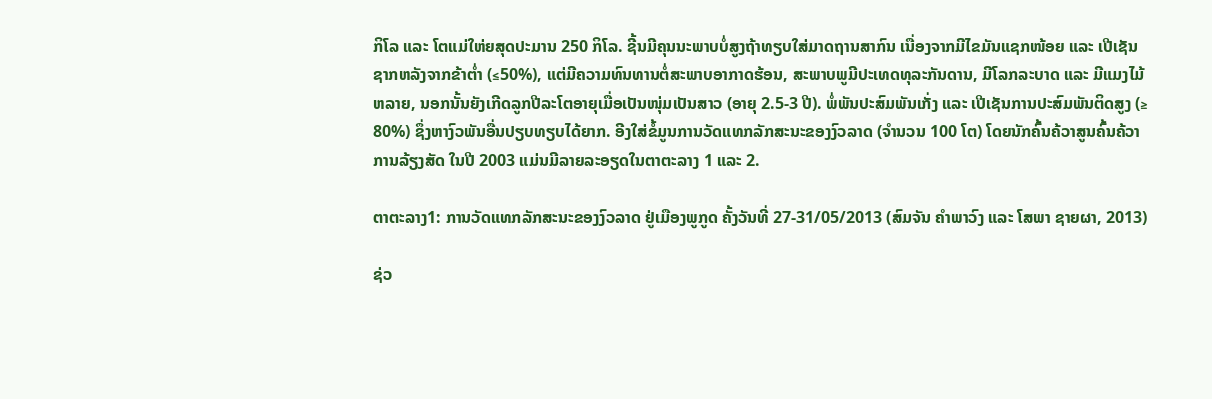ກິໂລ ແລະ ໂຕແມ່ໃຫ່ຍສຸດປະມານ 250 ກິໂລ. ຊີ້ນມີຄຸນນະພາບບໍ່ສູງຖ້າທຽບໃສ່ມາດຖານສາກົນ ເນື່ອງຈາກມີໄຂມັນແຊກໜ້ອຍ ແລະ ເປີເຊັນຊາກຫລັງຈາກຂ້າຕໍ່າ (≤50%), ແຕ່ມີຄວາມທົນທານຕໍ່ສະພາບອາກາດຮ້ອນ, ສະພາບພູມີປະເທດທຸລະກັນດານ, ມີໂລກລະບາດ ແລະ ມີແມງໄມ້ຫລາຍ, ນອກນັ້ນຍັງເກີດລູກປີລະໂຕອາຍຸເມື່ອເປັນໜຸ່ມເປັນສາວ (ອາຍຸ 2.5-3 ປີ). ພໍ່ພັນປະສົມພັນເກັ່ງ ແລະ ເປີເຊັນການປະສົມພັນຕິດສູງ (≥ 80%) ຊຶ່ງຫາງົວພັນອື່ນປຽບທຽບໄດ້ຍາກ. ອີງໃສ່ຂໍ້ມູນການວັດແທກລັກສະນະຂອງງົວລາດ (ຈຳນວນ 100 ໂຕ) ໂດຍນັກຄົ້ນຄ້ວາສູນຄົ້ນຄ້ວາການລ້ຽງສັດ ໃນປີ 2003 ແມ່ນມີລາຍລະອຽດໃນຕາຕະລາງ 1 ແລະ 2.

ຕາຕະລາງ1: ການວັດແທກລັກສະນະຂອງງົວລາດ ຢູ່ເມືອງພູກູດ ຄັ້ງວັນທີ່ 27-31/05/2013 (ສົມຈັນ ຄຳພາວົງ ແລະ ໂສພາ ຊາຍຜາ, 2013)

ຊ່ວ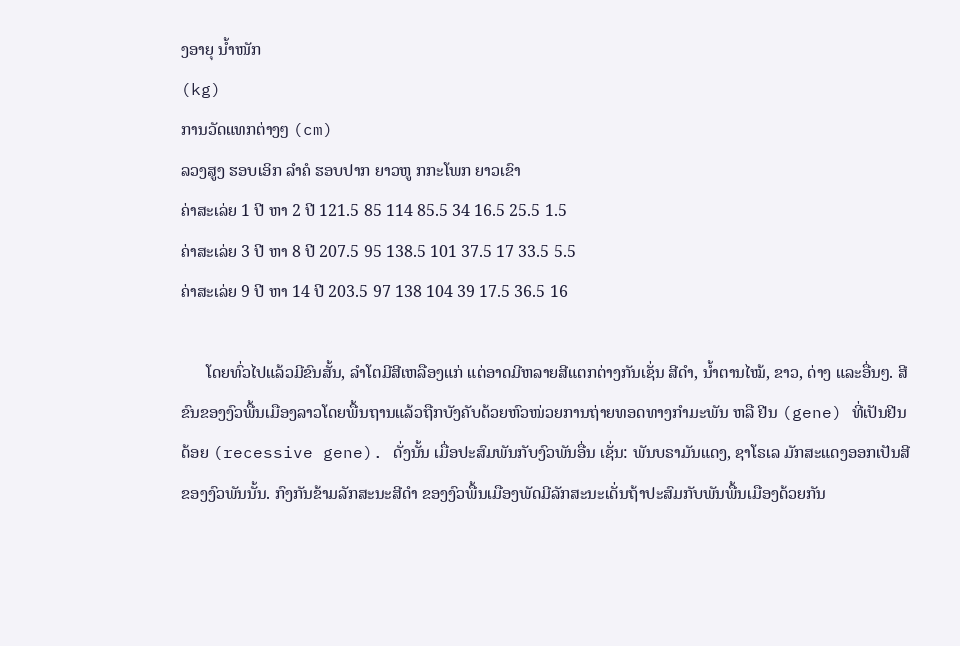ງອາຍຸ ນ້ຳໜັກ
(kg)
ການວັດແທກຕ່າງໆ (cm)
ລວງສູງ ຮອບເອິກ ລໍາຄໍ ຮອບປາກ ຍາວຫູ ກກະໂພກ ຍາວເຂົາ
ຄ່າສະເລ່ຍ 1 ປີ ຫາ 2 ປີ 121.5 85 114 85.5 34 16.5 25.5 1.5
ຄ່າສະເລ່ຍ 3 ປີ ຫາ 8 ປີ 207.5 95 138.5 101 37.5 17 33.5 5.5
ຄ່າສະເລ່ຍ 9 ປີ ຫາ 14 ປີ 203.5 97 138 104 39 17.5 36.5 16

      ໂດຍທົ່ວໄປແລ້ວມີຂົນສັ້ນ, ລຳໂຕມີສີເຫລືອງແກ່ ແຕ່ອາດມີຫລາຍສີແຕກຕ່າງກັນເຊັ່ນ ສີດຳ, ນໍ້າຕານໄໝ້, ຂາວ, ດ່າງ ແລະອື່ນໆ. ສີຂົນຂອງງົວພື້ນເມືອງລາວໂດຍພື້ນຖານແລ້ວຖືກບັງຄັບດ້ວຍຫົວໜ່ວຍການຖ່າຍທອດທາງກຳມະພັນ ຫລື ຢີນ (gene) ທີ່ເປັນຢີນດ້ອຍ (recessive gene). ດັ່ງນັ້ນ ເມື່ອປະສົມພັນກັບງົວພັນອື່ນ ເຊັ່ນ: ພັນບຣາມັນແດງ, ຊາໂຣເລ ມັກສະແດງອອກເປັນສີຂອງງົວພັນນັ້ນ. ກົງກັນຂ້າມລັກສະນະສີດຳ ຂອງງົວພື້ນເມືອງພັດມີລັກສະນະເດັ່ນຖ້າປະສົມກັບພັນພື້ນເມືອງດ້ວຍກັນ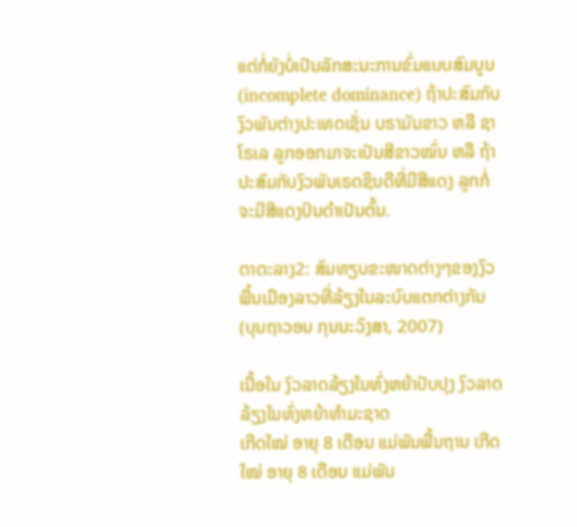ແຕ່ກໍ່ຍັງບໍ່ເປັນລັກສະນະການຂົ່ມແບບສົມບູນ (incomplete dominance) ຖ້າປະສົມກັບງົວພັນຕ່າງປະເທດເຊັ່ນ ບຣາມັນຂາວ ຫລື ຊາໂຣເລ ລູກອອກມາຈະເປັນສີຂາວໝົ່ນ ຫລື ຖ້າປະສົມກັບງົວພັນເຣດຊິນດີທີ່ມີສີແດງ ລູກກໍ່ຈະມີສີແດງປົນດຳເປັນຕົ້ນ.

ຕາຕະລາງ2: ສົມທຽບຂະໜາດຕ່າງໆຂອງງົວພື້ນເມືອງລາວທີ່ລ້ຽງໃນລະບົບແຕກຕ່າງກັນ (ບຸນຖາວອນ ກຸນນະວົງສາ, 2007)

ເນື້ອໃນ ງົວລາດລ້ຽງໃນທົ່ງຫຍ້າປັບປຸງ ງົວລາດລ້ຽງໃນທົ່ງຫຍ້າທຳມະຊາດ
ເກີດໃໝ່ ອາຍຸ 8 ເດືອນ ແມ່ພັນພື້ນຖານ ເກີດໃໝ່ ອາຍຸ 8 ເດືອນ ແມ່ພັນ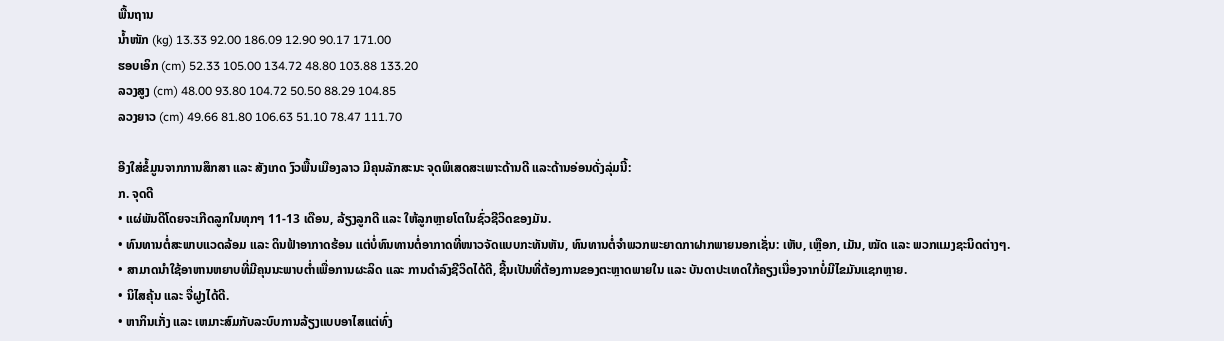ພື້ນຖານ
ນ້ຳໜັກ (kg) 13.33 92.00 186.09 12.90 90.17 171.00
ຮອບເອິກ (cm) 52.33 105.00 134.72 48.80 103.88 133.20
ລວງສູງ (cm) 48.00 93.80 104.72 50.50 88.29 104.85
ລວງຍາວ (cm) 49.66 81.80 106.63 51.10 78.47 111.70

ອີງໃສ່ຂໍ້ມູນຈາກການສຶກສາ ແລະ ສັງເກດ ງົວພື້ນເມືອງລາວ ມີຄຸນລັກສະນະ ຈຸດພິເສດສະເພາະດ້ານດີ ແລະດ້ານອ່ອນດັ່ງລຸ່ມນີ້:
ກ. ຈຸດດີ
• ແຜ່ພັນດີໂດຍຈະເກີດລູກໃນທຸກໆ 11-13 ເດືອນ, ລ້ຽງລູກດີ ແລະ ໃຫ້ລູກຫຼາຍໂຕໃນຊົ່ວຊີວິດຂອງມັນ.
• ທົນທານຕໍ່ສະພາບແວດລ້ອມ ແລະ ດິນຟ້າອາກາດຮ້ອນ ແຕ່ບໍ່ທົນທານຕໍ່ອາກາດທີ່ໜາວຈັດແບບກະທັນຫັນ, ທົນທານຕໍ່ຈຳພວກພະຍາດກາຝາກພາຍນອກເຊັ່ນ: ເຫັບ, ເຫຼືອກ, ເມັນ, ໝັດ ແລະ ພວກແມງຊະນິດຕ່າງໆ.
• ສາມາດນຳໃຊ້ອາຫານຫຍາບທີ່ມີຄຸນນະພາບຕ່ຳເພື່ອການຜະລິດ ແລະ ການດຳລົງຊີວິດໄດ້ດີ, ຊີ້ນເປັນທີ່ຕ້ອງການຂອງຕະຫຼາດພາຍໃນ ແລະ ບັນດາປະເທດໃກ້ຄຽງເນື່ອງຈາກບໍ່ມີໄຂມັນແຊກຫຼາຍ.
• ນິໄສຄຸ້ນ ແລະ ຈື່ຝູງໄດ້ດີ.
• ຫາກິນເກັ່ງ ແລະ ເຫມາະສົມກັບລະບົບການລ້ຽງແບບອາໄສແຕ່ທົ່ງ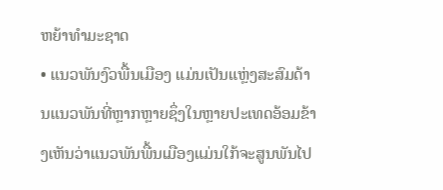ຫຍ້າທຳມະຊາດ
• ແນວພັນງົວພື້ນເມືອງ ແມ່ນເປັນແຫຼ່ງສະສົມດ້ານແນວພັນທີ່ຫຼາກຫຼາຍຊຶ່ງໃນຫຼາຍປະເທດອ້ອມຂ້າງເຫັນວ່າແນວພັນພື້ນເມືອງແມ່ນໃກ້ຈະສູນພັນໄປ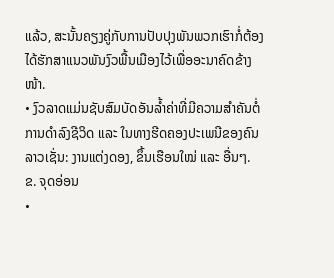ແລ້ວ, ສະນັ້ນຄຽງຄູ່ກັບການປັບປຸງພັນພວກເຮົາກໍ່ຕ້ອງໄດ້ຮັກສາແນວພັນງົວພື້ນເມືອງໄວ້ເພື່ອອະນາຄົດຂ້າງໜ້າ.
• ງົວລາດແມ່ນຊັບສົມບັດອັນລ້ຳຄ່າທີ່ມີຄວາມສຳຄັນຕໍ່ການດຳລົງຊີວິດ ແລະ ໃນທາງຮີດຄອງປະເພນີຂອງຄົນລາວເຊັ່ນ: ງານແຕ່ງດອງ, ຂຶ້ນເຮືອນໃໝ່ ແລະ ອື່ນໆ.
ຂ. ຈຸດອ່ອນ
•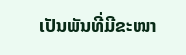ເປັນພັນທີ່ມີຂະໜາ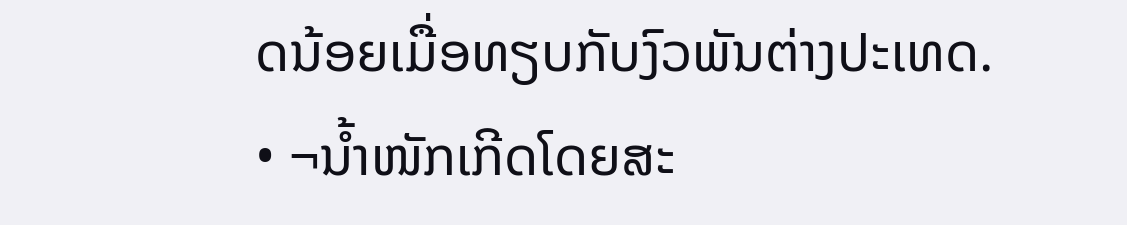ດນ້ອຍເມື່ອທຽບກັບງົວພັນຕ່າງປະເທດ.
• ¬ນ້ຳໜັກເກີດໂດຍສະ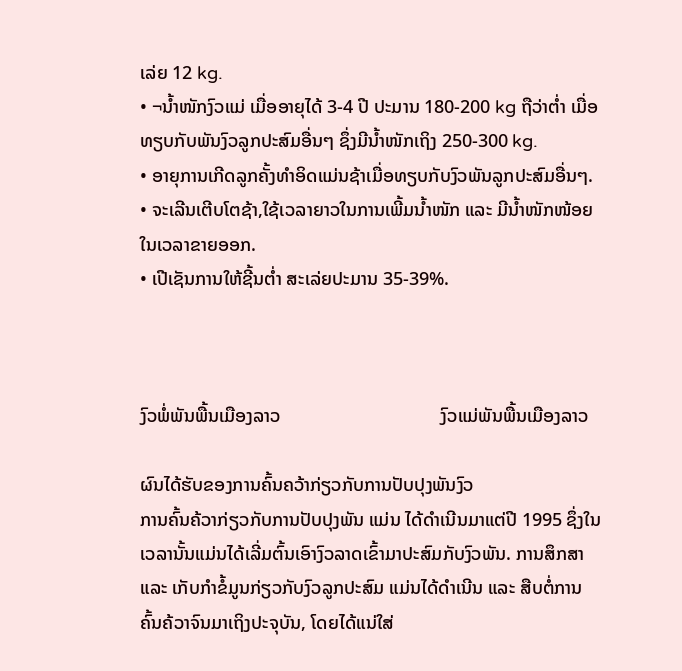ເລ່ຍ 12 kg.
• ¬ນ້ຳໜັກງົວແມ່ ເມື່ອອາຍຸໄດ້ 3-4 ປີ ປະມານ 180-200 kg ຖືວ່າຕ່ຳ ເມື່ອທຽບກັບພັນງົວລູກປະສົມອື່ນໆ ຊຶ່ງມີນ້ຳໜັກເຖິງ 250-300 kg.
• ອາຍຸການເກີດລູກຄັ້ງທຳອິດແມ່ນຊ້າເມື່ອທຽບກັບງົວພັນລູກປະສົມອື່ນໆ.
• ຈະເລີນເຕີບໂຕຊ້າ,ໃຊ້ເວລາຍາວໃນການເພີ້ມນ້ຳໜັກ ແລະ ມີນ້ຳໜັກໜ້ອຍໃນເວລາຂາຍອອກ.
• ເປີເຊັນການໃຫ້ຊີ້ນຕ່ຳ ສະເລ່ຍປະມານ 35-39%.



ງົວພໍ່ພັນພື້ນເມືອງລາວ                                  ງົວແມ່ພັນພື້ນເມືອງລາວ

ຜົນໄດ້ຮັບຂອງການຄົ້ນຄວ້າກ່ຽວກັບການປັບປຸງພັນງົວ
ການຄົ້ນຄ້ວາກ່ຽວກັບການປັບປຸງພັນ ແມ່ນ ໄດ້ດຳເນີນມາແຕ່ປີ 1995 ຊຶ່ງໃນເວລານັ້ນແມ່ນໄດ້ເລີ່ມຕົ້ນເອົາງົວລາດເຂົ້າມາປະສົມກັບງົວພັນ. ການສຶກສາ ແລະ ເກັບກຳຂໍ້ມູນກ່ຽວກັບງົວລູກປະສົມ ແມ່ນໄດ້ດຳເນີນ ແລະ ສືບຕໍ່ການຄົ້ນຄ້ວາຈົນມາເຖິງປະຈຸບັນ, ໂດຍໄດ້ແນ່ໃສ່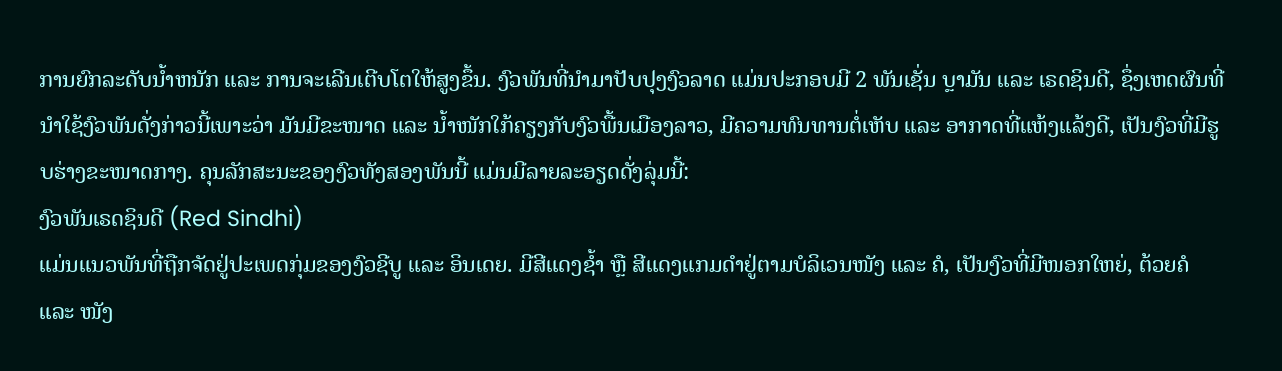ການຍົກລະດັບນ້ຳຫນັກ ແລະ ການຈະເລີນເຕີບໂຕໃຫ້ສູງຂຶ້ນ. ງົວພັນທີ່ນຳມາປັບປຸງງົວລາດ ແມ່ນປະກອບມີ 2 ພັນເຊັ່ນ ບຼາມັນ ແລະ ເຣດຊິນດີ, ຊຶ່ງເຫດຜົນທີ່ນຳໃຊ້ງົວພັນດັ່ງກ່າວນີ້ເພາະວ່າ ມັນມີຂະໜາດ ແລະ ນ້ຳໜັກໃກ້ຄຽງກັບງົວພື້ນເມືອງລາວ, ມີຄວາມທົນທານຕໍ່ເຫັບ ແລະ ອາກາດທີ່ແຫ້ງແລ້ງດີ, ເປັນງົວທີ່ມີຮູບຮ່າງຂະໜາດກາງ. ຄຸນລັກສະນະຂອງງົວທັງສອງພັນນີ້ ແມ່ນມີລາຍລະອຽດດັ່ງລຸ່ມນີ້:
ງົວພັນເຣດຊິນດີ (Red Sindhi)
ແມ່ນແນວພັນທີ່ຖືກຈັດຢູ່ປະເພດກຸ່ມຂອງງົວຊີບູ ແລະ ອິນເດຍ. ມີສີແດງຊ້ຳ ຫຼື ສີແດງແກມດໍາຢູ່ຕາມບໍລິເວນໜັງ ແລະ ຄໍ, ເປັນງົວທີ່ມີໜອກໃຫຍ່, ຕ້ວຍຄໍ ແລະ ໜັງ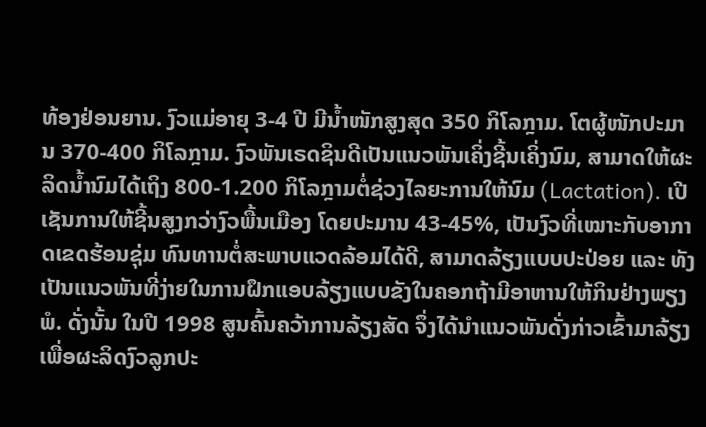ທ້ອງຢ່ອນຍານ. ງົວແມ່ອາຍຸ 3-4 ປີ ມີນໍ້າໜັກສູງສຸດ 350 ກິໂລກຼາມ. ໂຕຜູ້ໜັກປະມານ 370-400 ກິໂລກຼາມ. ງົວພັນເຣດຊິນດີເປັນແນວພັນເຄິ່ງຊີ້ນເຄິ່ງນົມ, ສາມາດໃຫ້ຜະລິດນ້ຳນົມໄດ້ເຖິງ 800-1.200 ກິໂລກຼາມຕໍ່ຊ່ວງໄລຍະການໃຫ້ນົມ (Lactation). ເປີເຊັນການໃຫ້ຊີ້ນສູງກວ່າງົວພື້ນເມືອງ ໂດຍປະມານ 43-45%, ເປັນງົວທີ່ເໝາະກັບອາກາດເຂດຮ້ອນຊຸ່ມ ທົນທານຕໍ່ສະພາບແວດລ້ອມໄດ້ດີ, ສາມາດລ້ຽງແບບປະປ່ອຍ ແລະ ທັງເປັນແນວພັນທີ່ງ່າຍໃນການຝຶກແອບລ້ຽງແບບຂັງໃນຄອກຖ້າມີອາຫານໃຫ້ກິນຢ່າງພຽງພໍ. ດັ່ງນັ້ນ ໃນປີ 1998 ສູນຄົ້ນຄວ້າການລ້ຽງສັດ ຈຶ່ງໄດ້ນຳແນວພັນດັ່ງກ່າວເຂົ້າມາລ້ຽງ ເພື່ອຜະລິດງົວລູກປະ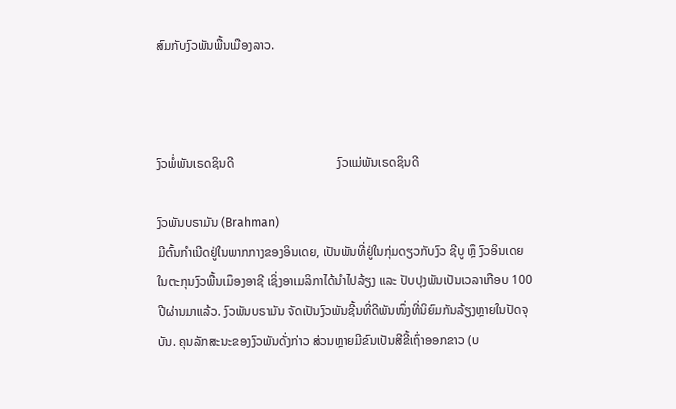ສົມກັບງົວພັນພື້ນເມືອງລາວ.



ງົວພໍ່ພັນເຣດຊິນດີ                                 ງົວແມ່ພັນເຣດຊິນດີ

ງົວພັນບຣາມັນ (Brahman)
ມີຕົ້ນກຳເນີດຢູ່ໃນພາກກາງຂອງອິນເດຍ, ເປັນພັນທີ່ຢູ່ໃນກຸ່ມດຽວກັບງົວ ຊີບູ ຫຼຶ ງົວອິນເດຍ ໃນຕະກຸນງົວພື້ນເມຶອງອາຊີ ເຊິ່ງອາເມລິກາໄດ້ນຳໄປລ້ຽງ ແລະ ປັບປຸງພັນເປັນເວລາເກືອບ 100 ປີຜ່ານມາແລ້ວ. ງົວພັນບຣາມັນ ຈັດເປັນງົວພັນຊີ້ນທີ່ດີພັນໜຶ່ງທີ່ນິຍົມກັນລ້ຽງຫຼາຍໃນປັດຈຸບັນ. ຄຸນລັກສະນະຂອງງົວພັນດັ່ງກ່າວ ສ່ວນຫຼາຍມີຂົນເປັນສີຂີ້ເຖົ່າອອກຂາວ (ບ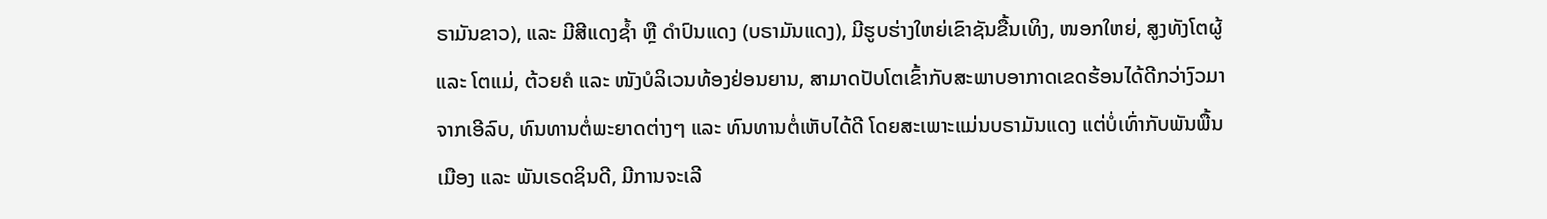ຣາມັນຂາວ), ແລະ ມີສີແດງຊ້ຳ ຫຼື ດຳປົນແດງ (ບຣາມັນແດງ), ມີຮູບຮ່າງໃຫຍ່ເຂົາຊັນຂື້ນເທິງ, ໜອກໃຫຍ່, ສູງທັງໂຕຜູ້ ແລະ ໂຕແມ່, ຕ້ວຍຄໍ ແລະ ໜັງບໍລິເວນທ້ອງຢ່ອນຍານ, ສາມາດປັບໂຕເຂົ້າກັບສະພາບອາກາດເຂດຮ້ອນໄດ້ດີກວ່າງົວມາຈາກເອີລົບ, ທົນທານຕໍ່ພະຍາດຕ່າງໆ ແລະ ທົນທານຕໍ່ເຫັບໄດ້ດີ ໂດຍສະເພາະແມ່ນບຣາມັນແດງ ແຕ່ບໍ່ເທົ່າກັບພັນພື້ນເມືອງ ແລະ ພັນເຣດຊິນດີ, ມີການຈະເລີ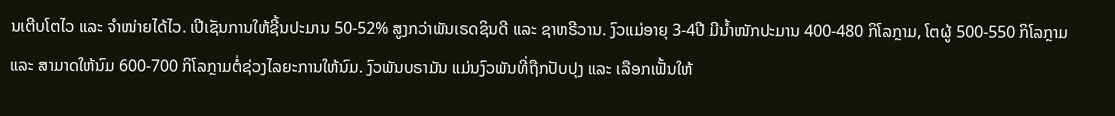ນເຕີບໂຕໄວ ແລະ ຈໍາໜ່າຍໄດ້ໄວ. ເປີເຊັນການໃຫ້ຊີ້ນປະມານ 50-52% ສູງກວ່າພັນເຣດຊິນດີ ແລະ ຊາຫຣີວານ. ງົວແມ່ອາຍຸ 3-4ປີ ມີນ້ຳໜັກປະມານ 400-480 ກິໂລກຼາມ, ໂຕຜູ້ 500-550 ກິໂລກຼາມ ແລະ ສາມາດໃຫ້ນົມ 600-700 ກິໂລກຼາມຕໍ່ຊ່ວງໄລຍະການໃຫ້ນົມ. ງົວພັນບຣາມັນ ແມ່ນງົວພັນທີ່ຖືກປັບປຸງ ແລະ ເລືອກເຟັ້ນໃຫ້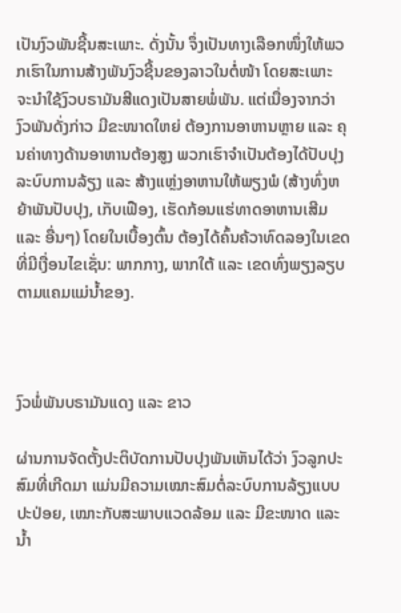ເປັນງົວພັນຊີ້ນສະເພາະ. ດັ່ງນັ້ນ ຈຶ່ງເປັນທາງເລືອກໜຶ່ງໃຫ້ພວກເຮົາໃນການສ້າງພັນງົວຊີ້ນຂອງລາວໃນຕໍ່ໜ້າ ໂດຍສະເພາະ ຈະນຳໃຊ້ງົວບຣາມັນສີແດງເປັນສາຍພໍ່ພັນ. ແຕ່ເນື່ອງຈາກວ່າ ງົວພັນດັ່ງກ່າວ ມີຂະໜາດໃຫຍ່ ຕ້ອງການອາຫານຫຼາຍ ແລະ ຄຸນຄ່າທາງດ້ານອາຫານຕ້ອງສູງ ພວກເຮົາຈຳເປັນຕ້ອງໄດ້ປັບປຸງລະບົບການລ້ຽງ ແລະ ສ້າງແຫຼ່ງອາຫານໃຫ້ພຽງພໍ (ສ້າງທົ່ງຫຍ້າພັນປັບປຸງ, ເກັບເຟືອງ, ເຮັດກ້ອນແຮ່ທາດອາຫານເສີມ ແລະ ອື່ນໆ) ໂດຍໃນເບື້ອງຕົ້ນ ຕ້ອງໄດ້ຄົ້ນຄ້ວາທົດລອງໃນເຂດທີ່ມີເງື່ອນໄຂເຊັ່ນ: ພາກກາງ, ພາກໃຕ້ ແລະ ເຂດທົ່ງພຽງລຽບຕາມແຄມແມ່ນ້ຳຂອງ.



ງົວພໍ່ພັນບຣາມັນແດງ ແລະ ຂາວ

ຜ່ານການຈັດຕັ້ງປະຕິບັດການປັບປຸງພັນເຫັນໄດ້ວ່າ ງົວລູກປະສົມທີ່ເກີດມາ ແມ່ນມີຄວາມເໝາະສົມຕໍ່ລະບົບການລ້ຽງແບບປະປ່ອຍ, ເໝາະກັບສະພາບແວດລ້ອມ ແລະ ມີຂະໜາດ ແລະ ນ້ຳ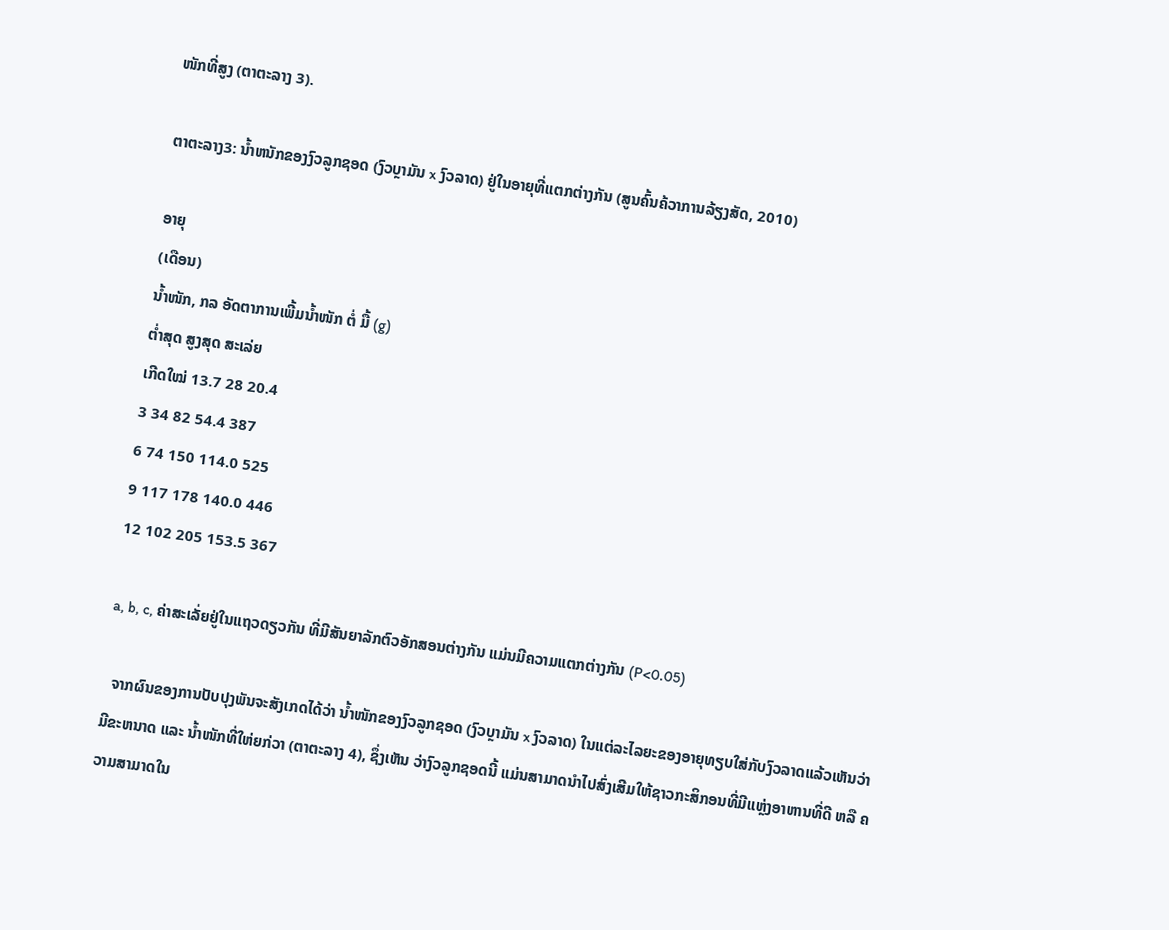ໜັກທີ່ສູງ (ຕາຕະລາງ 3).

ຕາຕະລາງ3: ນ້ຳຫນັກຂອງງົວລູກຊອດ (ງົວບຼາມັນ x ງົວລາດ) ຢູ່ໃນອາຍຸທີ່ແຕກຕ່າງກັນ (ສູນຄົ້ນຄ້ວາການລ້ຽງສັດ, 2010)

ອາຍຸ
(ເດືອນ)
ນ້ຳໜັກ, ກລ ອັດຕາການເພີ້ມນ້ຳໜັກ ຕໍ່ ມື້ (g)
ຕໍ່າສຸດ ສູງສຸດ ສະເລ່ຍ
ເກີດໃໝ່ 13.7 28 20.4
3 34 82 54.4 387
6 74 150 114.0 525
9 117 178 140.0 446
12 102 205 153.5 367

a, b, c, ຄ່າສະເລັ່ຍຢູ່ໃນແຖວດຽວກັນ ທີ່ມີສັນຍາລັກຕົວອັກສອນຕ່າງກັນ ແມ່ນມີຄວາມແຕກຕ່າງກັນ (P<0.05)

  ຈາກຜົນຂອງການປັບປຸງພັນຈະສັງເກດໄດ້ວ່າ ນ້ຳໜັກຂອງງົວລູກຊອດ (ງົວບຼາມັນ x ງົວລາດ) ໃນແຕ່ລະໄລຍະຂອງອາຍຸທຽບໃສ່ກັບງົວລາດແລ້ວເຫັນວ່າ ມີຂະຫນາດ ແລະ ນ້ຳໜັກທີ່ໃຫ່ຍກ່ວາ (ຕາຕະລາງ 4), ຊຶ່ງເຫັນ ວ່າງົວລູກຊອດນີ້ ແມ່ນສາມາດນຳໄປສົ່ງເສີມໃຫ້ຊາວກະສິກອນທີ່ມີແຫຼ່ງອາຫານທີ່ດີ ຫລື ຄວາມສາມາດໃນ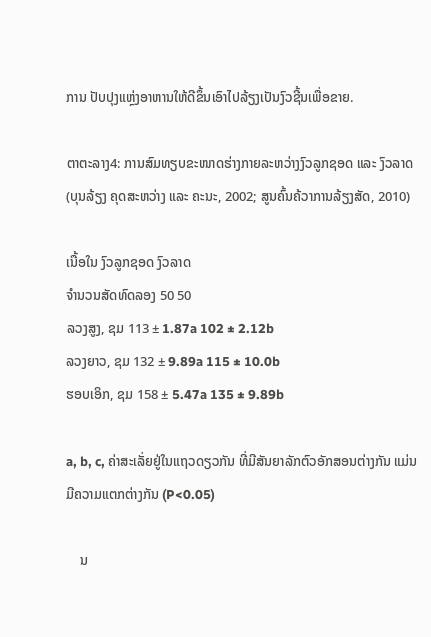ການ ປັບປຸງແຫຼ່ງອາຫານໃຫ້ດີຂຶ້ນເອົາໄປລ້ຽງເປັນງົວຊີ້ນເພື່ອຂາຍ.

ຕາຕະລາງ4: ການສົມທຽບຂະໜາດຮ່າງກາຍລະຫວ່າງງົວລູກຊອດ ແລະ ງົວລາດ (ບຸນລ້ຽງ ຄຸດສະຫວ່າງ ແລະ ຄະນະ, 2002; ສູນຄົ້ນຄ້ວາການລ້ຽງສັດ, 2010)

ເນື້ອໃນ ງົວລູກຊອດ ງົວລາດ
ຈຳນວນສັດທົດລອງ 50 50
ລວງສູງ, ຊມ 113 ± 1.87a 102 ± 2.12b
ລວງຍາວ, ຊມ 132 ± 9.89a 115 ± 10.0b
ຮອບເອິກ, ຊມ 158 ± 5.47a 135 ± 9.89b

a, b, c, ຄ່າສະເລັ່ຍຢູ່ໃນແຖວດຽວກັນ ທີ່ມີສັນຍາລັກຕົວອັກສອນຕ່າງກັນ ແມ່ນມີຄວາມແຕກຕ່າງກັນ (P<0.05)

    ນ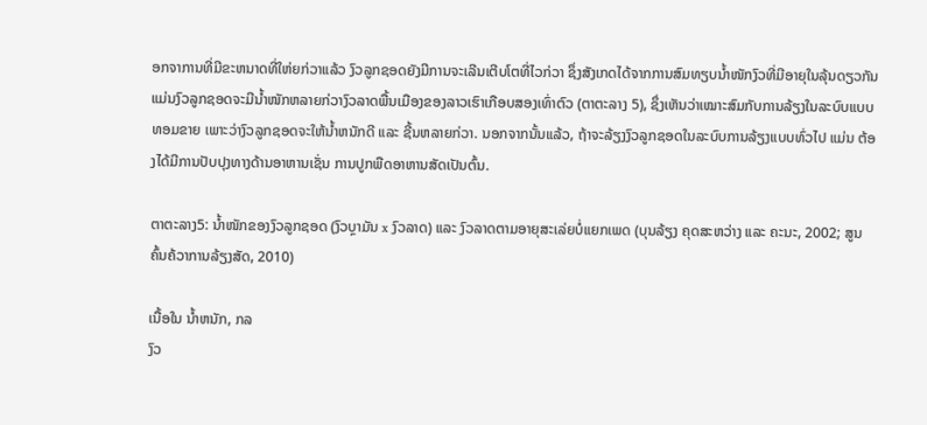ອກຈາການທີ່ມີຂະຫນາດທີ່ໃຫ່ຍກ່ວາແລ້ວ ງົວລູກຊອດຍັງມີການຈະເລີນເຕີບໂຕທີ່ໄວກ່ວາ ຊຶ່ງສັງເກດໄດ້ຈາກການສົມທຽບນ້ຳໜັກງົວທີ່ມີອາຍຸໃນລຸ້ນດຽວກັນ ແມ່ນງົວລູກຊອດຈະມີນໍ້າໜັກຫລາຍກ່ວາງົວລາດພື້ນເມືອງຂອງລາວເຮົາເກືອບສອງເທົ່າຕົວ (ຕາຕະລາງ 5), ຊຶ່ງເຫັນວ່າເໝາະສົມກັບການລ້ຽງໃນລະບົບແບບທອມຂາຍ ເພາະວ່າງົວລູກຊອດຈະໃຫ້ນ້ຳຫນັກດີ ແລະ ຊີ້ນຫລາຍກ່ວາ. ນອກຈາກນັ້ນແລ້ວ, ຖ້າຈະລ້ຽງງົວລູກຊອດໃນລະບົບການລ້ຽງແບບທົ່ວໄປ ແມ່ນ ຕ້ອງໄດ້ມີການປັບປຸງທາງດ້ານອາຫານເຊັ່ນ ການປູກພືດອາຫານສັດເປັນຕົ້ນ.

ຕາຕະລາງ5: ນໍ້າໜັກຂອງງົວລູກຊອດ (ງົວບຼາມັນ x ງົວລາດ) ແລະ ງົວລາດຕາມອາຍຸສະເລ່ຍບໍ່ແຍກເພດ (ບຸນລ້ຽງ ຄຸດສະຫວ່າງ ແລະ ຄະນະ, 2002; ສູນຄົ້ນຄ້ວາການລ້ຽງສັດ, 2010)

ເນື້ອໃນ ນ້ຳຫນັກ, ກລ
ງົວ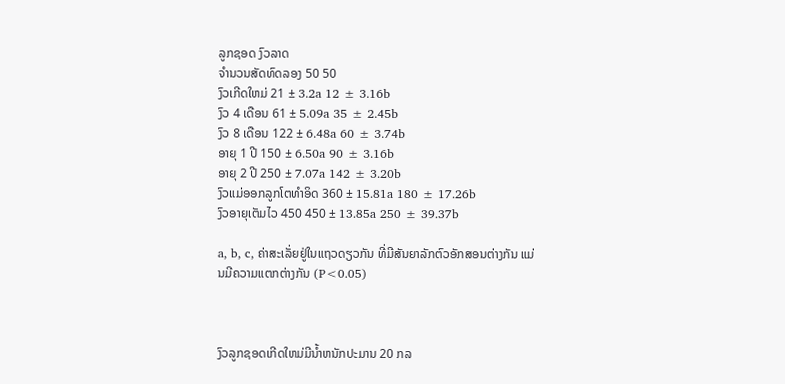ລູກຊອດ ງົວລາດ
ຈຳນວນສັດທົດລອງ 50 50
ງົວເກີດໃຫມ່ 21 ± 3.2a 12 ± 3.16b
ງົວ 4 ເດືອນ 61 ± 5.09a 35 ± 2.45b
ງົວ 8 ເດືອນ 122 ± 6.48a 60 ± 3.74b
ອາຍຸ 1 ປີ 150 ± 6.50a 90 ± 3.16b
ອາຍຸ 2 ປີ 250 ± 7.07a 142 ± 3.20b
ງົວແມ່ອອກລູກໂຕທຳອິດ 360 ± 15.81a 180 ± 17.26b
ງົວອາຍຸເຕັມໄວ 450 450 ± 13.85a 250 ± 39.37b

a, b, c, ຄ່າສະເລັ່ຍຢູ່ໃນແຖວດຽວກັນ ທີ່ມີສັນຍາລັກຕົວອັກສອນຕ່າງກັນ ແມ່ນມີຄວາມແຕກຕ່າງກັນ (P<0.05)



ງົວລູກຊອດເກີດໃຫມ່ມີນໍ້າຫນັກປະມານ 20 ກລ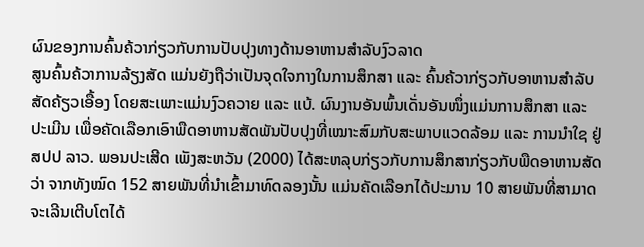ຜົນຂອງການຄົ້ນຄ້ວາກ່ຽວກັບການປັບປຸງທາງດ້ານອາຫານສຳລັບງົວລາດ
ສູນຄົ້ນຄ້ວາການລ້ຽງສັດ ແມ່ນຍັງຖືວ່າເປັນຈຸດໃຈກາງໃນການສຶກສາ ແລະ ຄົ້ນຄ້ວາກ່ຽວກັບອາຫານສຳລັບສັດຄ້ຽວເອື້ອງ ໂດຍສະເພາະແມ່ນງົວຄວາຍ ແລະ ແບ້. ຜົນງານອັນພົ້ນເດັ່ນອັນໜຶ່ງແມ່ນການສຶກສາ ແລະ ປະເມີນ ເພື່ອຄັດເລືອກເອົາພືດອາຫານສັດພັນປັບປຸງທີ່ເໝາະສົມກັບສະພາບແວດລ້ອມ ແລະ ການນຳໃຊ ຢູ່ ສປປ ລາວ. ພອນປະເສີດ ເພັງສະຫວັນ (2000) ໄດ້ສະຫລຸບກ່ຽວກັບການສຶກສາກ່ຽວກັບພືດອາຫານສັດວ່າ ຈາກທັງໝົດ 152 ສາຍພັນທີ່ນຳເຂົ້າມາທົດລອງນັ້ນ ແມ່ນຄັດເລືອກໄດ້ປະມານ 10 ສາຍພັນທີ່ສາມາດຈະເລີນເຕີບໂຕໄດ້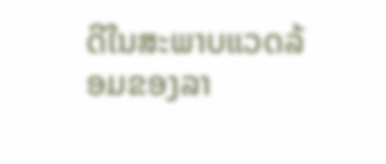ດີໃນສະພາບແວດລ້ອມຂອງລາ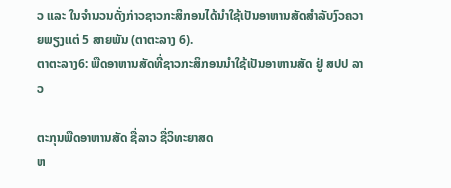ວ ແລະ ໃນຈຳນວນດັ່ງກ່າວຊາວກະສິກອນໄດ້ນຳໃຊ້ເປັນອາຫານສັດສຳລັບງົວຄວາຍພຽງແຕ່ 5 ສາຍພັນ (ຕາຕະລາງ 6).
ຕາຕະລາງ6: ພືດອາຫານສັດທີ່ຊາວກະສິກອນນຳໃຊ້ເປັນອາຫານສັດ ຢູ່ ສປປ ລາວ

ຕະກຸນພືດອາຫານສັດ ຊື່ລາວ ຊື່ວິທະຍາສດ
ຫ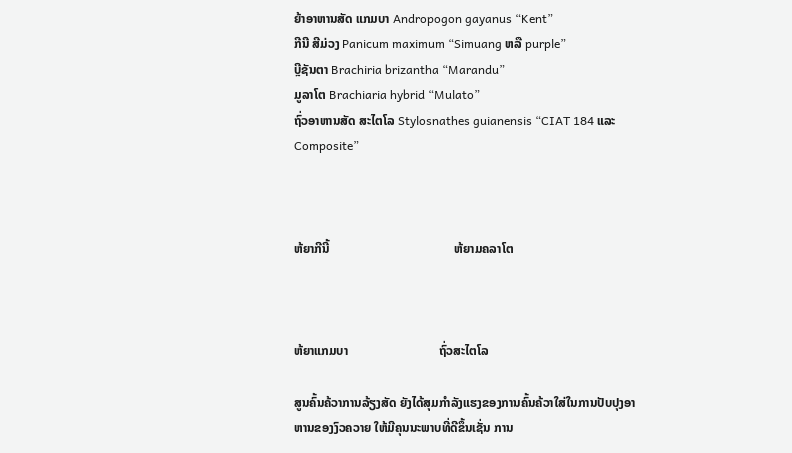ຍ້າອາຫານສັດ ແກມບາ Andropogon gayanus “Kent”
ກີນີ ສີມ່ວງ Panicum maximum “Simuang ຫລື purple”
ບຼີຊັນຕາ Brachiria brizantha “Marandu”
ມູລາໂຕ Brachiaria hybrid “Mulato”
ຖົ່ວອາຫານສັດ ສະໄຕໂລ Stylosnathes guianensis “CIAT 184 ແລະ Composite”



ຫ້ຍາກີນີ້                                        ຫ້ຍາມຄລາໂຕ



ຫ້ຍາແກມບາ                             ຖົ່ວສະໄຕໂລ

ສູນຄົ້ນຄ້ວາການລ້ຽງສັດ ຍັງໄດ້ສຸມກໍາລັງແຮງຂອງການຄົ້ນຄ້ວາໃສ່ໃນການປັບປຸງອາຫານຂອງງົວຄວາຍ ໃຫ້ມີຄຸນນະພາບທີ່ດີຂຶ້ນເຊັ່ນ ການ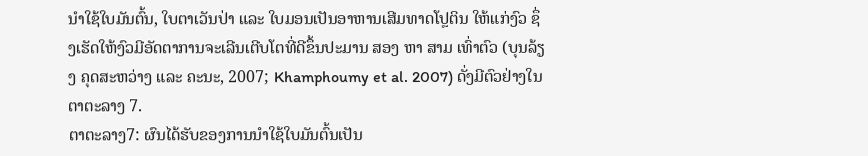ນໍາໃຊ້ໃບມັນຕົ້ນ, ໃບຕາເວັນປ່າ ແລະ ໃບມອນເປັນອາຫານເສີມທາດໂປຼຕິນ ໃຫ້ແກ່ງົວ ຊຶ່ງເຮັດໃຫ້ງົວມີອັດຕາການຈະເລີນເຕີບໂຕທີ່ດີຂຶ້ນປະມານ ສອງ ຫາ ສາມ ເທົ່າຕົວ (ບຸນລ້ຽງ ຄຸດສະຫວ່າງ ແລະ ຄະນະ, 2007; Khamphoumy et al. 2007) ດັ່ງມີຕົວຢ່າງໃນຕາຕະລາງ 7.
ຕາຕະລາງ7: ຜົນໄດ້ຮັບຂອງການນຳໃຊ້ໃບມັນຕົ້ນເປັນ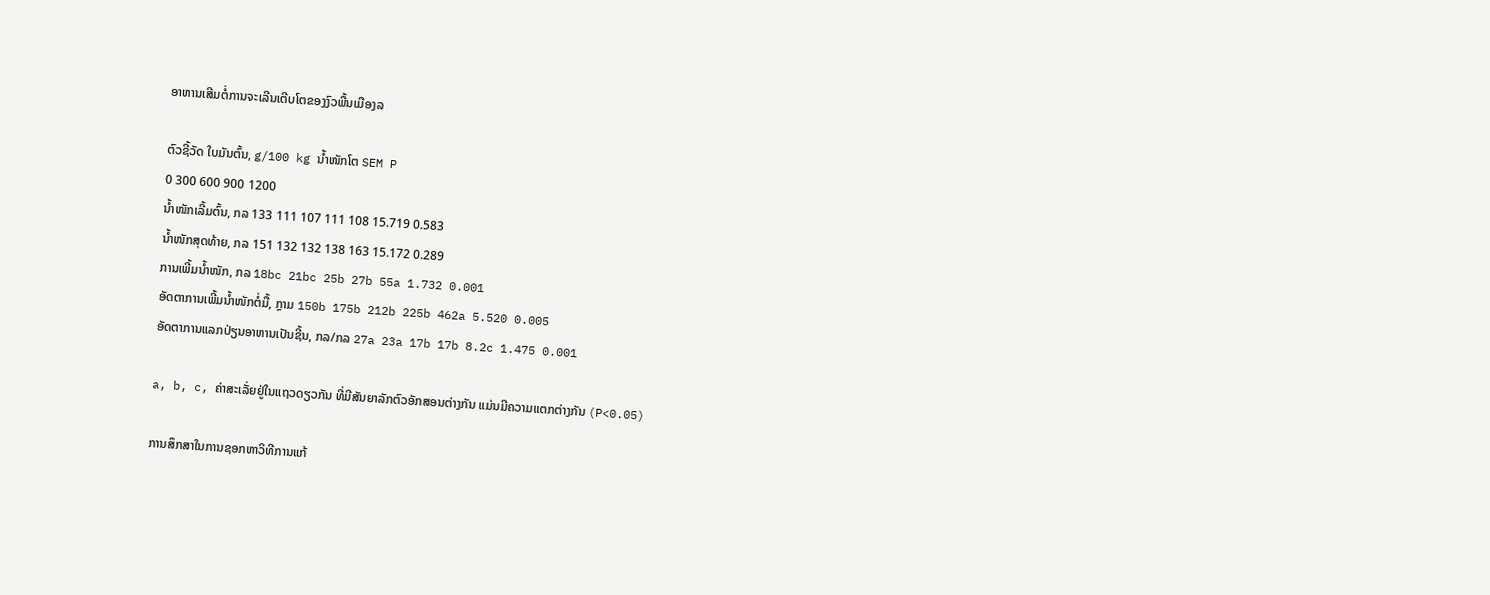ອາຫານເສີມຕໍ່ການຈະເລີນເຕີບໂຕຂອງງົວພື້ນເມືອງລ

ຕົວຊີ້ວັດ ໃບມັນຕົ້ນ, g/100 kg ນ້ຳໜັກໂຕ SEM P
0 300 600 900 1200
ນ້ຳໜັກເລີ້ມຕົ້ນ, ກລ 133 111 107 111 108 15.719 0.583
ນ້ຳໜັກສຸດທ້າຍ, ກລ 151 132 132 138 163 15.172 0.289
ການເພີ້ມນ້ຳໜັກ, ກລ 18bc 21bc 25b 27b 55a 1.732 0.001
ອັດຕາການເພີ້ມນ້ຳໜັກຕໍ່ມື້, ກຼາມ 150b 175b 212b 225b 462a 5.520 0.005
ອັດຕາການແລກປ່ຽນອາຫານເປັນຊີ້ນ, ກລ/ກລ 27a 23a 17b 17b 8.2c 1.475 0.001

a, b, c, ຄ່າສະເລັ່ຍຢູ່ໃນແຖວດຽວກັນ ທີ່ມີສັນຍາລັກຕົວອັກສອນຕ່າງກັນ ແມ່ນມີຄວາມແຕກຕ່າງກັນ (P<0.05)

ການສຶກສາໃນການຊອກຫາວິທີການແກ້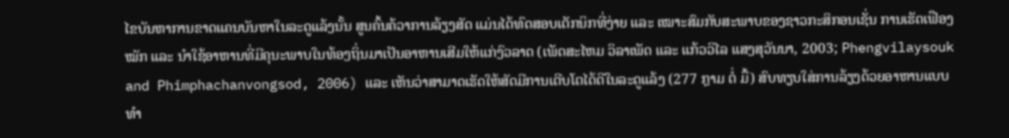ໄຂບັນຫາການຂາດແຄນບັນຫາໃນລະດູແລ້ງນັ້ນ ສູນຄົ້ນຄ້ວາການລ້ຽງສັດ ແມ່ນໄດ້ທົດສອບເຕັກນິກທີ່ງ່າຍ ແລະ ເໝາະສົມກັບສະພາບຂອງຊາວກະສິກອນເຊັ່ນ ການເຮັດເຟືອງໝັກ ແລະ ນຳໃຊ້ອາຫານທີ່ມີຄຸນະພາບໃນທ້ອງຖິ່ນມາເປັນອາຫານເສີມໃຫ້ແກ່ງົວລາດ (ເພັດສະໄຫມ ວິລາເພັດ ແລະ ແກ້ວວິໄລ ແສງສຸວັນນາ, 2003; Phengvilaysouk and Phimphachanvongsod, 2006) ແລະ ເຫັນວ່າສາມາດເຮັດໃຫ້ສັດມີການເຕີບໂຕໄດ້ດີໃນລະດູແລ້ງ (277 ກຼາມ ຕໍ່ ມື້) ສົບທຽບໃສ່ການລ້ຽງດ້ວຍອາຫານແບບທຳ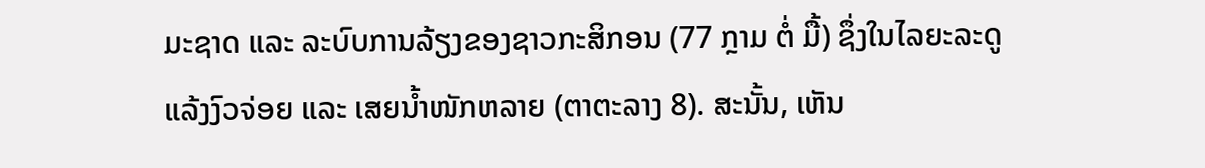ມະຊາດ ແລະ ລະບົບການລ້ຽງຂອງຊາວກະສິກອນ (77 ກຼາມ ຕໍ່ ມື້) ຊຶ່ງໃນໄລຍະລະດູແລ້ງງົວຈ່ອຍ ແລະ ເສຍນ້ຳໜັກຫລາຍ (ຕາຕະລາງ 8). ສະນັ້ນ, ເຫັນ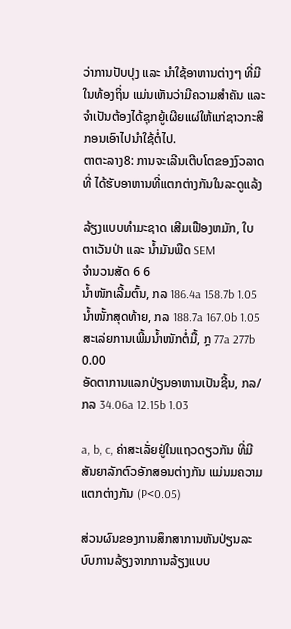ວ່າການປັບປຸງ ແລະ ນຳໃຊ້ອາຫານຕ່າງໆ ທີ່ມີໃນທ້ອງຖິ່ນ ແມ່ນເຫັນວ່າມີຄວາມສຳຄັນ ແລະ ຈຳເປັນຕ້ອງໄດ້ຊຸກຍູ້ເຜີຍແຜ່ໃຫ້ແກ່ຊາວກະສິກອນເອົາໄປນຳໃຊ້ຕໍ່ໄປ.
ຕາຕະລາງ8: ການຈະເລີນເຕີບໂຕຂອງງົວລາດ ທີ່ ໄດ້ຮັບອາຫານທີ່ແຕກຕ່າງກັນໃນລະດູແລ້ງ

ລ້ຽງແບບທຳມະຊາດ ເສີມເຟືອງຫມັກ, ໃບຕາເວັນປ່າ ແລະ ນ້ຳມັນພືດ SEM
ຈຳນວນສັດ 6 6
ນ້ຳໜັກເລີ້ມຕົ້ນ, ກລ 186.4a 158.7b 1.05
ນ້ຳໜັ້ກສຸດທ້າຍ, ກລ 188.7a 167.0b 1.05
ສະເລ່ຍການເພີ້ມນ້ຳໜັກຕໍ່ມື້, ກຼ 77a 277b 0.00
ອັດຕາການແລກປ່ຽນອາຫານເປັນຊີ້ນ, ກລ/ກລ 34.06a 12.15b 1.03

a, b, c, ຄ່າສະເລັ່ຍຢູ່ໃນແຖວດຽວກັນ ທີ່ມີສັນຍາລັກຕົວອັກສອນຕ່າງກັນ ແມ່ນມຄວາມແຕກຕ່າງກັນ (P<0.05)

ສ່ວນຜົນຂອງການສຶກສາການຫັນປ່ຽນລະບົບການລ້ຽງຈາກການລ້ຽງແບບ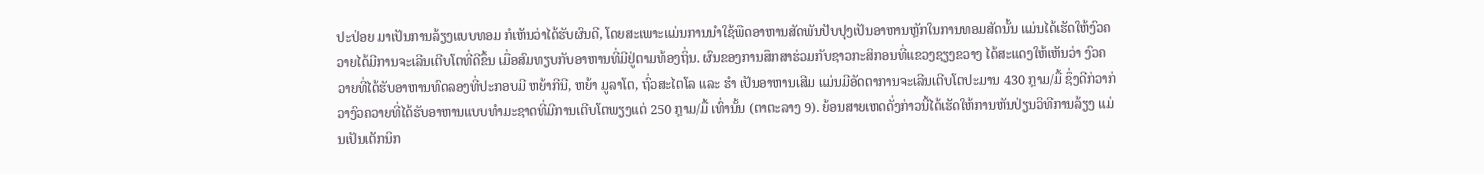ປະປ່ອຍ ມາເປັນການລ້ຽງແບບທອມ ກໍເຫັນວ່າໄດ້ຮັບຜົນດີ, ໂດຍສະເພາະແມ່ນການນຳໃຊ້ພືດອາຫານສັດພັນປັບປຸງເປັນອາຫານຫຼັກໃນການທອມສັດນັ້ນ ແມ່ນໄດ້ເຮັດໃຫ້ງົວຄວາຍໄດ້ມີການຈະເລີນເຕີບໂຕທີ່ດີຂຶ້ນ ເມື່ອສົມທຽບກັບອາຫານທີ່ມີຢູ່ຕາມທ້ອງຖິ່ນ. ຜົນຂອງການສຶກສາຮ່ວມກັບຊາວກະສິກອນທີ່ແຂວງຊຽງຂວາງ ໄດ້ສະແດງໃຫ້ເຫັນວ່າ ງົວຄວາຍທີ່ໄດ້ຮັບອາຫານທົດລອງທີ່ປະກອບມີ ຫຍ້າກີນີ, ຫຍ້າ ມູລາໂຕ, ຖົ່ວສະໄຕໂລ ແລະ ຮຳ ເປັນອາຫານເສີມ ແມ່ນມີອັດຕາການຈະເລີນເຕີບໂຕປະມານ 430 ກຼາມ/ມື້ ຊຶ່ງດີກ່ວາກ່ວາງົວຄວາຍທີ່ໄດ້ຮັບອາຫານແບບທໍາມະຊາດທີ່ມີການເຕີບໂຕພຽງແຕ່ 250 ກຼາມ/ມື້ ເທົ່ານັ້ນ (ຕາຕະລາງ 9). ຍ້ອນສາຍເຫດດັ່ງກ່າວນີ້ໄດ້ເຮັດໃຫ້ການຫັນປ່ຽນວິທີການລ້ຽງ ແມ່ນເປັນເຕັກນິກ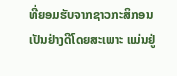ທີ່ຍອມຮັບຈາກຊາວກະສິກອນເປັນຢ່າງດີໂດຍສະເພາະ ແມ່ນຢູ່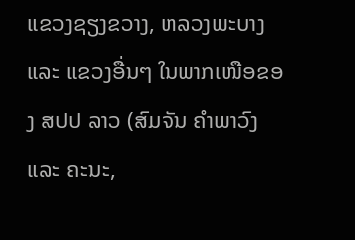ແຂວງຊຽງຂວາງ, ຫລວງພະບາງ ແລະ ແຂວງອື່ນໆ ໃນພາກເໜືອຂອງ ສປປ ລາວ (ສົມຈັນ ຄຳພາວົງ ແລະ ຄະນະ,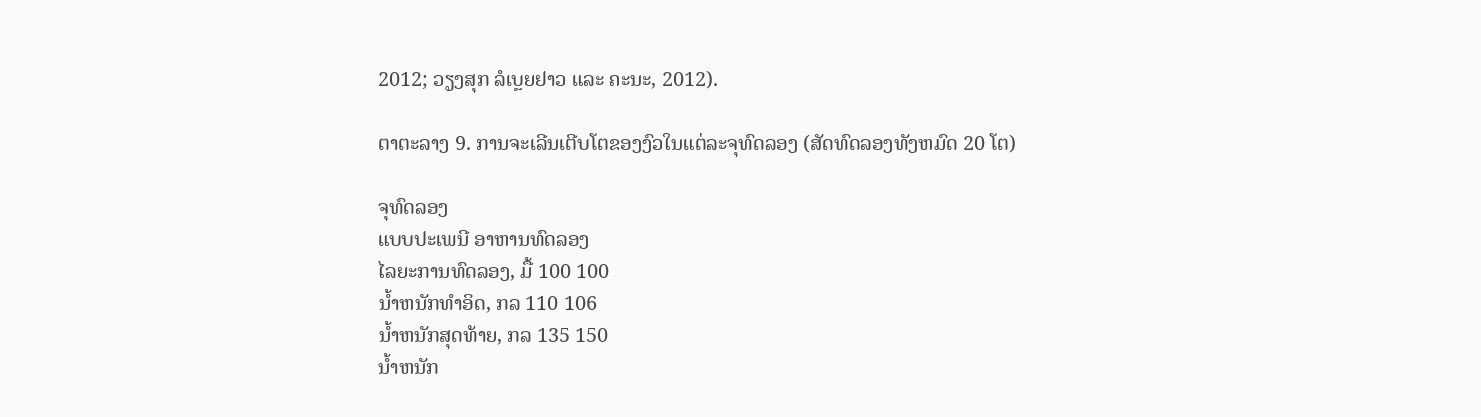2012; ວຽງສຸກ ລໍເບຼຍຢາວ ແລະ ຄະນະ, 2012).

ຕາຕະລາງ 9. ການຈະເລີນເຕີບໂຕຂອງງົວໃນແຕ່ລະຈຸທົດລອງ (ສັດທົດລອງທັງຫມົດ 20 ໂຕ)

ຈຸທົດລອງ
ແບບປະເພນີ ອາຫານທົດລອງ
ໄລຍະການທົດລອງ, ມື້ 100 100
ນ້ຳຫນັກທຳອິດ, ກລ 110 106
ນ້ຳຫນັກສຸດທ້າຍ, ກລ 135 150
ນ້ຳຫນັກ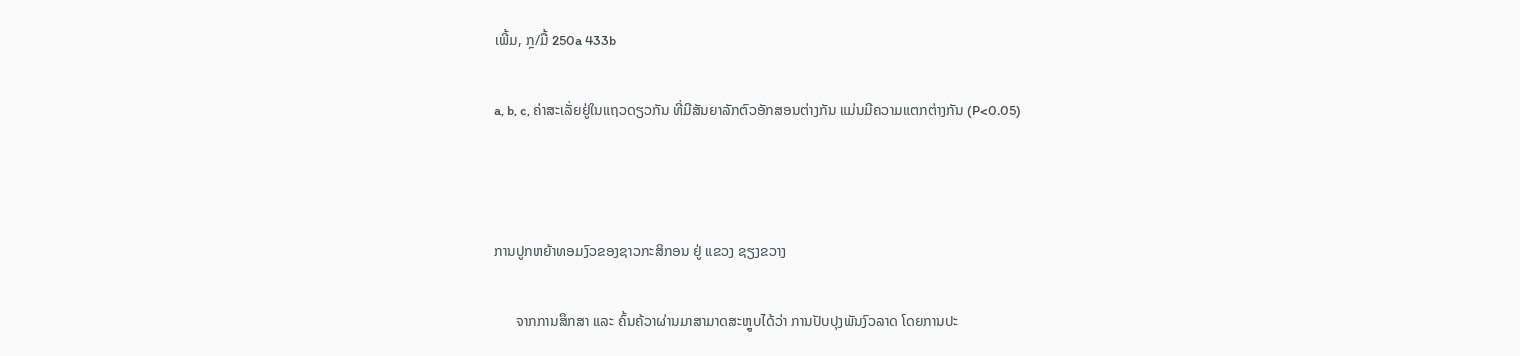ເພີ້ມ, ກຼ/ມື້ 250a 433b

a, b, c, ຄ່າສະເລັ່ຍຢູ່ໃນແຖວດຽວກັນ ທີ່ມີສັນຍາລັກຕົວອັກສອນຕ່າງກັນ ແມ່ນມີຄວາມແຕກຕ່າງກັນ (P<0.05)



ການປູກຫຍ້າທອມງົວຂອງຊາວກະສິກອນ ຢູ່ ແຂວງ ຊຽງຂວາງ

      ຈາກການສຶກສາ ແລະ ຄົ້ນຄ້ວາຜ່ານມາສາມາດສະຫຼູບໄດ້ວ່າ ການປັບປຸງພັນງົວລາດ ໂດຍການປະ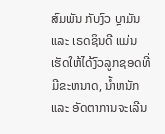ສົມພັນ ກັບງົວ ບຼາມັນ ແລະ ເຣດຊິນດີ ແມ່ນເຮັດໃຫ້ໄດ້ງົວລູກຊອດທີ່ມີຂະຫນາດ, ນ້ຳຫນັກ ແລະ ອັດຕາການຈະເລີນ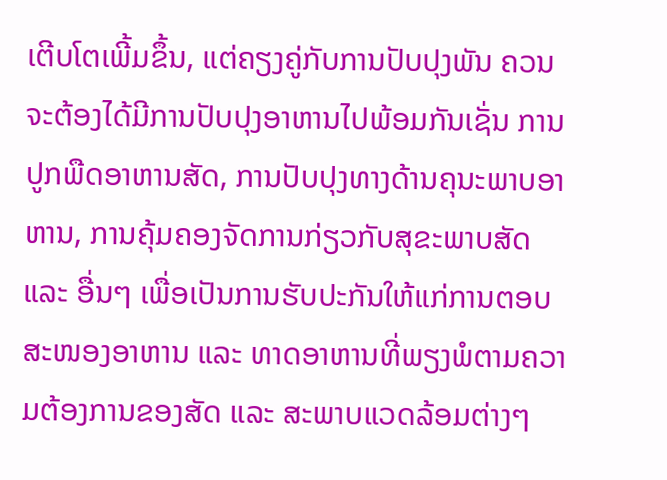ເຕີບໂຕເພີ້ມຂຶ້ນ, ແຕ່ຄຽງຄູ່ກັບການປັບປຸງພັນ ຄວນຈະຕ້ອງໄດ້ມີການປັບປຸງອາຫານໄປພ້ອມກັນເຊັ່ນ ການປູກພືດອາຫານສັດ, ການປັບປຸງທາງດ້ານຄຸນະພາບອາຫານ, ການຄຸ້ມຄອງຈັດການກ່ຽວກັບສຸຂະພາບສັດ ແລະ ອື່ນໆ ເພື່ອເປັນການຮັບປະກັນໃຫ້ແກ່ການຕອບສະໜອງອາຫານ ແລະ ທາດອາຫານທີ່ພຽງພໍຕາມຄວາມຕ້ອງການຂອງສັດ ແລະ ສະພາບແວດລ້ອມຕ່າງໆ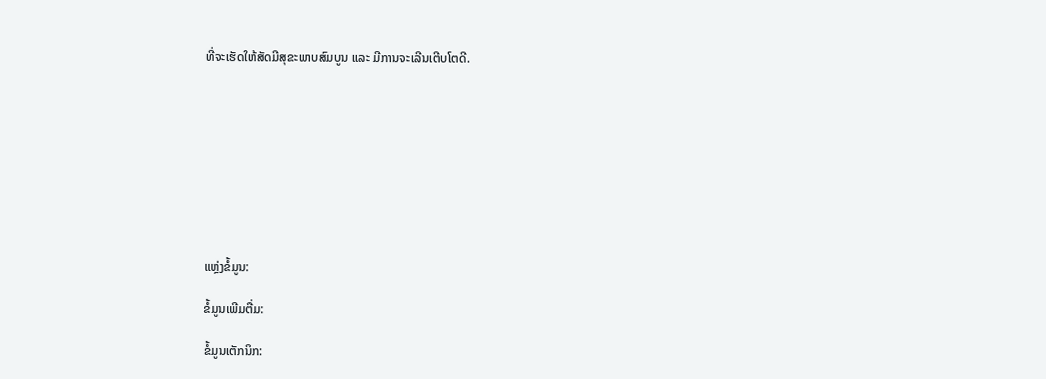ທີ່ຈະເຮັດໃຫ້ສັດມີສຸຂະພາບສົມບູນ ແລະ ມີການຈະເລີນເຕີບໂຕດີ.









ແຫຼ່ງຂໍ້ມູນ:

ຂໍ້ມູນເພີມຕື່ມ:

ຂໍ້ມູນເຕັກນິກ: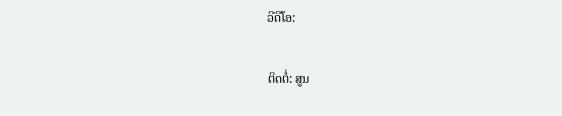ວີດີໂອ:

ຕິດຕໍ່: ສູນ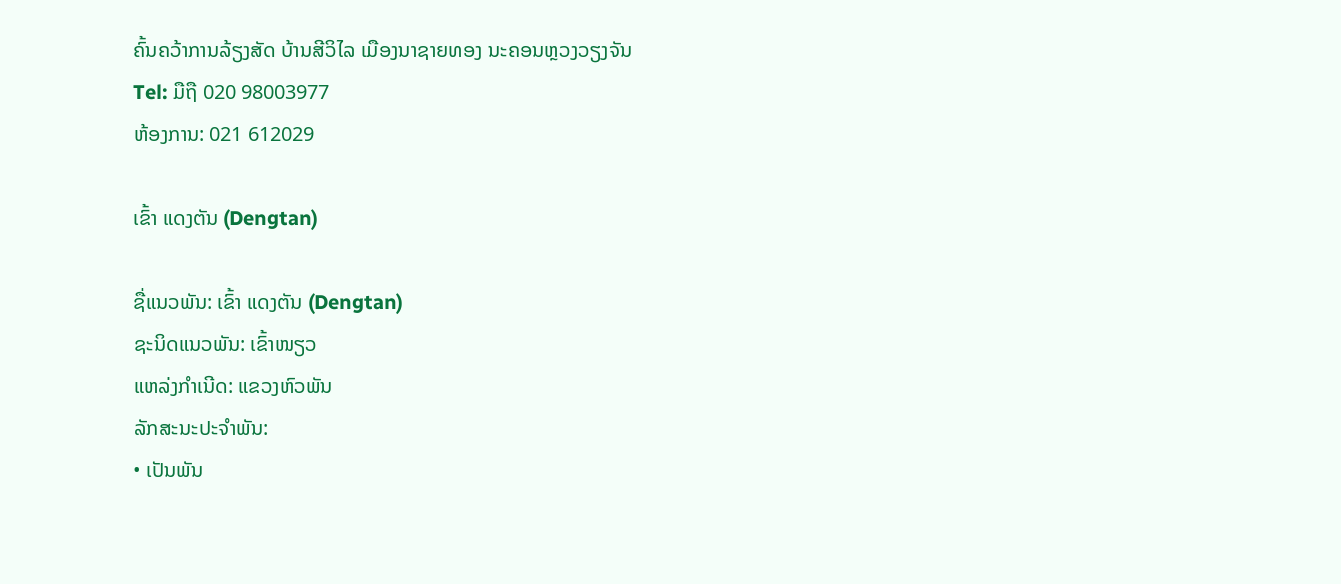ຄົ້ນຄວ້າການລ້ຽງສັດ ບ້ານສີວິໄລ ເມືອງນາຊາຍທອງ ນະຄອນຫຼວງວຽງຈັນ
Tel: ມືຖື 020 98003977
ຫ້ອງການ: 021 612029

ເຂົ້າ ແດງຕັນ (Dengtan)

ຊື່ແນວພັນ: ເຂົ້າ ແດງຕັນ (Dengtan)
ຊະນິດແນວພັນ: ເຂົ້າໜຽວ
ແຫລ່ງກໍາເນີດ: ແຂວງຫົວພັນ
ລັກສະນະປະຈໍາພັນ:
• ເປັນພັນ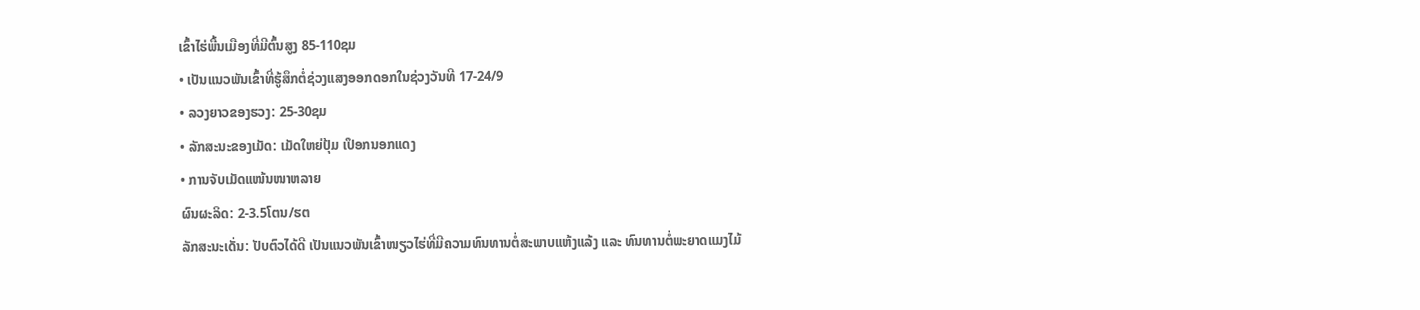ເຂົ້າໄຮ່ພື້ນເມືອງທີ່ມີຕົ້ນສູງ 85-110ຊມ
• ເປັນແນວພັນເຂົ້າທີ່ຮູ້ສຶກຕໍ່ຊ່ວງແສງອອກດອກໃນຊ່ວງວັນທີ 17-24/9
• ລວງຍາວຂອງຮວງ: 25-30ຊມ
• ລັກສະນະຂອງເມັດ: ເມັດໃຫຍ່ປຸ້ມ ເປຶອກນອກແດງ
• ການຈັບເມັດແໜ້ນໜາຫລາຍ
ຜົນຜະລິດ: 2-3.5ໂຕນ/ຮຕ
ລັກສະນະເດັ່ນ: ປັບຕົວໄດ້ດີ ເປັນແນວພັນເຂົ້າໜຽວໄຮ່ທີ່ມີຄວາມທົນທານຕໍ່ສະພາບແຫ້ງແລ້ງ ແລະ ທົນທານຕໍ່ພະຍາດແມງໄມ້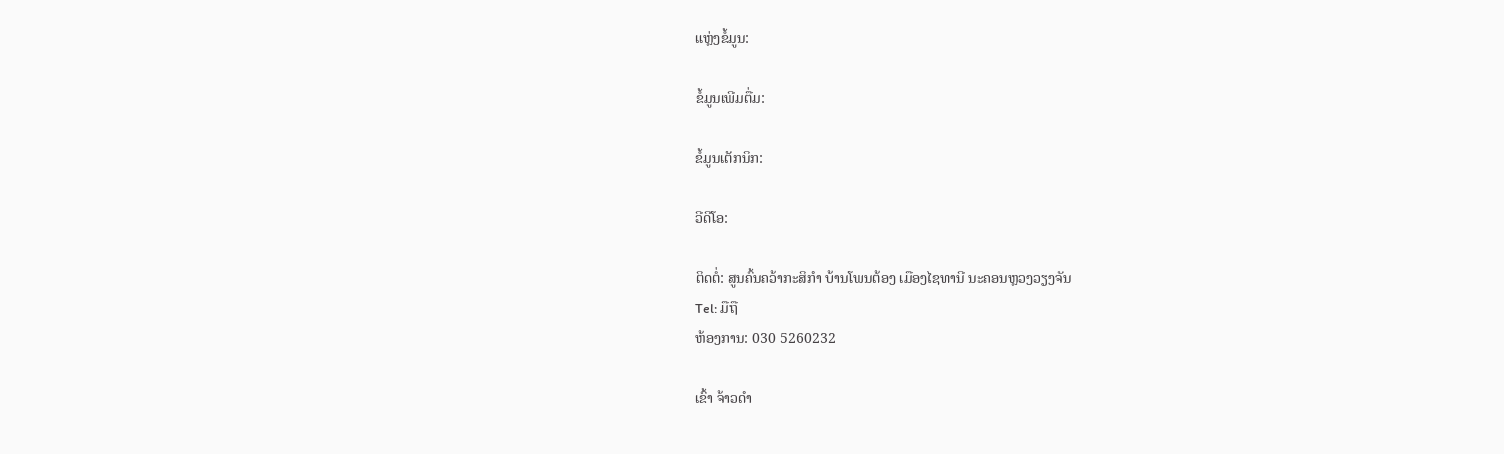ແຫຼ່ງຂໍ້ມູນ:

ຂໍ້ມູນເພີມຕື່ມ:

ຂໍ້ມູນເຕັກນິກ:

ວີດີໂອ:

ຕິດຕໍ່: ສູນຄົ້ນຄວ້າກະສິກຳ ບ້ານໂພນຕ້ອງ ເມືອງໄຊທານີ ນະຄອນຫຼວງວຽງຈັນ
Tel: ມືຖື
ຫ້ອງການ: 030 5260232

ເຂົ້າ ຈ້າວດໍາ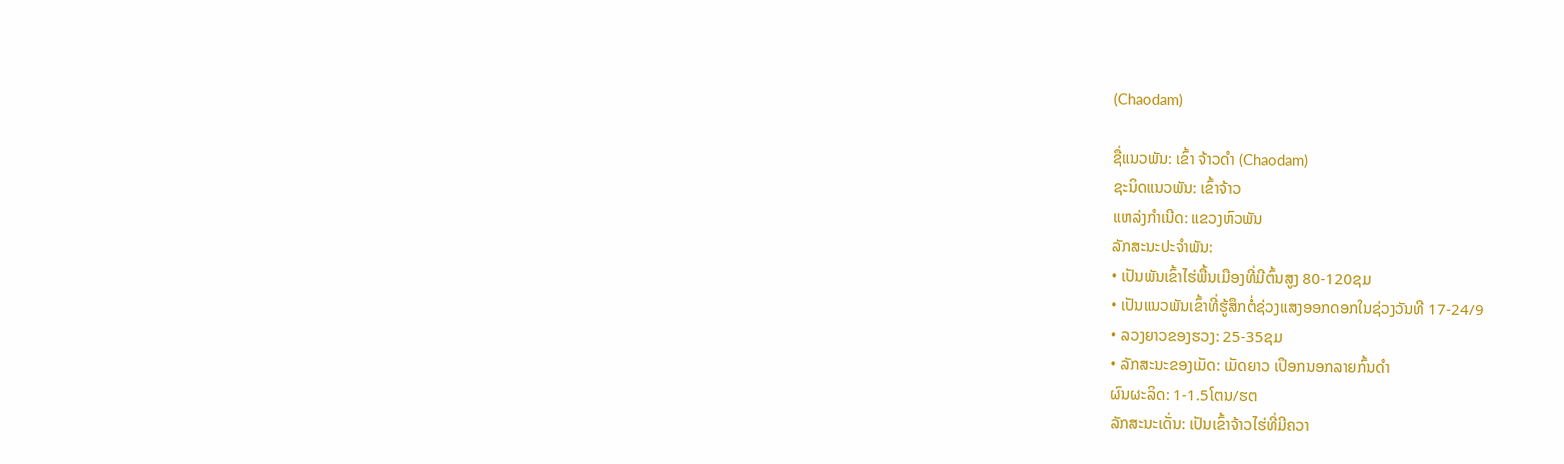(Chaodam)

ຊື່ແນວພັນ: ເຂົ້າ ຈ້າວດໍາ (Chaodam)
ຊະນິດແນວພັນ: ເຂົ້າຈ້າວ
ແຫລ່ງກໍາເນີດ: ແຂວງຫົວພັນ
ລັກສະນະປະຈໍາພັນ:
• ເປັນພັນເຂົ້າໄຮ່ພື້ນເມືອງທີ່ມີຕົ້ນສູງ 80-120ຊມ
• ເປັນແນວພັນເຂົ້າທີ່ຮູ້ສຶກຕໍ່ຊ່ວງແສງອອກດອກໃນຊ່ວງວັນທີ 17-24/9
• ລວງຍາວຂອງຮວງ: 25-35ຊມ
• ລັກສະນະຂອງເມັດ: ເມັດຍາວ ເປຶອກນອກລາຍກົ້ນດໍາ
ຜົນຜະລິດ: 1-1.5ໂຕນ/ຮຕ
ລັກສະນະເດັ່ນ: ເປັນເຂົ້າຈ້າວໄຮ່ທີ່ມີຄວາ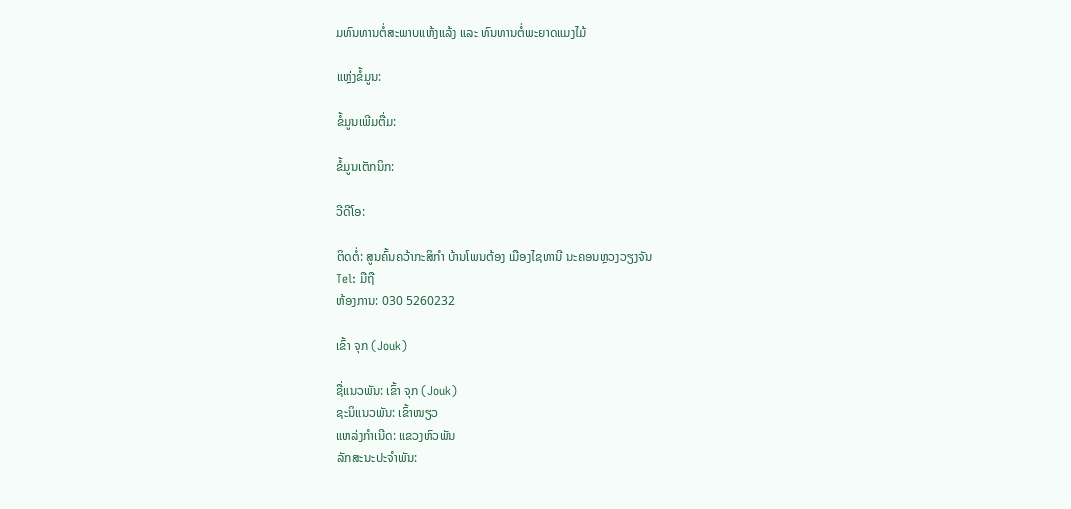ມທົນທານຕໍ່ສະພາບແຫ້ງແລ້ງ ແລະ ທົນທານຕໍ່ພະຍາດແມງໄມ້

ແຫຼ່ງຂໍ້ມູນ:

ຂໍ້ມູນເພີມຕື່ມ:

ຂໍ້ມູນເຕັກນິກ:

ວີດີໂອ:

ຕິດຕໍ່: ສູນຄົ້ນຄວ້າກະສິກຳ ບ້ານໂພນຕ້ອງ ເມືອງໄຊທານີ ນະຄອນຫຼວງວຽງຈັນ
Tel: ມືຖື
ຫ້ອງການ: 030 5260232

ເຂົ້າ ຈຸກ (Jouk)

ຊື່ແນວພັນ: ເຂົ້າ ຈຸກ (Jouk)
ຊະນິແນວພັນ: ເຂົ້າໜຽວ
ແຫລ່ງກໍາເນີດ: ແຂວງຫົວພັນ
ລັກສະນະປະຈໍາພັນ: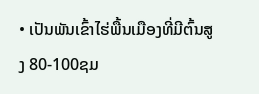• ເປັນພັນເຂົ້າໄຮ່ພື້ນເມືອງທີ່ມີຕົ້ນສູງ 80-100ຊມ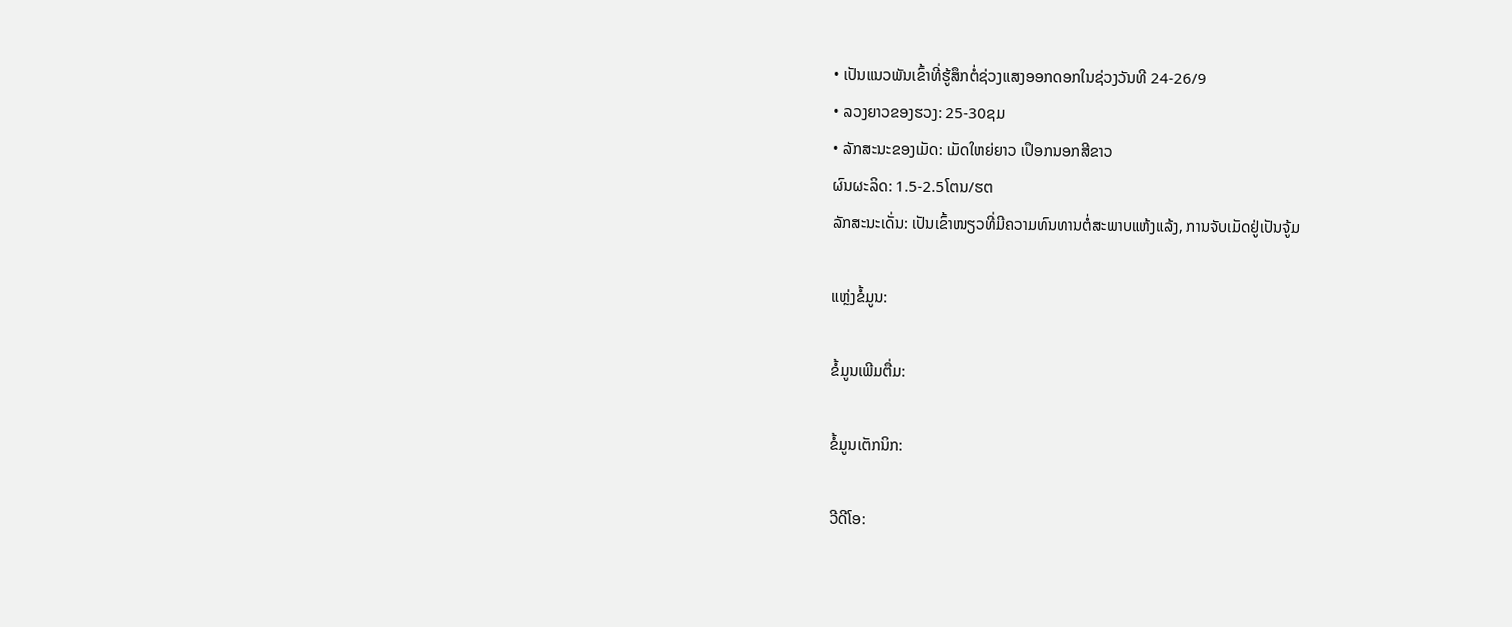• ເປັນແນວພັນເຂົ້າທີ່ຮູ້ສຶກຕໍ່ຊ່ວງແສງອອກດອກໃນຊ່ວງວັນທີ 24-26/9
• ລວງຍາວຂອງຮວງ: 25-30ຊມ
• ລັກສະນະຂອງເມັດ: ເມັດໃຫຍ່ຍາວ ເປຶອກນອກສີຂາວ
ຜົນຜະລິດ: 1.5-2.5ໂຕນ/ຮຕ
ລັກສະນະເດັ່ນ: ເປັນເຂົ້າໜຽວທີ່ມີຄວາມທົນທານຕໍ່ສະພາບແຫ້ງແລ້ງ, ການຈັບເມັດຢູ່ເປັນຈູ້ມ

ແຫຼ່ງຂໍ້ມູນ:

ຂໍ້ມູນເພີມຕື່ມ:

ຂໍ້ມູນເຕັກນິກ:

ວີດີໂອ: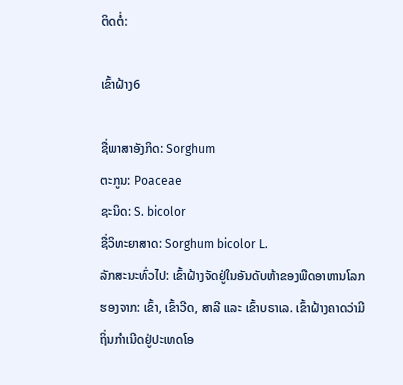ຕິດຕໍ່:

ເຂົ້າຝ້າງ6

ຊື່ພາສາອັງກິດ: Sorghum
ຕະກູນ: Poaceae
ຊະນິດ: S. bicolor
ຊື່ວິທະຍາສາດ: Sorghum bicolor L.
ລັກສະນະທົ່ວໄປ: ເຂົ້າຝ້າງຈັດຢູ່ໃນອັນດັບຫ້າຂອງພືດອາຫານໂລກຮອງຈາກ: ເຂົ້າ, ເຂົ້າວີດ, ສາລີ ແລະ ເຂົ້າບຣາເລ. ເຂົ້າຝ້າງຄາດວ່າມີຖິ່ນກຳເນີດຢູ່ປະເທດໂອ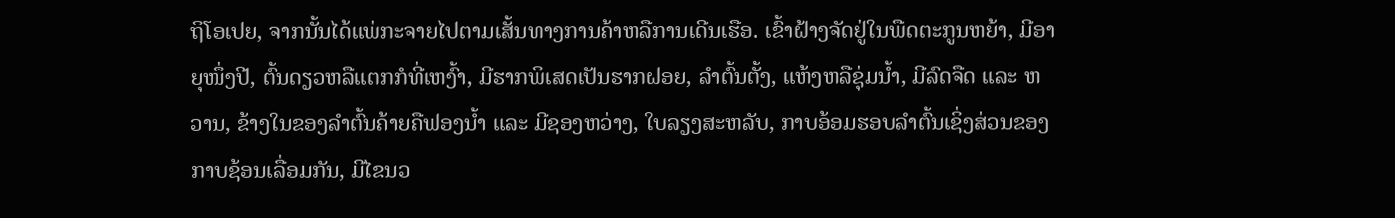ຖິໂອເປຍ, ຈາກນັ້ນໄດ້ແພ່ກະຈາຍໄປຕາມເສັ້ນທາງການຄ້າຫລືການເດີນເຮືອ. ເຂົ້າຝ້າງຈັດຢູ່ໃນພືດຕະກູນຫຍ້າ, ມີອາຍຸໜຶ່ງປີ, ຕົ້ນດຽວຫລືແຕກກໍທີ່ເຫງົ້າ, ມີຮາກພິເສດເປັນຮາກຝອຍ, ລຳຕົ້ນຕັ້ງ, ແຫ້ງຫລືຊຸ່ມນ້ຳ, ມີລົດຈືດ ແລະ ຫວານ, ຂ້າງໃນຂອງລຳຕົ້ນຄ້າຍຄືຟອງນ້ຳ ແລະ ມີຊອງຫວ່າງ, ໃບລຽງສະຫລັບ, ກາບອ້ອມຮອບລຳຕົ້ນເຊິ່ງສ່ວນຂອງກາບຊ້ອນເລື່ອມກັນ, ມີໄຂນວ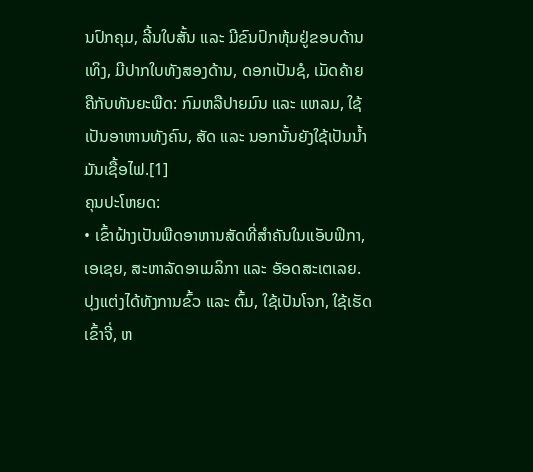ນປົກຄຸມ, ລີ້ນໃບສັ້ນ ແລະ ມີຂົນປົກຫຸ້ມຢູ່ຂອບດ້ານເທິງ, ມີປາກໃບທັງສອງດ້ານ, ດອກເປັນຊໍ, ເມັດຄ້າຍຄືກັບທັນຍະພືດ: ກົມຫລືປາຍມົນ ແລະ ແຫລມ, ໃຊ້ເປັນອາຫານທັງຄົນ, ສັດ ແລະ ນອກນັ້ນຍັງໃຊ້ເປັນນໍ້າມັນເຊື້ອໄຟ.[1]
ຄຸນປະໂຫຍດ:
• ເຂົ້າຝ້າງເປັນພືດອາຫານສັດທີ່ສຳຄັນໃນແອັບຟິກາ, ເອເຊຍ, ສະຫາລັດອາເມລິກາ ແລະ ອັອດສະເຕເລຍ. ປຸງແຕ່ງໄດ້ທັງການຂົ້ວ ແລະ ຕົ້ມ, ໃຊ້ເປັນໂຈກ, ໃຊ້ເຮັດເຂົ້າຈີ່, ຫ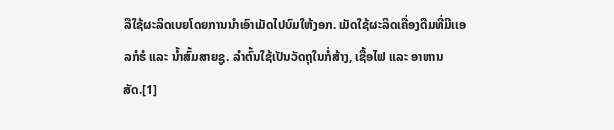ລືໃຊ້ຜະລິດເບຍໂດຍການນຳເອົາເມັດໄປບົມໃຫ້ງອກ. ເມັດໃຊ້ຜະລິດເຄື່ອງດືມທີ່ມີເເອລກໍຮໍ ແລະ ນ້ຳສົ້ມສາຍຊູ. ລຳຕົ້ນໃຊ້ເປັນວັດຖຸໃນກໍ່ສ້າງ, ເຊື້ອໄຟ ແລະ ອາຫານສັດ.[1]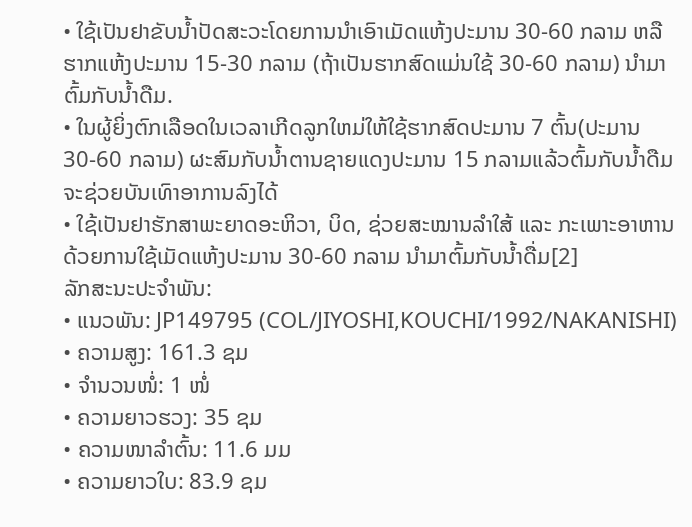• ໃຊ້ເປັນຢາຂັບນ້ຳປັດສະວະໂດຍການນຳເອົາເມັດແຫ້ງປະມານ 30-60 ກລາມ ຫລື ຮາກແຫ້ງປະມານ 15-30 ກລາມ (ຖ້າເປັນຮາກສົດແມ່ນໃຊ້ 30-60 ກລາມ) ນຳມາຕົ້ມກັບນ້ຳດືມ.
• ໃນຜູ້ຍິ່ງຕົກເລືອດໃນເວລາເກີດລູກໃຫມ່ໃຫ້ໃຊ້ຮາກສົດປະມານ 7 ຕົ້ນ(ປະມານ 30-60 ກລາມ) ຜະສົມກັບນ້ຳຕານຊາຍແດງປະມານ 15 ກລາມແລ້ວຕົ້ມກັບນໍ້າດືມຈະຊ່ວຍບັນເທົາອາການລົງໄດ້
• ໃຊ້ເປັນຢາຮັກສາພະຍາດອະຫິວາ, ບິດ, ຊ່ວຍສະໝານລຳໃສ້ ແລະ ກະເພາະອາຫານດ້ວຍການໃຊ້ເມັດແຫ້ງປະມານ 30-60 ກລາມ ນໍາມາຕົ້ມກັບນໍ້າດື່ມ[2]
ລັກສະນະປະຈຳພັນ:
• ແນວພັນ: JP149795 (COL/JIYOSHI,KOUCHI/1992/NAKANISHI)
• ຄວາມສູງ: 161.3 ຊມ
• ຈໍານວນໜໍ່: 1 ໜໍ່
• ຄວາມຍາວຮວງ: 35 ຊມ
• ຄວາມໜາລຳຕົ້ນ: 11.6 ມມ
• ຄວາມຍາວໃບ: 83.9 ຊມ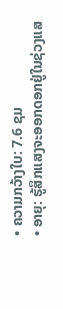• ຄວາມກວ້າງໃບ: 7.6 ຊມ
• ອາຍຸ: ຮູ້ສຶກແສງຈະອອກດອກຢູ່ໃນຊ່ວງແສ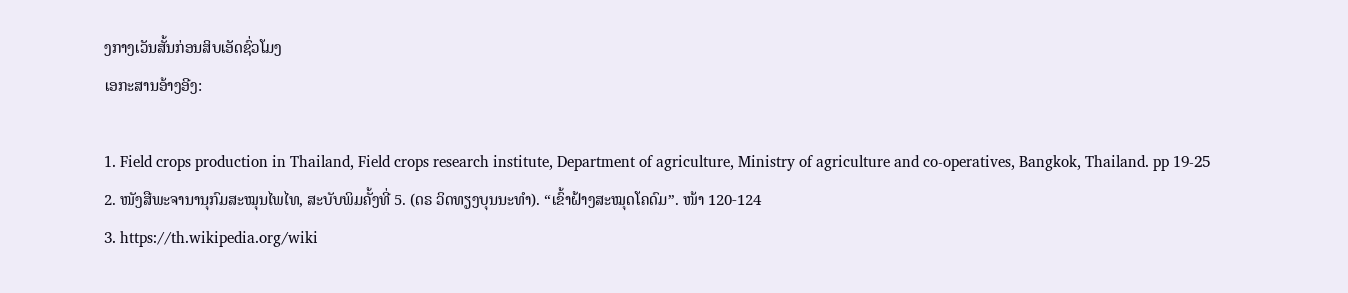ງກາງເວັນສັ້ນກ່ອນສິບເອັດຊົ່ວໂມງ
ເອກະສານອ້າງອີງ:

1. Field crops production in Thailand, Field crops research institute, Department of agriculture, Ministry of agriculture and co-operatives, Bangkok, Thailand. pp 19-25
2. ໜັງສືພະຈານານຸກົມສະໝຸນໄພໄທ, ສະບັບພິມຄັ້ງທີ່ 5. (ດຣ ວິດທຽງບຸນນະທຳ). “ເຂົ້າຝ້າງສະໝຸດໂຄດົມ”. ໜ້າ 120-124
3. https://th.wikipedia.org/wiki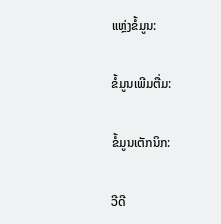ແຫຼ່ງຂໍ້ມູນ:

ຂໍ້ມູນເພີມຕື່ມ:

ຂໍ້ມູນເຕັກນິກ:

ວີດີ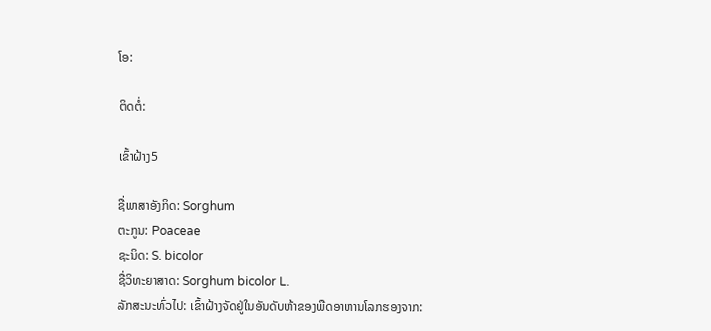ໂອ:

ຕິດຕໍ່:

ເຂົ້າຝ້າງ5

ຊື່ພາສາອັງກິດ: Sorghum
ຕະກູນ: Poaceae
ຊະນິດ: S. bicolor
ຊື່ວິທະຍາສາດ: Sorghum bicolor L.
ລັກສະນະທົ່ວໄປ: ເຂົ້າຝ້າງຈັດຢູ່ໃນອັນດັບຫ້າຂອງພືດອາຫານໂລກຮອງຈາກ: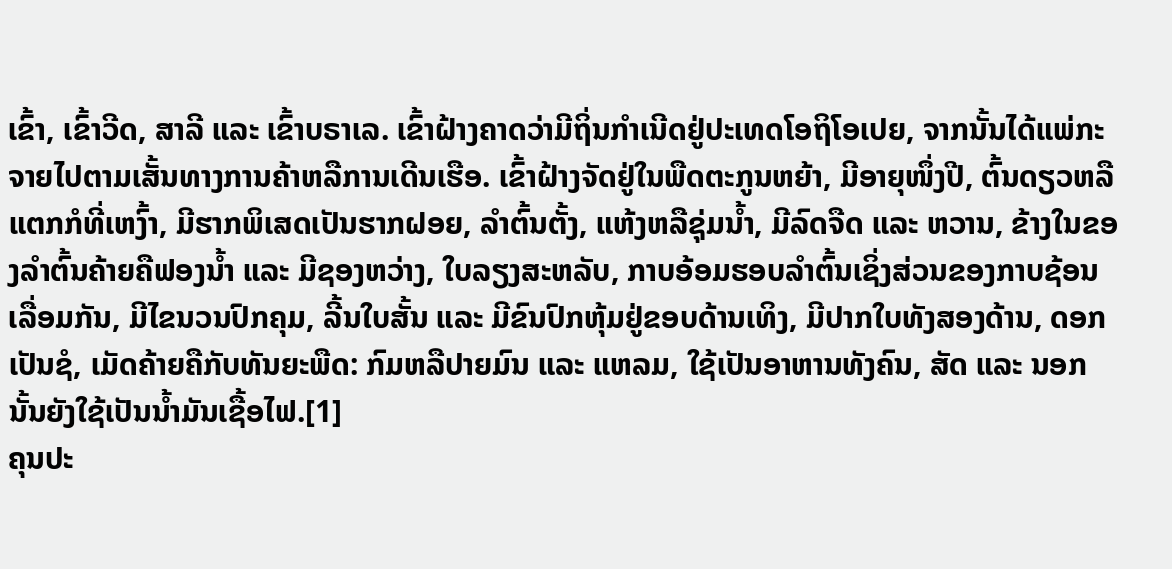ເຂົ້າ, ເຂົ້າວີດ, ສາລີ ແລະ ເຂົ້າບຣາເລ. ເຂົ້າຝ້າງຄາດວ່າມີຖິ່ນກຳເນີດຢູ່ປະເທດໂອຖິໂອເປຍ, ຈາກນັ້ນໄດ້ແພ່ກະຈາຍໄປຕາມເສັ້ນທາງການຄ້າຫລືການເດີນເຮືອ. ເຂົ້າຝ້າງຈັດຢູ່ໃນພືດຕະກູນຫຍ້າ, ມີອາຍຸໜຶ່ງປີ, ຕົ້ນດຽວຫລືແຕກກໍທີ່ເຫງົ້າ, ມີຮາກພິເສດເປັນຮາກຝອຍ, ລຳຕົ້ນຕັ້ງ, ແຫ້ງຫລືຊຸ່ມນ້ຳ, ມີລົດຈືດ ແລະ ຫວານ, ຂ້າງໃນຂອງລຳຕົ້ນຄ້າຍຄືຟອງນ້ຳ ແລະ ມີຊອງຫວ່າງ, ໃບລຽງສະຫລັບ, ກາບອ້ອມຮອບລຳຕົ້ນເຊິ່ງສ່ວນຂອງກາບຊ້ອນເລື່ອມກັນ, ມີໄຂນວນປົກຄຸມ, ລີ້ນໃບສັ້ນ ແລະ ມີຂົນປົກຫຸ້ມຢູ່ຂອບດ້ານເທິງ, ມີປາກໃບທັງສອງດ້ານ, ດອກເປັນຊໍ, ເມັດຄ້າຍຄືກັບທັນຍະພືດ: ກົມຫລືປາຍມົນ ແລະ ແຫລມ, ໃຊ້ເປັນອາຫານທັງຄົນ, ສັດ ແລະ ນອກນັ້ນຍັງໃຊ້ເປັນນໍ້າມັນເຊື້ອໄຟ.[1]
ຄຸນປະ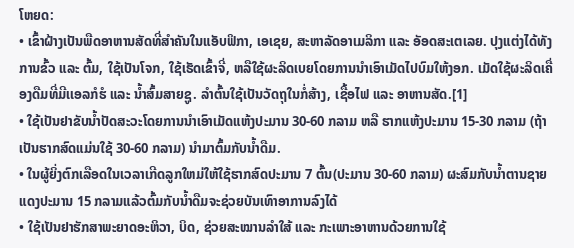ໂຫຍດ:
• ເຂົ້າຝ້າງເປັນພືດອາຫານສັດທີ່ສຳຄັນໃນແອັບຟິກາ, ເອເຊຍ, ສະຫາລັດອາເມລິກາ ແລະ ອັອດສະເຕເລຍ. ປຸງແຕ່ງໄດ້ທັງການຂົ້ວ ແລະ ຕົ້ມ, ໃຊ້ເປັນໂຈກ, ໃຊ້ເຮັດເຂົ້າຈີ່, ຫລືໃຊ້ຜະລິດເບຍໂດຍການນຳເອົາເມັດໄປບົມໃຫ້ງອກ. ເມັດໃຊ້ຜະລິດເຄື່ອງດືມທີ່ມີເເອລກໍຮໍ ແລະ ນ້ຳສົ້ມສາຍຊູ. ລຳຕົ້ນໃຊ້ເປັນວັດຖຸໃນກໍ່ສ້າງ, ເຊື້ອໄຟ ແລະ ອາຫານສັດ.[1]
• ໃຊ້ເປັນຢາຂັບນ້ຳປັດສະວະໂດຍການນຳເອົາເມັດແຫ້ງປະມານ 30-60 ກລາມ ຫລື ຮາກແຫ້ງປະມານ 15-30 ກລາມ (ຖ້າເປັນຮາກສົດແມ່ນໃຊ້ 30-60 ກລາມ) ນຳມາຕົ້ມກັບນ້ຳດືມ.
• ໃນຜູ້ຍິ່ງຕົກເລືອດໃນເວລາເກີດລູກໃຫມ່ໃຫ້ໃຊ້ຮາກສົດປະມານ 7 ຕົ້ນ(ປະມານ 30-60 ກລາມ) ຜະສົມກັບນ້ຳຕານຊາຍແດງປະມານ 15 ກລາມແລ້ວຕົ້ມກັບນໍ້າດືມຈະຊ່ວຍບັນເທົາອາການລົງໄດ້
• ໃຊ້ເປັນຢາຮັກສາພະຍາດອະຫິວາ, ບິດ, ຊ່ວຍສະໝານລຳໃສ້ ແລະ ກະເພາະອາຫານດ້ວຍການໃຊ້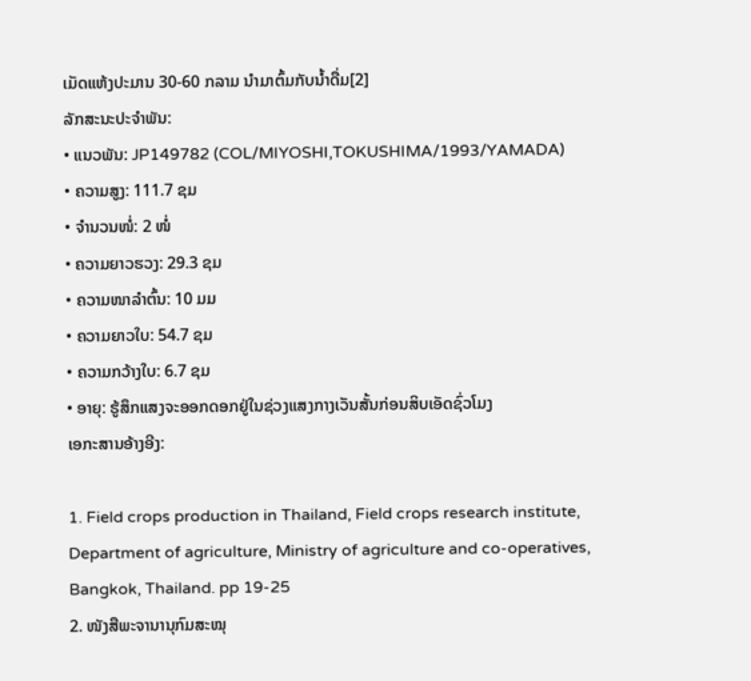ເມັດແຫ້ງປະມານ 30-60 ກລາມ ນໍາມາຕົ້ມກັບນໍ້າດື່ມ[2]
ລັກສະນະປະຈຳພັນ:
• ແນວພັນ: JP149782 (COL/MIYOSHI,TOKUSHIMA/1993/YAMADA)
• ຄວາມສູງ: 111.7 ຊມ
• ຈໍານວນໜໍ່: 2 ໜໍ່
• ຄວາມຍາວຮວງ: 29.3 ຊມ
• ຄວາມໜາລຳຕົ້ນ: 10 ມມ
• ຄວາມຍາວໃບ: 54.7 ຊມ
• ຄວາມກວ້າງໃບ: 6.7 ຊມ
• ອາຍຸ: ຮູ້ສຶກແສງຈະອອກດອກຢູ່ໃນຊ່ວງແສງກາງເວັນສັ້ນກ່ອນສິບເອັດຊົ່ວໂມງ
ເອກະສານອ້າງອີງ:

1. Field crops production in Thailand, Field crops research institute, Department of agriculture, Ministry of agriculture and co-operatives, Bangkok, Thailand. pp 19-25
2. ໜັງສືພະຈານານຸກົມສະໝຸ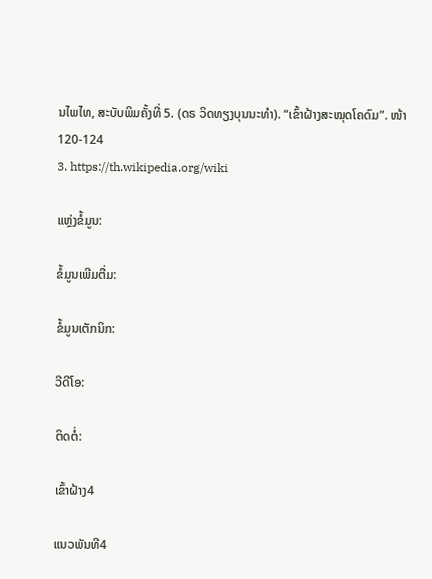ນໄພໄທ, ສະບັບພິມຄັ້ງທີ່ 5. (ດຣ ວິດທຽງບຸນນະທຳ). “ເຂົ້າຝ້າງສະໝຸດໂຄດົມ”. ໜ້າ 120-124
3. https://th.wikipedia.org/wiki

ແຫຼ່ງຂໍ້ມູນ:

ຂໍ້ມູນເພີມຕື່ມ:

ຂໍ້ມູນເຕັກນິກ:

ວີດີໂອ:

ຕິດຕໍ່:

ເຂົ້າຝ້າງ4

ແນວພັນທີ4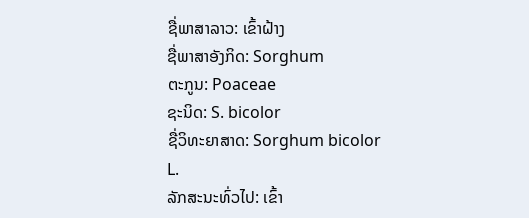ຊື່ພາສາລາວ: ເຂົ້າຝ້າງ
ຊື່ພາສາອັງກິດ: Sorghum
ຕະກູນ: Poaceae
ຊະນິດ: S. bicolor
ຊື່ວິທະຍາສາດ: Sorghum bicolor L.
ລັກສະນະທົ່ວໄປ: ເຂົ້າ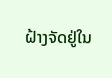ຝ້າງຈັດຢູ່ໃນ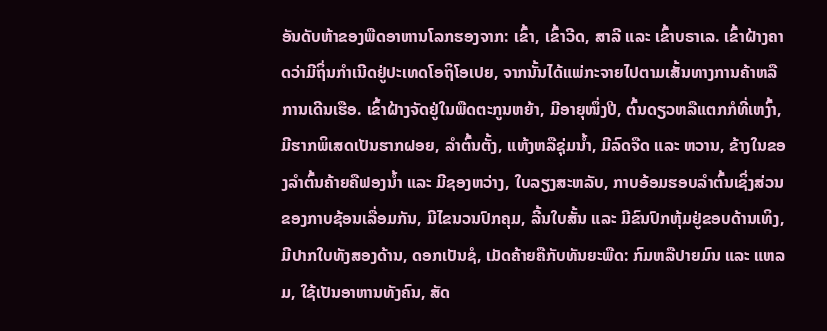ອັນດັບຫ້າຂອງພືດອາຫານໂລກຮອງຈາກ: ເຂົ້າ, ເຂົ້າວີດ, ສາລີ ແລະ ເຂົ້າບຣາເລ. ເຂົ້າຝ້າງຄາດວ່າມີຖິ່ນກຳເນີດຢູ່ປະເທດໂອຖິໂອເປຍ, ຈາກນັ້ນໄດ້ແພ່ກະຈາຍໄປຕາມເສັ້ນທາງການຄ້າຫລືການເດີນເຮືອ. ເຂົ້າຝ້າງຈັດຢູ່ໃນພືດຕະກູນຫຍ້າ, ມີອາຍຸໜຶ່ງປີ, ຕົ້ນດຽວຫລືແຕກກໍທີ່ເຫງົ້າ, ມີຮາກພິເສດເປັນຮາກຝອຍ, ລຳຕົ້ນຕັ້ງ, ແຫ້ງຫລືຊຸ່ມນ້ຳ, ມີລົດຈືດ ແລະ ຫວານ, ຂ້າງໃນຂອງລຳຕົ້ນຄ້າຍຄືຟອງນ້ຳ ແລະ ມີຊອງຫວ່າງ, ໃບລຽງສະຫລັບ, ກາບອ້ອມຮອບລຳຕົ້ນເຊິ່ງສ່ວນຂອງກາບຊ້ອນເລື່ອມກັນ, ມີໄຂນວນປົກຄຸມ, ລີ້ນໃບສັ້ນ ແລະ ມີຂົນປົກຫຸ້ມຢູ່ຂອບດ້ານເທິງ, ມີປາກໃບທັງສອງດ້ານ, ດອກເປັນຊໍ, ເມັດຄ້າຍຄືກັບທັນຍະພືດ: ກົມຫລືປາຍມົນ ແລະ ແຫລມ, ໃຊ້ເປັນອາຫານທັງຄົນ, ສັດ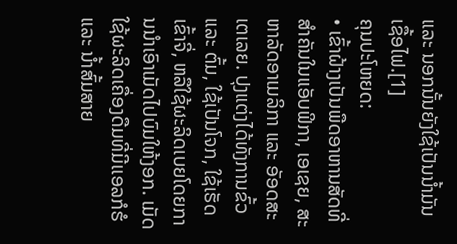ແລະ ນອກນັ້ນຍັງໃຊ້ເປັນນໍ້າມັນເຊື້ອໄຟ.[1]
ຄຸນປະໂຫຍດ:
• ເຂົ້າຝ້າງເປັນພືດອາຫານສັດທີ່ສຳຄັນໃນແອັບຟິກາ, ເອເຊຍ, ສະຫາລັດອາເມລິກາ ແລະ ອັອດສະເຕເລຍ. ປຸງແຕ່ງໄດ້ທັງການຂົ້ວ ແລະ ຕົ້ມ, ໃຊ້ເປັນໂຈກ, ໃຊ້ເຮັດເຂົ້າຈີ່, ຫລືໃຊ້ຜະລິດເບຍໂດຍການນຳເອົາເມັດໄປບົມໃຫ້ງອກ. ເມັດໃຊ້ຜະລິດເຄື່ອງດືມທີ່ມີເເອລກໍຮໍ ແລະ ນ້ຳສົ້ມສາຍ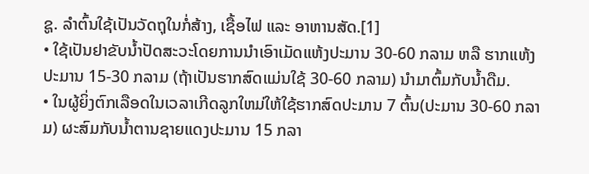ຊູ. ລຳຕົ້ນໃຊ້ເປັນວັດຖຸໃນກໍ່ສ້າງ, ເຊື້ອໄຟ ແລະ ອາຫານສັດ.[1]
• ໃຊ້ເປັນຢາຂັບນ້ຳປັດສະວະໂດຍການນຳເອົາເມັດແຫ້ງປະມານ 30-60 ກລາມ ຫລື ຮາກແຫ້ງປະມານ 15-30 ກລາມ (ຖ້າເປັນຮາກສົດແມ່ນໃຊ້ 30-60 ກລາມ) ນຳມາຕົ້ມກັບນ້ຳດືມ.
• ໃນຜູ້ຍິ່ງຕົກເລືອດໃນເວລາເກີດລູກໃຫມ່ໃຫ້ໃຊ້ຮາກສົດປະມານ 7 ຕົ້ນ(ປະມານ 30-60 ກລາມ) ຜະສົມກັບນ້ຳຕານຊາຍແດງປະມານ 15 ກລາ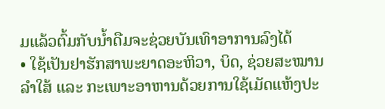ມແລ້ວຕົ້ມກັບນໍ້າດືມຈະຊ່ວຍບັນເທົາອາການລົງໄດ້
• ໃຊ້ເປັນຢາຮັກສາພະຍາດອະຫິວາ, ບິດ, ຊ່ວຍສະໝານລຳໃສ້ ແລະ ກະເພາະອາຫານດ້ວຍການໃຊ້ເມັດແຫ້ງປະ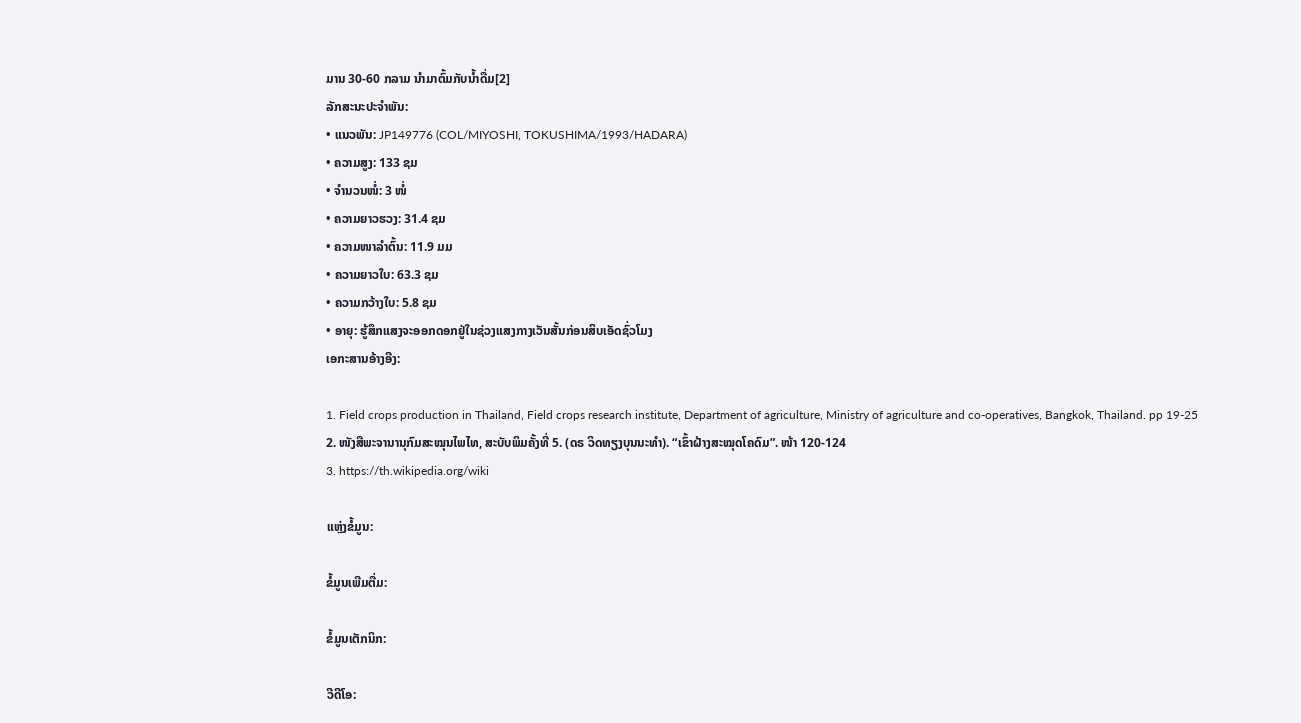ມານ 30-60 ກລາມ ນໍາມາຕົ້ມກັບນໍ້າດື່ມ[2]
ລັກສະນະປະຈຳພັນ:
• ແນວພັນ: JP149776 (COL/MIYOSHI, TOKUSHIMA/1993/HADARA)
• ຄວາມສູງ: 133 ຊມ
• ຈໍານວນໜໍ່: 3 ໜໍ່
• ຄວາມຍາວຮວງ: 31.4 ຊມ
• ຄວາມໜາລຳຕົ້ນ: 11.9 ມມ
• ຄວາມຍາວໃບ: 63.3 ຊມ
• ຄວາມກວ້າງໃບ: 5.8 ຊມ
• ອາຍຸ: ຮູ້ສຶກແສງຈະອອກດອກຢູ່ໃນຊ່ວງແສງກາງເວັນສັ້ນກ່ອນສິບເອັດຊົ່ວໂມງ
ເອກະສານອ້າງອີງ:

1. Field crops production in Thailand, Field crops research institute, Department of agriculture, Ministry of agriculture and co-operatives, Bangkok, Thailand. pp 19-25
2. ໜັງສືພະຈານານຸກົມສະໝຸນໄພໄທ, ສະບັບພິມຄັ້ງທີ່ 5. (ດຣ ວິດທຽງບຸນນະທຳ). “ເຂົ້າຝ້າງສະໝຸດໂຄດົມ”. ໜ້າ 120-124
3. https://th.wikipedia.org/wiki

ແຫຼ່ງຂໍ້ມູນ:

ຂໍ້ມູນເພີມຕື່ມ:

ຂໍ້ມູນເຕັກນິກ:

ວີດີໂອ: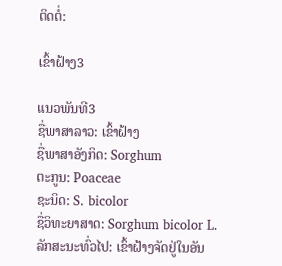ຕິດຕໍ່:

ເຂົ້າຝ້າງ3

ແນວພັນທີ3
ຊື່ພາສາລາວ: ເຂົ້າຝ້າງ
ຊື່ພາສາອັງກິດ: Sorghum
ຕະກູນ: Poaceae
ຊະນິດ: S. bicolor
ຊື່ວິທະຍາສາດ: Sorghum bicolor L.
ລັກສະນະທົ່ວໄປ: ເຂົ້າຝ້າງຈັດຢູ່ໃນອັນ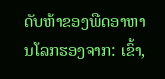ດັບຫ້າຂອງພືດອາຫານໂລກຮອງຈາກ: ເຂົ້າ,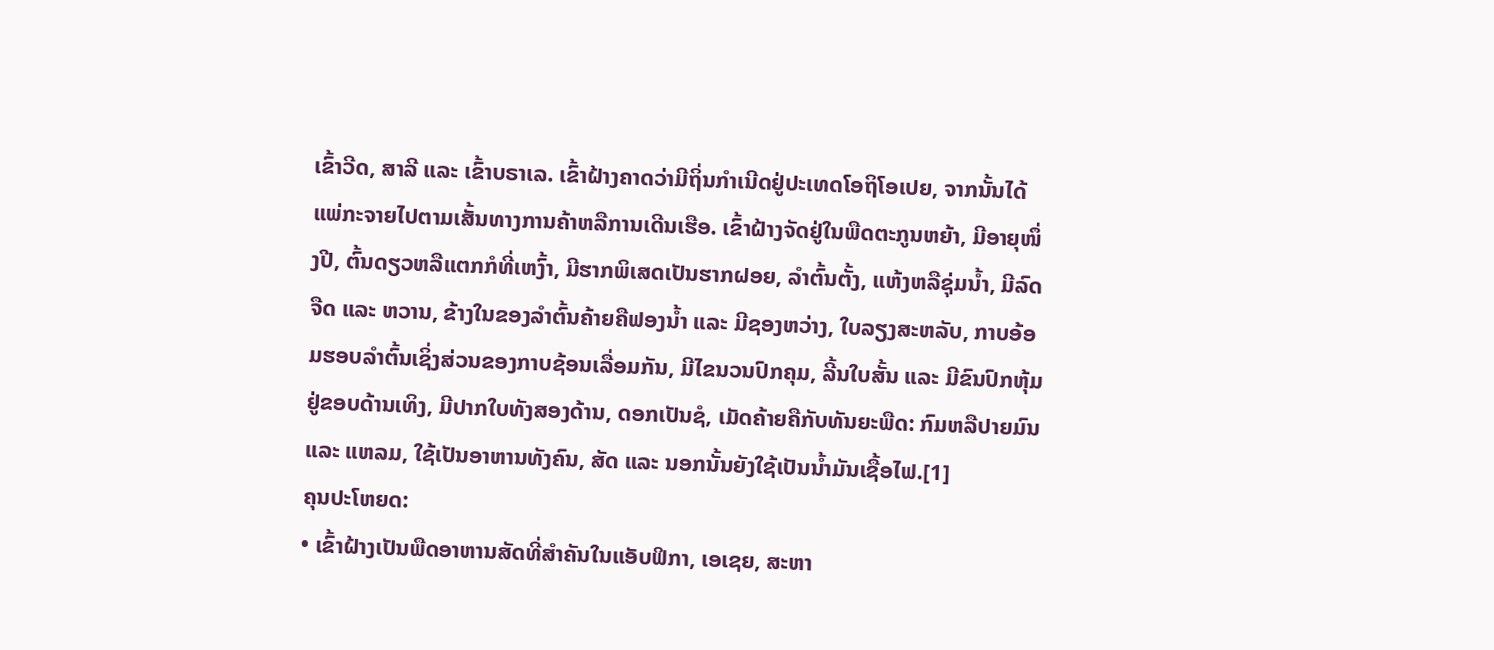ເຂົ້າວີດ, ສາລີ ແລະ ເຂົ້າບຣາເລ. ເຂົ້າຝ້າງຄາດວ່າມີຖິ່ນກຳເນີດຢູ່ປະເທດໂອຖິໂອເປຍ, ຈາກນັ້ນໄດ້ແພ່ກະຈາຍໄປຕາມເສັ້ນທາງການຄ້າຫລືການເດີນເຮືອ. ເຂົ້າຝ້າງຈັດຢູ່ໃນພືດຕະກູນຫຍ້າ, ມີອາຍຸໜຶ່ງປີ, ຕົ້ນດຽວຫລືແຕກກໍທີ່ເຫງົ້າ, ມີຮາກພິເສດເປັນຮາກຝອຍ, ລຳຕົ້ນຕັ້ງ, ແຫ້ງຫລືຊຸ່ມນ້ຳ, ມີລົດຈືດ ແລະ ຫວານ, ຂ້າງໃນຂອງລຳຕົ້ນຄ້າຍຄືຟອງນ້ຳ ແລະ ມີຊອງຫວ່າງ, ໃບລຽງສະຫລັບ, ກາບອ້ອມຮອບລຳຕົ້ນເຊິ່ງສ່ວນຂອງກາບຊ້ອນເລື່ອມກັນ, ມີໄຂນວນປົກຄຸມ, ລີ້ນໃບສັ້ນ ແລະ ມີຂົນປົກຫຸ້ມຢູ່ຂອບດ້ານເທິງ, ມີປາກໃບທັງສອງດ້ານ, ດອກເປັນຊໍ, ເມັດຄ້າຍຄືກັບທັນຍະພືດ: ກົມຫລືປາຍມົນ ແລະ ແຫລມ, ໃຊ້ເປັນອາຫານທັງຄົນ, ສັດ ແລະ ນອກນັ້ນຍັງໃຊ້ເປັນນໍ້າມັນເຊື້ອໄຟ.[1]
ຄຸນປະໂຫຍດ:
• ເຂົ້າຝ້າງເປັນພືດອາຫານສັດທີ່ສຳຄັນໃນແອັບຟິກາ, ເອເຊຍ, ສະຫາ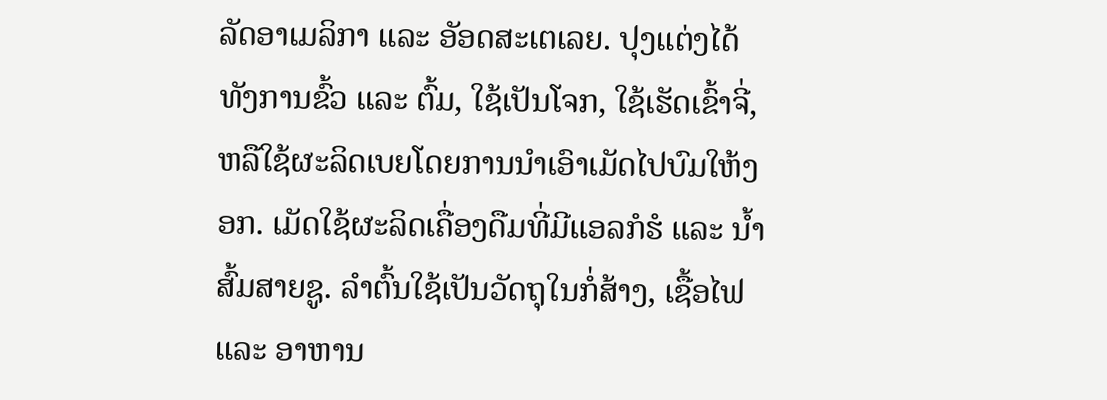ລັດອາເມລິກາ ແລະ ອັອດສະເຕເລຍ. ປຸງແຕ່ງໄດ້ທັງການຂົ້ວ ແລະ ຕົ້ມ, ໃຊ້ເປັນໂຈກ, ໃຊ້ເຮັດເຂົ້າຈີ່, ຫລືໃຊ້ຜະລິດເບຍໂດຍການນຳເອົາເມັດໄປບົມໃຫ້ງອກ. ເມັດໃຊ້ຜະລິດເຄື່ອງດືມທີ່ມີເເອລກໍຮໍ ແລະ ນ້ຳສົ້ມສາຍຊູ. ລຳຕົ້ນໃຊ້ເປັນວັດຖຸໃນກໍ່ສ້າງ, ເຊື້ອໄຟ ແລະ ອາຫານ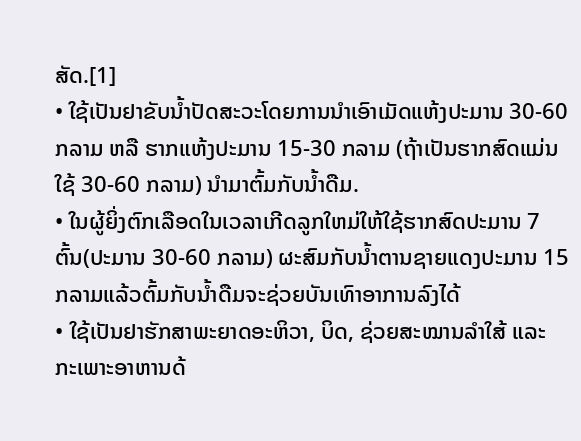ສັດ.[1]
• ໃຊ້ເປັນຢາຂັບນ້ຳປັດສະວະໂດຍການນຳເອົາເມັດແຫ້ງປະມານ 30-60 ກລາມ ຫລື ຮາກແຫ້ງປະມານ 15-30 ກລາມ (ຖ້າເປັນຮາກສົດແມ່ນໃຊ້ 30-60 ກລາມ) ນຳມາຕົ້ມກັບນ້ຳດືມ.
• ໃນຜູ້ຍິ່ງຕົກເລືອດໃນເວລາເກີດລູກໃຫມ່ໃຫ້ໃຊ້ຮາກສົດປະມານ 7 ຕົ້ນ(ປະມານ 30-60 ກລາມ) ຜະສົມກັບນ້ຳຕານຊາຍແດງປະມານ 15 ກລາມແລ້ວຕົ້ມກັບນໍ້າດືມຈະຊ່ວຍບັນເທົາອາການລົງໄດ້
• ໃຊ້ເປັນຢາຮັກສາພະຍາດອະຫິວາ, ບິດ, ຊ່ວຍສະໝານລຳໃສ້ ແລະ ກະເພາະອາຫານດ້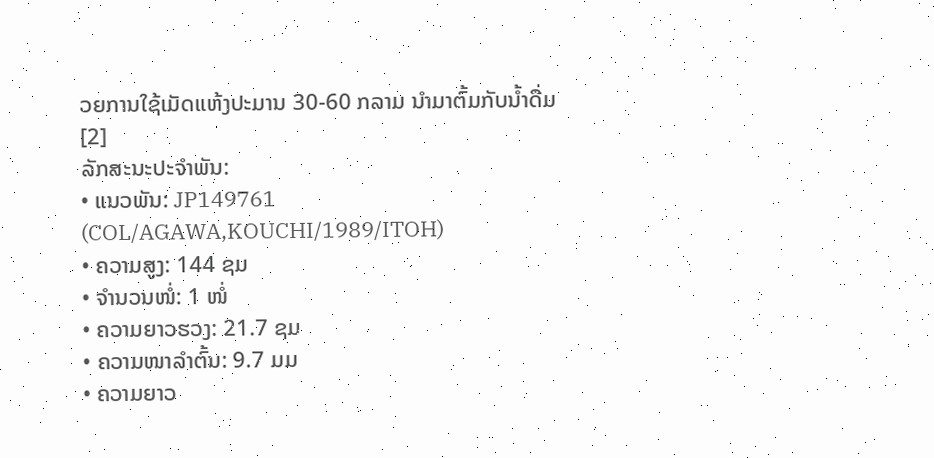ວຍການໃຊ້ເມັດແຫ້ງປະມານ 30-60 ກລາມ ນໍາມາຕົ້ມກັບນໍ້າດື່ມ[2]
ລັກສະນະປະຈຳພັນ:
• ແນວພັນ: JP149761 (COL/AGAWA,KOUCHI/1989/ITOH)
• ຄວາມສູງ: 144 ຊມ
• ຈໍານວນໜໍ່: 1 ໜໍ່
• ຄວາມຍາວຮວງ: 21.7 ຊມ
• ຄວາມໜາລຳຕົ້ນ: 9.7 ມມ
• ຄວາມຍາວ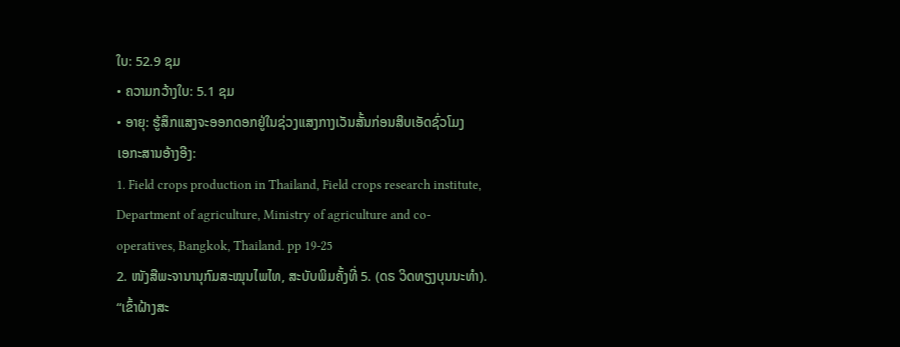ໃບ: 52.9 ຊມ
• ຄວາມກວ້າງໃບ: 5.1 ຊມ
• ອາຍຸ: ຮູ້ສຶກແສງຈະອອກດອກຢູ່ໃນຊ່ວງແສງກາງເວັນສັ້ນກ່ອນສິບເອັດຊົ່ວໂມງ
ເອກະສານອ້າງອີງ:
1. Field crops production in Thailand, Field crops research institute, Department of agriculture, Ministry of agriculture and co-operatives, Bangkok, Thailand. pp 19-25
2. ໜັງສືພະຈານານຸກົມສະໝຸນໄພໄທ, ສະບັບພິມຄັ້ງທີ່ 5. (ດຣ ວິດທຽງບຸນນະທຳ). “ເຂົ້າຝ້າງສະ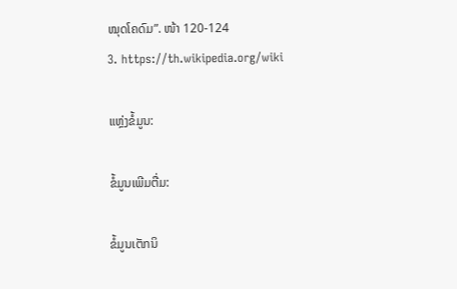ໝຸດໂຄດົມ”. ໜ້າ 120-124
3. https://th.wikipedia.org/wiki

ແຫຼ່ງຂໍ້ມູນ:

ຂໍ້ມູນເພີມຕື່ມ:

ຂໍ້ມູນເຕັກນິ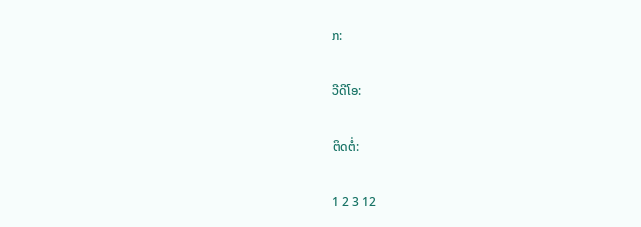ກ:

ວີດີໂອ:

ຕິດຕໍ່:

1 2 3 12